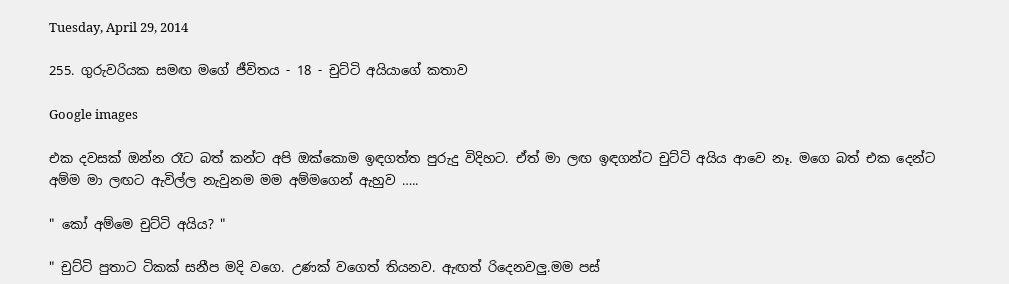Tuesday, April 29, 2014

255. ගුරුවරියක සමඟ මගේ ජීවිතය - 18 - චුට්ටි අයියාගේ කතාව

Google images

එක දවසක් ඔන්න රෑට බත් කන්ට අපි ඔක්කොම ඉඳගත්ත පුරුදු විදිහට. ඒත් මා ලඟ ඉඳගන්ට චුට්ටි අයිය ආවෙ නෑ. මගෙ බත් එක දෙන්ට අම්ම මා ලඟට ඇවිල්ල නැවුනම මම අම්මගෙන් ඇහුව …..

" කෝ අම්මෙ චුට්ටි අයිය? "

" චුට්ටි පුතාට ටිකක් සනීප මදි වගෙ. උණක් වගෙත් තියනව. ඇඟත් රිදෙනවලු.මම පස්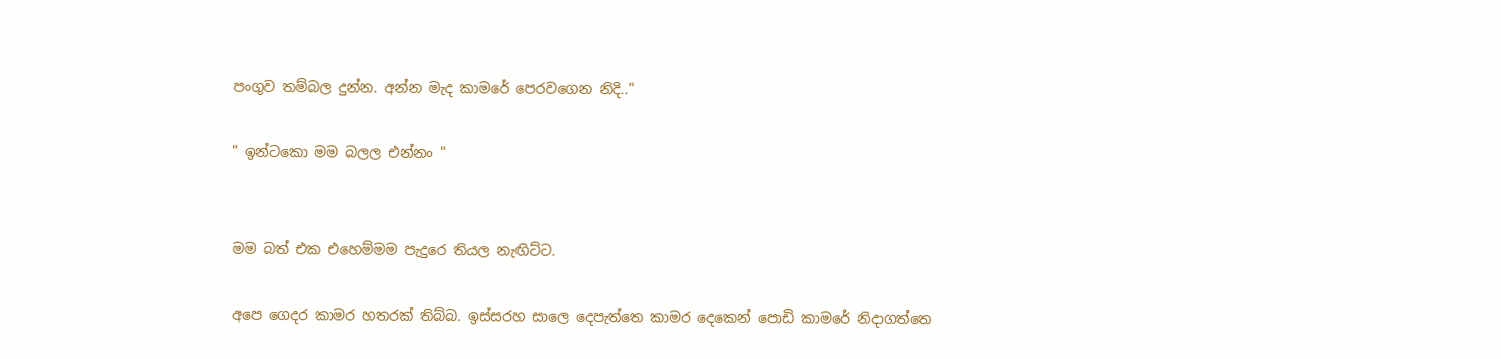පංගුව තම්බල දුන්න. අන්න මැද කාමරේ පෙරවගෙන නිදි.."

" ඉන්ටකො මම බලල එන්නං "


මම බත් එක එහෙම්මම පැදුරෙ තියල නැඟිට්ට.

අපෙ ගෙදර කාමර හතරක් තිබ්බ. ඉස්සරහ සාලෙ දෙපැත්තෙ කාමර දෙකෙන් පොඩි කාමරේ නිදාගත්තෙ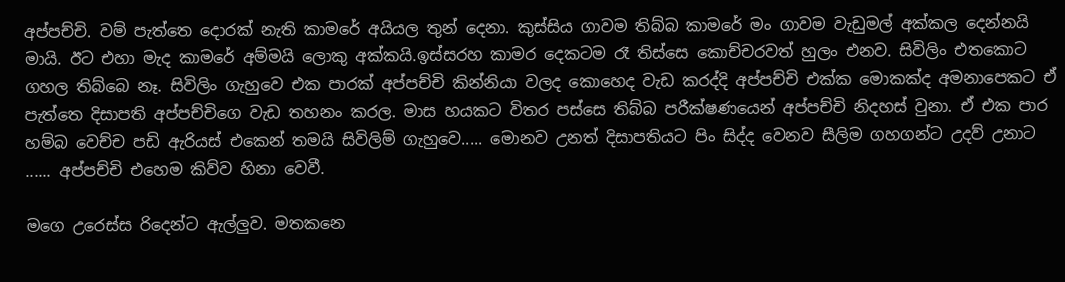අප්පච්චි. වම් පැත්තෙ දොරක් නැති කාමරේ අයියල තුන් දෙනා. කුස්සිය ගාවම තිබ්බ කාමරේ මං ගාවම වැඩුමල් අක්කල දෙන්නයි මායි. ඊට එහා මැද කාමරේ අම්මයි ලොකු අක්කයි.ඉස්සරහ කාමර දෙකටම රෑ තිස්සෙ කොච්චරවත් හුලං එනව. සිවිලිං එතකොට ගහල තිබ්බෙ නෑ. සිවිලිං ගැහුවෙ එක පාරක් අප්පච්චි කින්නියා වලද කොහෙද වැඩ කරද්දි අප්පච්චි එක්ක මොකක්ද අමනාපෙකට ඒ පැත්තෙ දිසාපති අප්පච්චිගෙ වැඩ තහනං කරල. මාස හයකට විතර පස්සෙ තිබ්බ පරීක්ෂණයෙන් අප්පච්චි නිදහස් වුනා. ඒ එක පාර හම්බ වෙච්ච පඩි ඇරියස් එකෙන් තමයි සිවිලිම් ගැහුවෙ..... මොනව උනත් දිසාපතියට පිං සිද්ද වෙනව සීලිම ගහගන්ට උදව් උනාට ...... අප්පච්චි එහෙම කිව්ව හිනා වෙවී.

මගෙ උරෙස්ස රිදෙන්ට ඇල්ලුව. මතකනෙ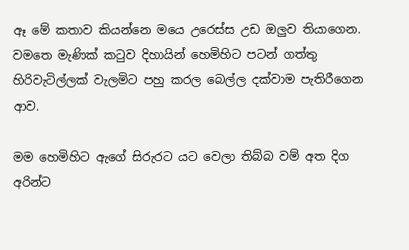ඈ මේ කතාව කියන්නෙ මයෙ උරෙස්ස උඩ ඔලුව තියාගෙන. වමතෙ මැණික් කටුව දිහායින් හෙමිහිට පටන් ගත්තු හිරිවැටිල්ලක් වැලමිට පහු කරල බෙල්ල දක්වාම පැතිරීගෙන ආව.

මම හෙමිහිට ඇගේ සිරුරට යට වෙලා තිබ්බ වම් අත දිග අරින්ට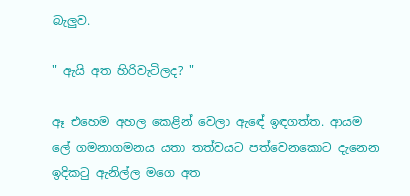බැලුව.

" ඇයි අත හිරිවැටිලද? "

ඈ එහෙම අහල කෙළින් වෙලා ඇඳේ ඉඳගත්ත. ආයම ලේ ගමනාගමනය යතා තත්වයට පත්වෙනකොට දැනෙන ඉදිකටු ඇනිල්ල මගෙ අත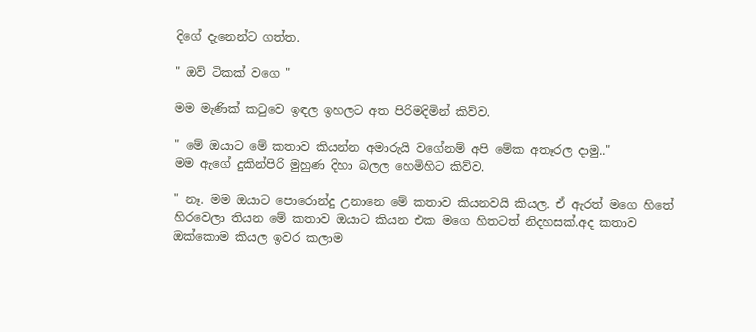දිගේ දැනෙන්ට ගත්ත.

" ඔව් ටිකක් වගෙ "

මම මැණික් කටුවෙ ඉඳල ඉහලට අත පිරිමදිමින් කිව්ව.

" මේ ඔයාට මේ කතාව කියන්න අමාරුයි වගේනම් අපි මේක අතෑරල දාමු.."
මම ඇගේ දුකින්පිරි මුහුණ දිහා බලල හෙමිහිට කිව්ව.

" නෑ. මම ඔයාට පොරොන්දු උනානෙ මේ කතාව කියනවයි කියල. ඒ ඇරත් මගෙ හිතේ හිරවෙලා තියන මේ කතාව ඔයාට කියන එක මගෙ හිතටත් නිදහසක්.අද කතාව ඔක්කොම කියල ඉවර කලාම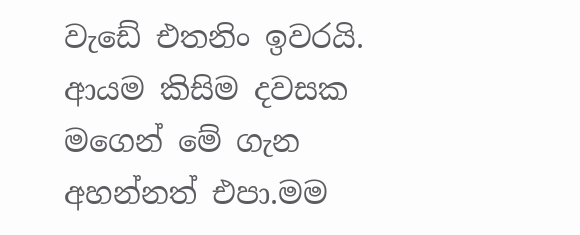වැඩේ එතනිං ඉවරයි. ආයම කිසිම දවසක මගෙන් මේ ගැන අහන්නත් එපා.මම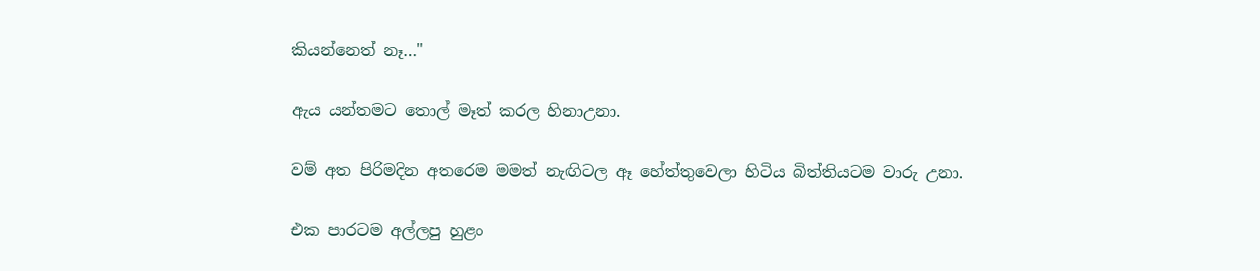කියන්නෙත් නෑ…"

ඇය යන්තමට තොල් මෑත් කරල හිනාඋනා.

වම් අත පිරිමදින අතරෙම මමත් නැඟිටල ඈ හේත්තුවෙලා හිටිය බිත්තියටම වාරු උනා.

එක පාරටම අල්ලපු හුළං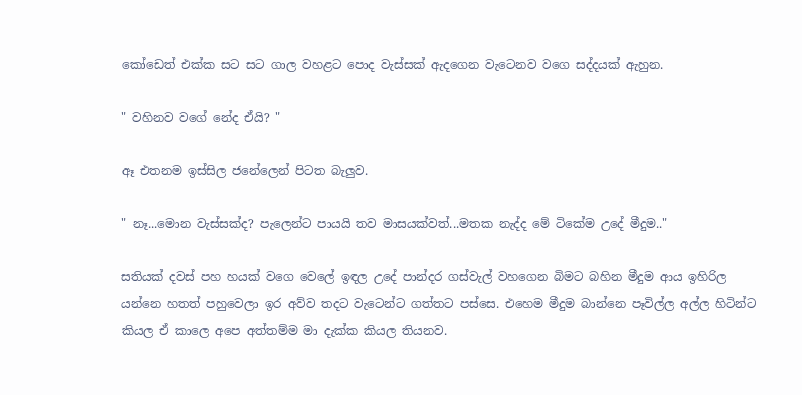කෝඩෙත් එක්ක සට සට ගාල වහළට පොද වැස්සක් ඇදගෙන වැටෙනව වගෙ සද්දයක් ඇහුන.

" වහිනව වගේ නේද ඒයි? "

ඈ එතනම ඉස්සිල ජනේලෙන් පිටත බැලුව.

" නෑ...මොන වැස්සක්ද? පැලෙන්ට පායයි තව මාසයක්වත්...මතක නැද්ද මේ ටිකේම උදේ මීදුම.."

සතියක් දවස් පහ හයක් වගෙ වෙලේ ඉඳල උදේ පාන්දර ගස්වැල් වහගෙන බිමට බහින මීදුම ආය ඉහිරිල යන්නෙ හතත් පහුවෙලා ඉර අව්ව තදට වැටෙන්ට ගත්තට පස්සෙ. එහෙම මීදුම බාන්නෙ පෑවිල්ල අල්ල හිටින්ට කියල ඒ කාලෙ අපෙ අත්තම්ම මා දැක්ක කියල තියනව.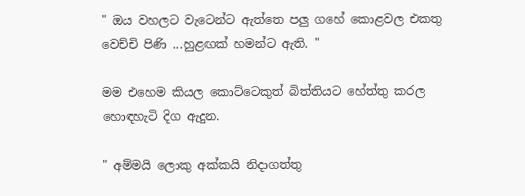" ඔය වහලට වැටෙන්ට ඇත්තෙ පලු ගහේ කොළවල එකතු වෙච්චි පිණි ...හුළඟක් හමන්ට ඇති. "

මම එහෙම කියල කොට්ටෙකුත් බිත්තියට හේත්තු කරල හොඳහැටි දිග ඇදුන.

" අම්මයි ලොකු අක්කයි නිදාගත්තු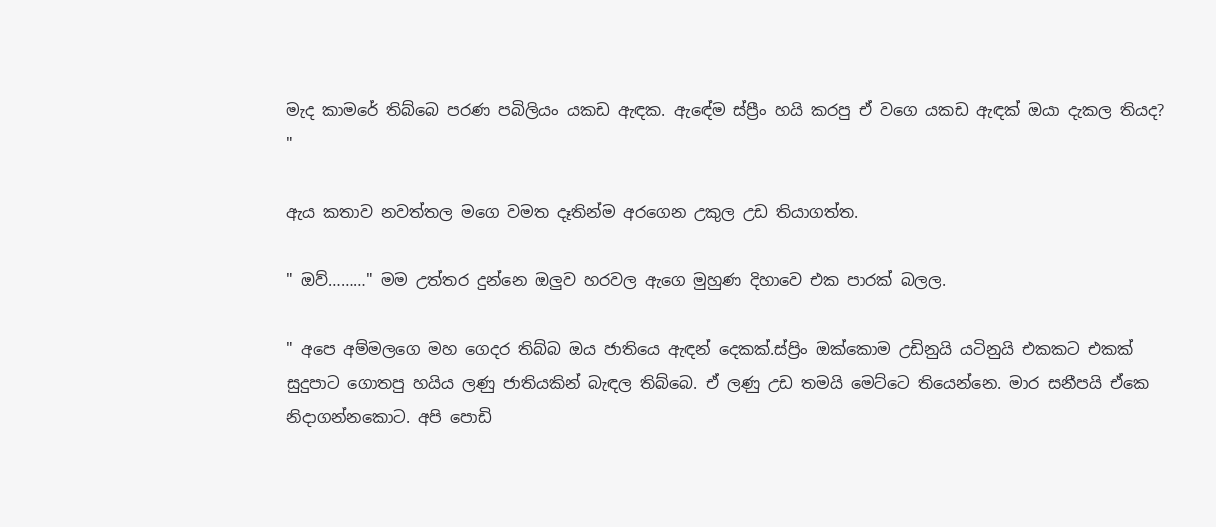මැද කාමරේ තිබ්බෙ පරණ පබිලියං යකඩ ඇඳක. ඇඳේම ස්ප්‍රීං හයි කරපු ඒ වගෙ යකඩ ඇඳක් ඔයා දැකල තියද? "

ඇය කතාව නවත්තල මගෙ වමත දෑතින්ම අරගෙන උකුල උඩ තියාගත්ත.

" ඔව්………" මම උත්තර දුන්නෙ ඔලුව හරවල ඇගෙ මුහුණ දිහාවෙ එක පාරක් බලල.

" අපෙ අම්මලගෙ මහ ගෙදර තිබ්බ ඔය ජාතියෙ ඇඳන් දෙකක්.ස්ප්‍රිං ඔක්කොම උඩිනුයි යටිනුයි එකකට එකක් සුදුපාට ගොතපු හයිය ලණු ජාතියකින් බැඳල තිබ්බෙ. ඒ ලණු උඩ තමයි මෙට්ටෙ තියෙන්නෙ. මාර සනීපයි ඒකෙ නිදාගන්නකොට. අපි පොඩි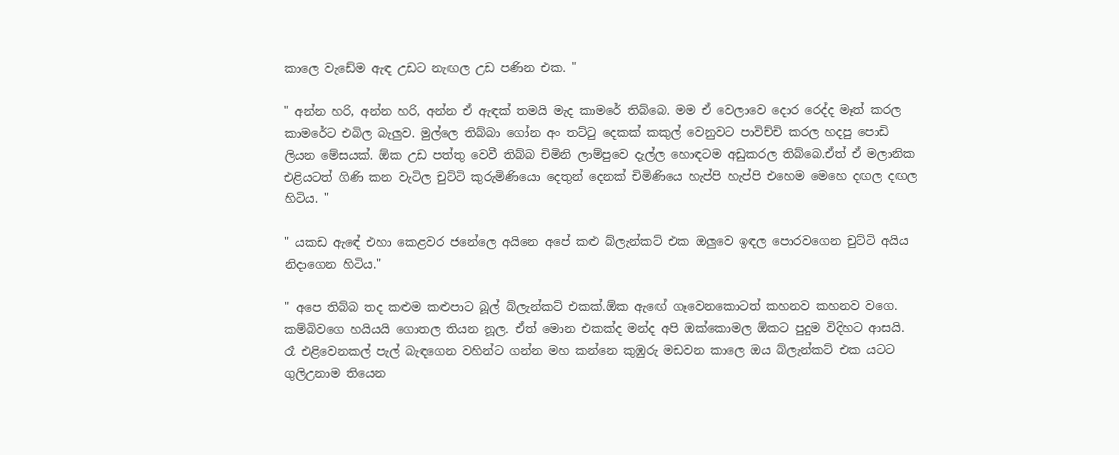කාලෙ වැඩේම ඇඳ උඩට නැඟල උඩ පණින එක. "

" අන්න හරි, අන්න හරි, අන්න ඒ ඇඳක් තමයි මැද කාමරේ තිබ්බෙ. මම ඒ වෙලාවෙ දොර රෙද්ද මෑත් කරල කාමරේට එබිල බැලුව. මුල්ලෙ තිබ්බා ගෝන අං තට්ටු දෙකක් කකුල් වෙනුවට පාවිච්චි කරල හදපු පොඩි ලියන මේසයක්. ඕක උඩ පත්තු වෙවී තිබ්බ චිමිනි ලාම්පුවෙ දැල්ල හොඳටම අඩුකරල තිබ්බෙ.ඒත් ඒ මලානික එළියටත් ගිණි කන වැටිල චුට්ටි කුරුමිණියො දෙතුන් දෙනක් චිමිණියෙ හැප්පි හැප්පි එහෙම මෙහෙ දඟල දඟල හිටිය. "

" යකඩ ඇඳේ එහා කෙළවර ජනේලෙ අයිනෙ අපේ කළු බ්ලැන්කට් එක ඔලුවෙ ඉඳල පොරවගෙන චුට්ටි අයිය නිදාගෙන හිටිය."

" අපෙ තිබ්බ තද කළුම කළුපාට බූල් බ්ලැන්කට් එකක්.ඕක ඇඟේ ගෑවෙනකොටත් කහනව කහනව වගෙ. කම්බිවගෙ හයියයි ගොතල තියන නූල. ඒත් මොන එකක්ද මන්ද අපි ඔක්කොමල ඕකට පුදුම විදිහට ආසයි. රෑ එළිවෙනකල් පැල් බැඳගෙන වහින්ට ගන්න මහ කන්නෙ කුඹුරු මඩවන කාලෙ ඔය බ්ලැන්කට් එක යටට ගුලිඋනාම තියෙන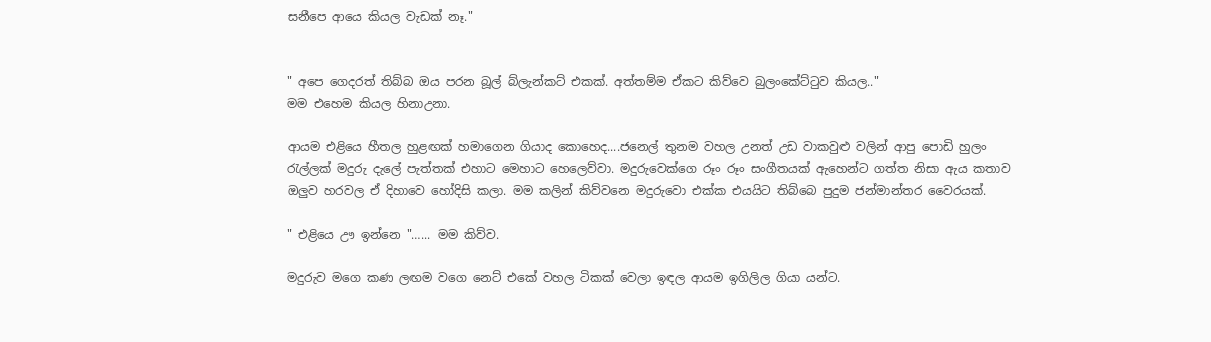සනීපෙ ආයෙ කියල වැඩක් නෑ."


" අපෙ ගෙදරත් තිබ්බ ඔය පරන බූල් බ්ලැන්කට් එකක්. අත්තම්ම ඒකට කිව්වෙ බුලංකේට්ටුව කියල.."
මම එහෙම කියල හිනාඋනා.

ආයම එළියෙ හීතල හුළඟක් හමාගෙන ගියාද කොහෙද....ජනෙල් තුනම වහල උනත් උඩ වාකවුළු වලින් ආපු පොඩි හුලං රැල්ලක් මදුරු දැලේ පැත්තක් එහාට මෙහාට හෙලෙව්වා. මදුරුවෙක්ගෙ රූං රූං සංගීතයක් ඇහෙන්ට ගත්ත නිසා ඇය කතාව ඔලුව හරවල ඒ දිහාවෙ හෝදිසි කලා. මම කලින් කිව්වනෙ මදුරුවො එක්ක එයයිට තිබ්බෙ පුදුම ජන්මාන්තර වෛරයක්.

" එළියෙ ඌ ඉන්නෙ "…... මම කිව්ව.

මදුරුව මගෙ කණ ලඟම වගෙ නෙට් එකේ වහල ටිකක් වෙලා ඉඳල ආයම ඉගිලිල ගියා යන්ට.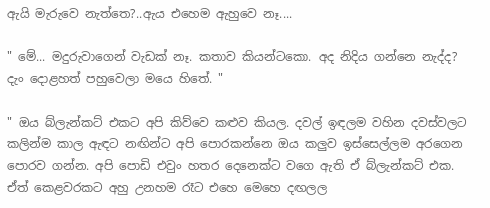ඇයි මැරුවෙ නැත්තෙ?..ඇය එහෙම ඇහුවෙ නෑ....

" මේ... මදුරුවාගෙන් වැඩක් නෑ. කතාව කියන්ටකො. අද නිදිය ගන්නෙ නැද්ද? දැං දොළහත් පහුවෙලා මයෙ හිතේ. "

" ඔය බ්ලැන්කට් එකට අපි කිව්වෙ කළුව කියල. දවල් ඉඳලම වහින දවස්වලට කලින්ම කාල ඇඳට නඟින්ට අපි පොරකන්නෙ ඔය කලුව ඉස්සෙල්ලම අරගෙන පොරව ගන්න. අපි පොඩි එවුං හතර දෙනෙක්ට වගෙ ඇති ඒ බ්ලැන්කට් එක. ඒත් කෙළවරකට අහු උනහම රෑට එහෙ මෙහෙ දඟලල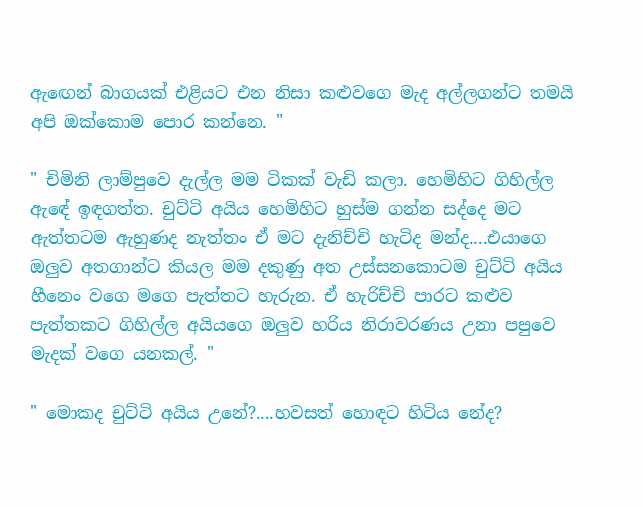ඇඟෙන් බාගයක් එළියට එන නිසා කළුවගෙ මැද අල්ලගන්ට තමයි අපි ඔක්කොම පොර කන්නෙ. "

" චිමිනි ලාම්පුවෙ දැල්ල මම ටිකක් වැඩි කලා. හෙමිහිට ගිහිල්ල ඇඳේ ඉඳගත්ත. චුට්ටි අයිය හෙමිහිට හුස්ම ගන්න සද්දෙ මට ඇත්තටම ඇහුණද නැත්තං ඒ මට දැනිච්චි හැටිද මන්ද....එයාගෙ ඔලුව අතගාන්ට කියල මම දකුණු අත උස්සනකොටම චුට්ටි අයිය හීනෙං වගෙ මගෙ පැත්තට හැරුන. ඒ හැරිච්චි පාරට කළුව පැත්තකට ගිහිල්ල අයියගෙ ඔලුව හරිය නිරාවරණය උනා පපුවෙ මැදක් වගෙ යනකල්. "

" මොකද චුට්ටි අයිය උනේ?....හවසත් හොඳට හිටිය නේද?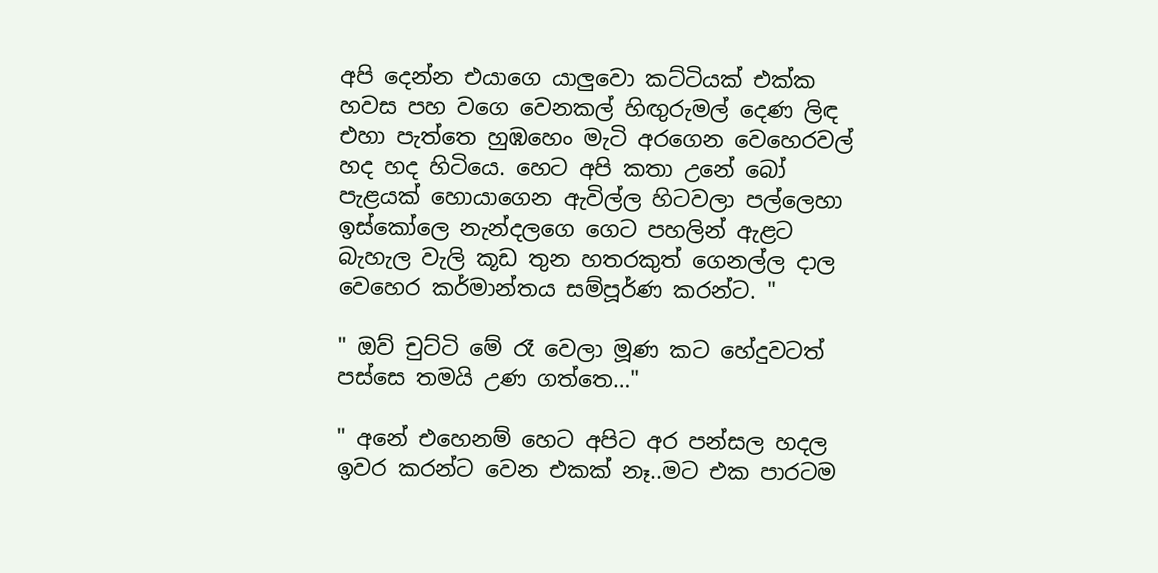අපි දෙන්න එයාගෙ යාලුවො කට්ටියක් එක්ක හවස පහ වගෙ වෙනකල් හිඟුරුමල් දෙණ ලිඳ එහා පැත්තෙ හුඹහෙං මැටි අරගෙන වෙහෙරවල් හද හද හිටියෙ. හෙට අපි කතා උනේ බෝ පැළයක් හොයාගෙන ඇවිල්ල හිටවලා පල්ලෙහා ඉස්කෝලෙ නැන්දලගෙ ගෙට පහලින් ඇළට බැහැල වැලි කූඩ තුන හතරකුත් ගෙනල්ල දාල වෙහෙර කර්මාන්තය සම්පූර්ණ කරන්ට. "

" ඔව් චුට්ටි මේ රෑ වෙලා මූණ කට හේදුවටත් පස්සෙ තමයි උණ ගත්තෙ…"

" අනේ එහෙනම් හෙට අපිට අර පන්සල හදල ඉවර කරන්ට වෙන එකක් නෑ..මට එක පාරටම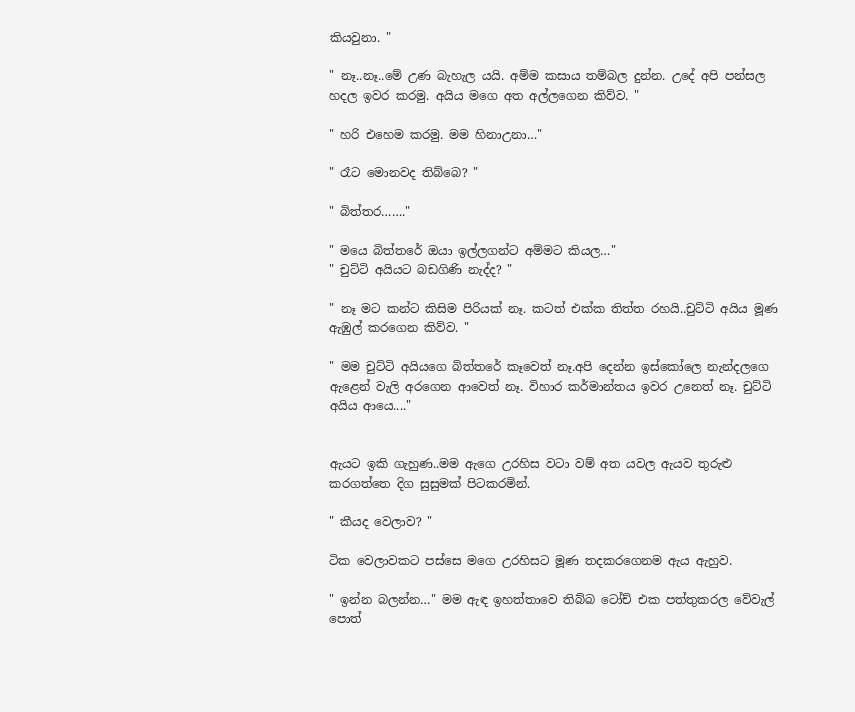කියවුනා. "

" නෑ..නෑ..මේ උණ බැහැල යයි. අම්ම කසාය තම්බල දුන්න. උදේ අපි පන්සල හදල ඉවර කරමු. අයිය මගෙ අත අල්ලගෙන කිව්ව. "

" හරි එහෙම කරමු. මම හිනාඋනා…"

" රෑට මොනවද තිබ්බෙ? "

" බිත්තර……."

" මයෙ බිත්තරේ ඔයා ඉල්ලගන්ට අම්මට කියල…"
" චුට්ටි අයියට බඩගිණි නැද්ද? "

" නෑ මට කන්ට කිසිම පිරියක් නෑ. කටත් එක්ක තිත්ත රහයි..චුට්ටි අයිය මූණ ඇඹුල් කරගෙන කිව්ව. "

" මම චුට්ටි අයියගෙ බිත්තරේ කෑවෙත් නෑ.අපි දෙන්න ඉස්කෝලෙ නැන්දලගෙ ඇළෙන් වැලි අරගෙන ආවෙත් නෑ. විහාර කර්මාන්තය ඉවර උනෙත් නෑ. චුට්ටි අයිය ආයෙ...."


ඇයට ඉකි ගැහුණ..මම ඇගෙ උරහිස වටා වම් අත යවල ඇයව තුරුළු කරගත්තෙ දිග සුසුමක් පිටකරමින්.

" කීයද වෙලාව? "

ටික වෙලාවකට පස්සෙ මගෙ උරහිසට මූණ තදකරගෙනම ඇය ඇහුව.

" ඉන්න බලන්න…" මම ඇඳ ඉහත්තාවෙ තිබ්බ ටෝච් එක පත්තුකරල වේවැල් පොත්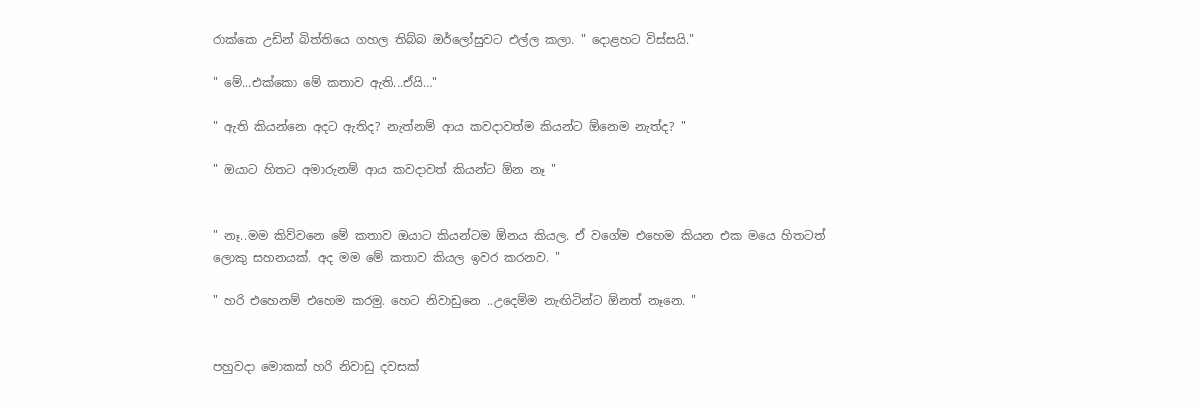රාක්කෙ උඩින් බිත්තියෙ ගහල තිබ්බ ඔර්ලෝසුවට එල්ල කලා. " දොළහට විස්සයි."

" මේ...එක්කො මේ කතාව ඇති...ඒයි…"

" ඇති කියන්නෙ අදට ඇතිද? නැත්නම් ආය කවදාවත්ම කියන්ට ඕනෙම නැත්ද? "

" ඔයාට හිතට අමාරුනම් ආය කවදාවත් කියන්ට ඕන නෑ "


" නෑ..මම කිව්වනෙ මේ කතාව ඔයාට කියන්ටම ඕනය කියල. ඒ වගේම එහෙම කියන එක මයෙ හිතටත් ලොකු සහනයක්. අද මම මේ කතාව කියල ඉවර කරනව. "

" හරි එහෙනම් එහෙම කරමු. හෙට නිවාඩුනෙ ..උදෙම්ම නැඟිටින්ට ඕනත් නෑනෙ. "


පහුවදා මොකක් හරි නිවාඩු දවසක්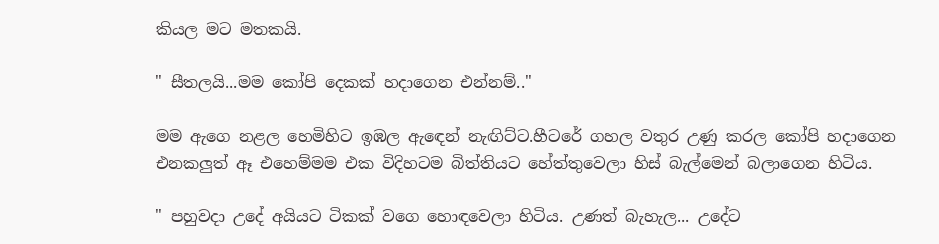කියල මට මතකයි.

" සීතලයි...මම කෝපි දෙකක් හදාගෙන එන්නම්.."

මම ඇගෙ නළල හෙමිහිට ඉඹල ඇඳෙන් නැඟිට්ට.හීටරේ ගහල වතුර උණු කරල කෝපි හදාගෙන එනකලුත් ඈ එහෙම්මම එක විදිහටම බිත්තියට හේත්තුවෙලා හිස් බැල්මෙන් බලාගෙන හිටිය.

" පහුවදා උදේ අයියට ටිකක් වගෙ හොඳවෙලා හිටිය. උණත් බැහැල... උදේට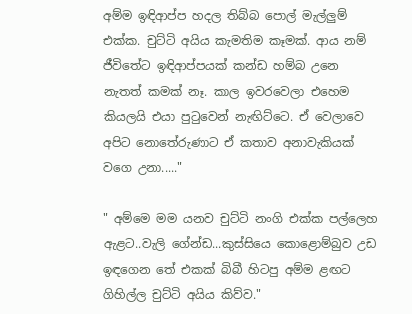අම්ම ඉඳිආප්ප හදල තිබ්බ පොල් මැල්ලුම් එක්ක. චුට්ටි අයිය කැමතිම කෑමක්. ආය නම් ජීවිතේට ඉඳිආප්පයක් කන්ඩ හම්බ උනෙ නැතත් කමක් නෑ. කාල ඉවරවෙලා එහෙම කියලයි එයා පුටුවෙන් නැඟිට්ටෙ. ඒ වෙලාවෙ අපිට නොතේරුණාට ඒ කතාව අනාවැකියක් වගෙ උනා....."

" අම්මෙ මම යනව චුට්ටි නංගි එක්ක පල්ලෙහ ඇළට..වැලි ගේන්ඩ...කුස්සියෙ කොළොම්බුව උඩ ඉඳගෙන තේ එකක් බිබී හිටපු අම්ම ළඟට ගිහිල්ල චුට්ටි අයිය කිව්ව."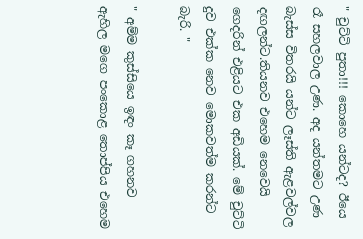" චුට්ටි පුතා!!! කොහෙ යන්ටද? ඊයෙ රෑ සහලවාල උණ. අද යන්තමට උණ බැස්ස විතරයි යන්ට ලෑස්ති ඇළවල්වල දඟලන්ට.තියනව එහෙම නෙවෙයි ගෙදරින් එළියට එක අඩියක්. මේ චුට්ටි දුව එක්ක නෙව මොකවත්ම කරන්ට බැරි. "

" අම්ම කුස්සියෙ ඉඳං කෑ ගහනව ඇහිල මගෙ පංකොළ තොප්පිය එහෙම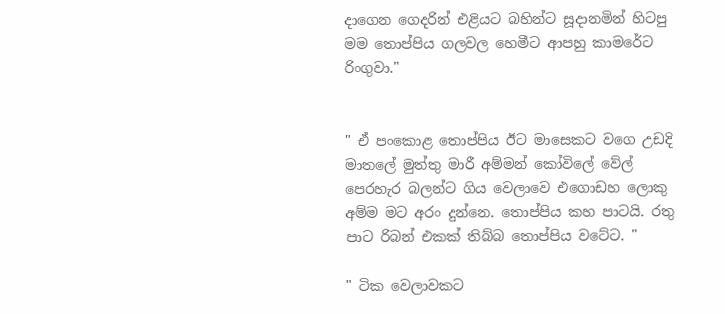දාගෙන ගෙදරින් එළියට බහින්ට සූදානමින් හිටපු මම තොප්පිය ගලවල හෙමීට ආපහු කාමරේට රිංගුවා."


" ඒ පංකොළ තොප්පිය ඊට මාසෙකට වගෙ උඩදි මාතලේ මුත්තු මාරී අම්මන් කෝවිලේ වේල් පෙරහැර බලන්ට ගිය වෙලාවෙ එගොඩහ ලොකු අම්ම මට අරං දුන්නෙ. තොප්පිය කහ පාටයි. රතු පාට රිබන් එකක් තිබ්බ තොප්පිය වටේට. "

" ටික වෙලාවකට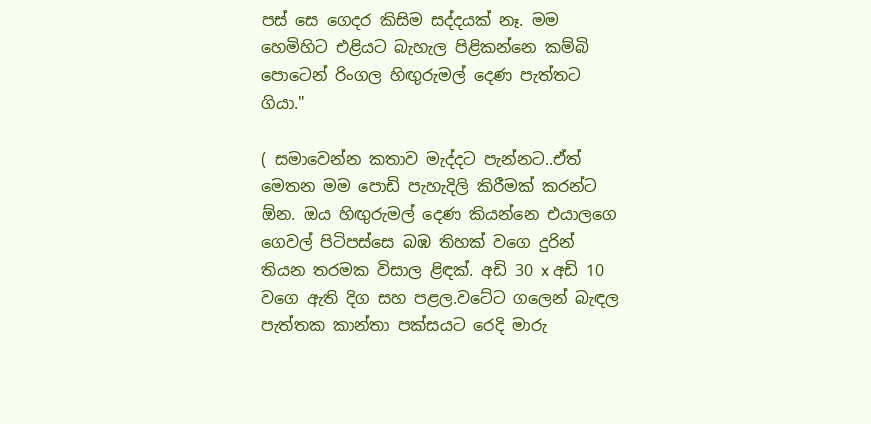පස් සෙ ගෙදර කිසිම සද්දයක් නෑ. මම හෙමිහිට එළියට බැහැල පිළිකන්නෙ කම්බි පොටෙන් රිංගල හිඟුරුමල් දෙණ පැත්තට ගියා."

( සමාවෙන්න කතාව මැද්දට පැන්නට..ඒත් මෙතන මම පොඩි පැහැදිලි කිරීමක් කරන්ට ඕන. ඔය හිඟුරුමල් දෙණ කියන්නෙ එයාලගෙ ගෙවල් පිටිපස්සෙ බඹ තිහක් වගෙ දුරින් තියන තරමක විසාල ළිඳක්. අඩි 30 x අඩි 10 වගෙ ඇති දිග සහ පළල.වටේට ගලෙන් බැඳල පැත්තක කාන්තා පක්සයට රෙදි මාරු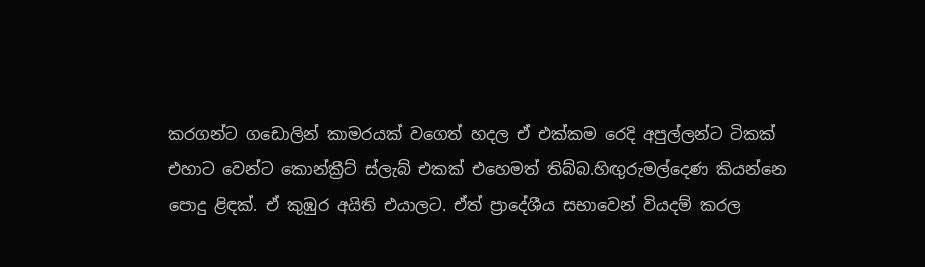කරගන්ට ගඩොලින් කාමරයක් වගෙත් හදල ඒ එක්කම රෙදි අපුල්ලන්ට ටිකක් එහාට වෙන්ට කොන්ක්‍රීට් ස්ලැබ් එකක් එහෙමත් තිබ්බ.හිඟුරුමල්දෙණ කියන්නෙ පොදු ළිඳක්. ඒ කුඹුර අයිති එයාලට. ඒත් ප්‍රාදේශීය සභාවෙන් වියදම් කරල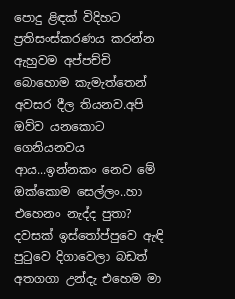පොදු ළිඳක් විදිහට ප්‍රතිසංස්කරණය කරන්න ඇහුවම අප්පච්චි බොහොම කැමැත්තෙන් අවසර දීල තියනව.අපි ඔව්ව යනකොට ගෙනියනවය ආය...ඉන්නකං නෙව මේ ඔක්කොම සෙල්ලං..හා එහෙනං නැද්ද පුතා? දවසක් ඉස්තෝප්පුවෙ ඇඳි පුටුවෙ දිගාවෙලා බඩත් අතගගා උන්දැ එහෙම මා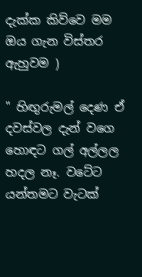දැක්ක කිව්වෙ මම ඔය ගැන විස්තර ඇහුවම )

" හිඟුරුමල් දෙණ ඒ දවස්වල දැන් වගෙ හොඳට ගල් අල්ලල හදල නෑ. වටේට යන්තමට වැටක්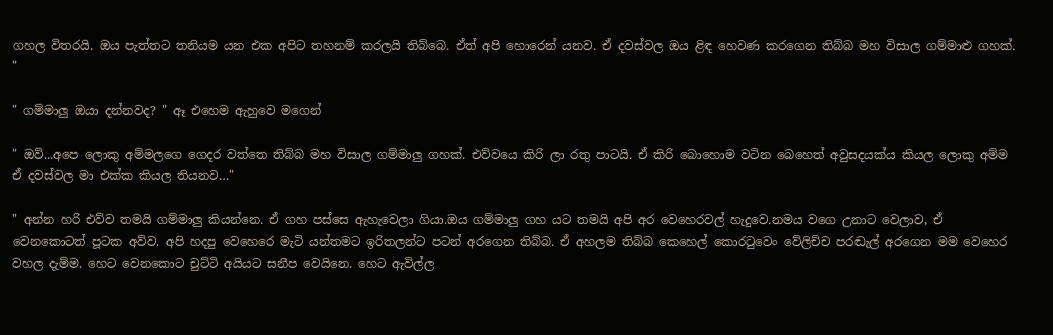ගහල විතරයි. ඔය පැත්තට තනියම යන එක අපිට තහනම් කරලයි තිබ්බෙ. ඒත් අපි හොරෙන් යනව. ඒ දවස්වල ඔය ළිඳ හෙවණ කරගෙන තිබ්බ මහ විසාල ගම්මාළු ගහක්. "

" ගම්මාලු ඔයා දන්නවද? " ඈ එහෙම ඇහුවෙ මගෙන්

" ඔව්...අපෙ ලොකු අම්මලගෙ ගෙදර වත්තෙ තිබ්බ මහ විසාල ගම්මාලු ගහක්. එව්වයෙ කිරි ලා රතු පාටයි. ඒ කිරි බොහොම වටින බෙහෙත් අවුසදයක්ය කියල ලොකු අම්ම ඒ දවස්වල මා එක්ක කියල තියනව…"

" අන්න හරි එව්ව තමයි ගම්මාලු කියන්නෙ. ඒ ගහ පස්සෙ ඇහැවෙලා ගියා.ඔය ගම්මාලු ගහ යට තමයි අපි අර වෙහෙරවල් හැදුවෙ.නමය වගෙ උනාට වෙලාව, ඒ වෙනකොටත් පූටක අව්ව. අපි හදපු වෙහෙරෙ මැටි යන්තමට ඉරිතලන්ට පටන් අරගෙන තිබ්බ. ඒ අහලම තිබ්බ කෙහෙල් කොරටුවෙං වේලිච්ච පරඬැල් අරගෙන මම වෙහෙර වහල දැම්ම. හෙට වෙනකොට චුට්ටි අයියට සනීප වෙයිනෙ. හෙට ඇවිල්ල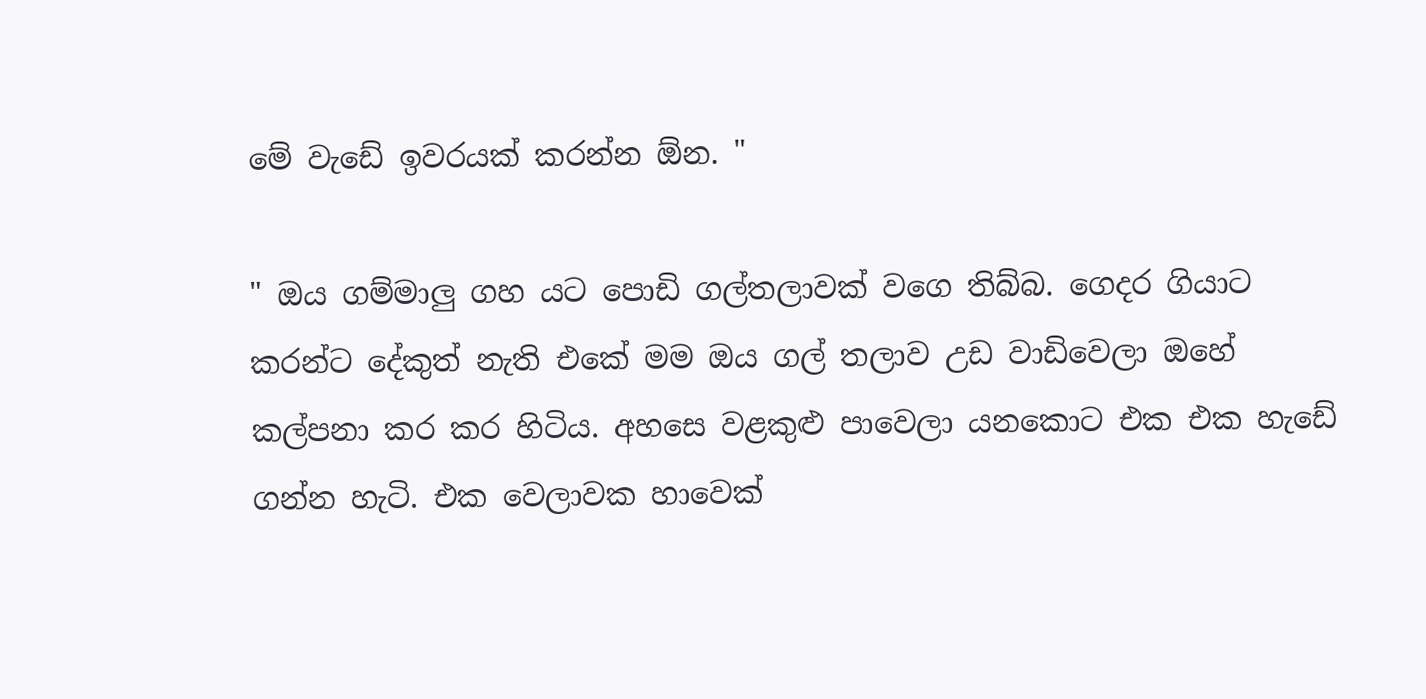මේ වැඩේ ඉවරයක් කරන්න ඕන. "

" ඔය ගම්මාලු ගහ යට පොඩි ගල්තලාවක් වගෙ තිබ්බ. ගෙදර ගියාට කරන්ට දේකුත් නැති එකේ මම ඔය ගල් තලාව උඩ වාඩිවෙලා ඔහේ කල්පනා කර කර හිටිය. අහසෙ වළකුළු පාවෙලා යනකොට එක එක හැඩේ ගන්න හැටි. එක වෙලාවක හාවෙක්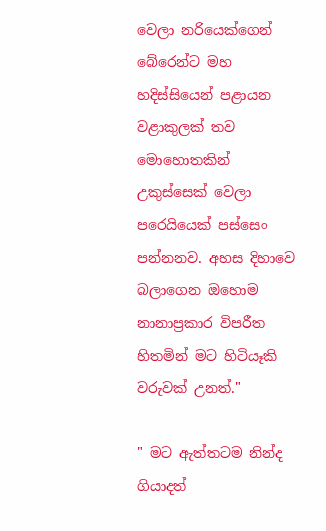වෙලා නරියෙක්ගෙන් බේරෙන්ට මහ හදිස්සියෙන් පළායන වළාකුලක් තව මොහොතකින් උකුස්සෙක් වෙලා පරෙයියෙක් පස්සෙං පන්නනව. අහස දිහාවෙ බලාගෙන ඔහොම නානාප්‍රකාර විපරීත හිතමින් මට හිටියෑකි වරුවක් උනත්."

" මට ඇත්තටම නින්ද ගියාදත්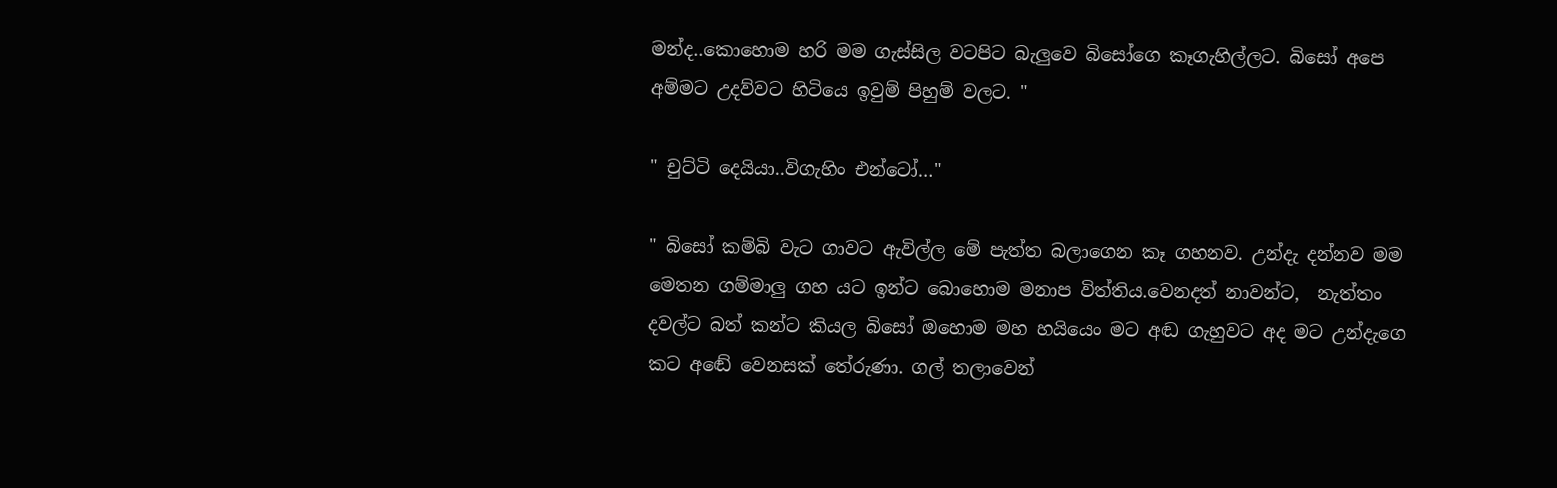මන්ද..කොහොම හරි මම ගැස්සිල වටපිට බැලුවෙ බිසෝගෙ කෑගැහිල්ලට. බිසෝ අපෙ අම්මට උදව්වට හිටියෙ ඉවුම් පිහුම් වලට. "

" චුට්ටි දෙයියා..විගැහිං එන්ටෝ…"

" බිසෝ කම්බි වැට ගාවට ඇවිල්ල මේ පැත්ත බලාගෙන කෑ ගහනව. උන්දැ දන්නව මම මෙතන ගම්මාලු ගහ යට ඉන්ට බොහොම මනාප විත්තිය.වෙනදත් නාවන්ට,  නැත්තං දවල්ට බත් කන්ට කියල බිසෝ ඔහොම මහ හයියෙං මට අඬ ගැහුවට අද මට උන්දැගෙ කට අඬේ වෙනසක් තේරුණා. ගල් තලාවෙන්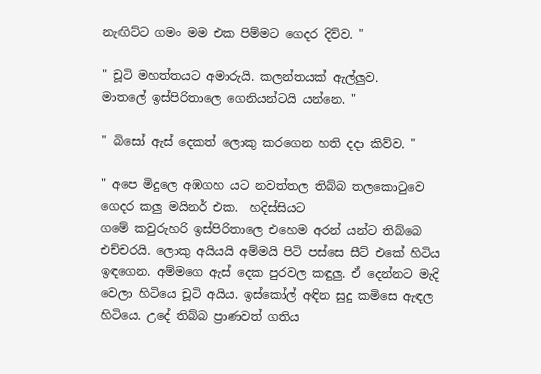නැඟිට්ට ගමං මම එක පිම්මට ගෙදර දිව්ව. "

" චූටි මහත්තයට අමාරුයි. කලන්තයක් ඇල්ලුව.
මාතලේ ඉස්පිරිතාලෙ ගෙනියන්ටයි යන්නෙ. "

" බිසෝ ඇස් දෙකත් ලොකු කරගෙන හති දදා කිව්ව. "

" අපෙ මිදුලෙ අඹගහ යට නවත්තල තිබ්බ තලකොටුවෙ ගෙදර කලු මයිනර් එක.  හදිස්සියට
ගමේ කවුරුහරි ඉස්පිරිතාලෙ එහෙම අරන් යන්ට තිබ්බෙ එච්චරයි. ලොකු අයියයි අම්මයි පිටි පස්සෙ සීට් එකේ හිටිය ඉඳගෙන. අම්මගෙ ඇස් දෙක පුරවල කඳුලු. ඒ දෙන්නට මැදි වෙලා හිටියෙ චූටි අයිය. ඉස්කෝල් අඳින සුදු කමිසෙ ඇඳල හිටියෙ. උදේ තිබ්බ ප්‍රාණවත් ගතිය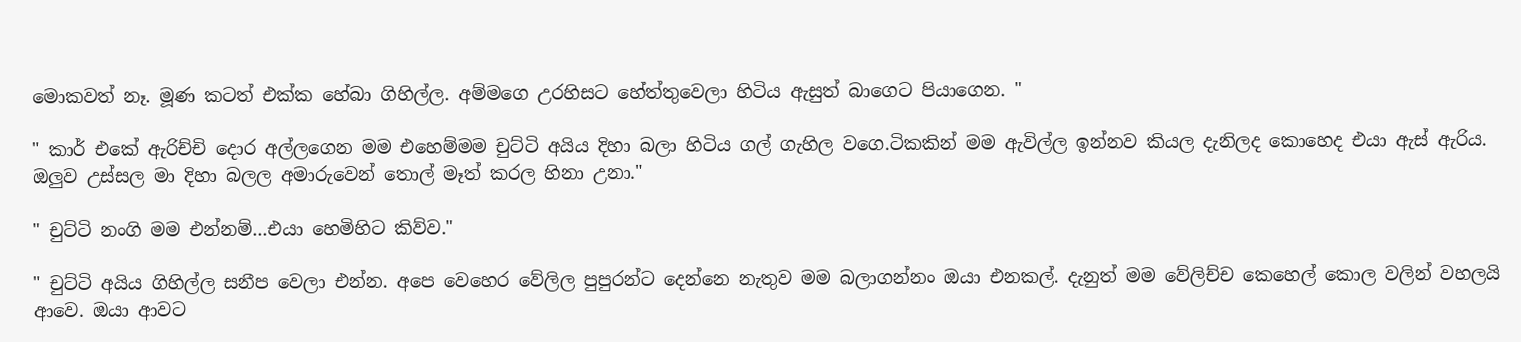මොකවත් නෑ. මූණ කටත් එක්ක හේබා ගිහිල්ල. අම්මගෙ උරහිසට හේත්තුවෙලා හිටිය ඇසුත් බාගෙට පියාගෙන. "

" කාර් එකේ ඇරිච්චි දොර අල්ලගෙන මම එහෙම්මම චුට්ටි අයිය දිහා බලා හිටිය ගල් ගැහිල වගෙ.ටිකකින් මම ඇවිල්ල ඉන්නව කියල දැනිලද කොහෙද එයා ඇස් ඇරිය. ඔලුව උස්සල මා දිහා බලල අමාරුවෙන් තොල් මෑත් කරල හිනා උනා."

" චුට්ටි නංගි මම එන්නම්...එයා හෙමිහිට කිව්ව."

" චුට්ටි අයිය ගිහිල්ල සනීප වෙලා එන්න. අපෙ වෙහෙර වේලිල පුපුරන්ට දෙන්නෙ නැතුව මම බලාගන්නං ඔයා එනකල්. දැනුත් මම වේලිච්ච කෙහෙල් කොල වලින් වහලයි ආවෙ. ඔයා ආවට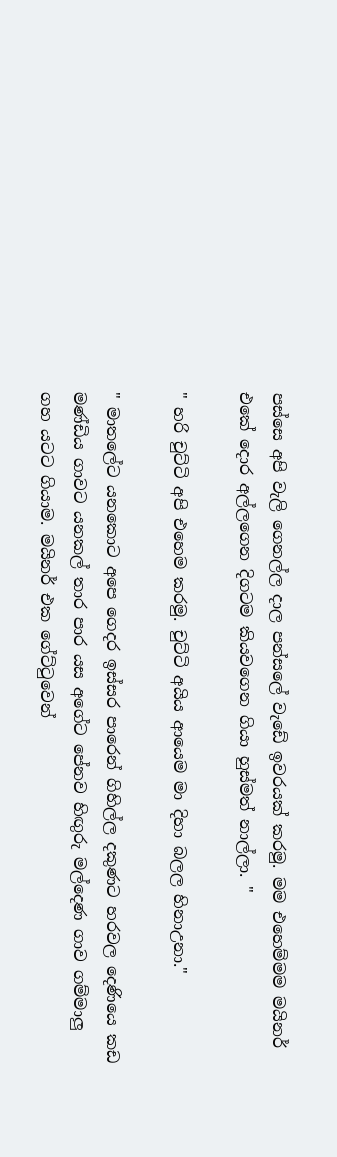පස්සෙ අපි වැලි ගෙනල්ල දාල පන්සලේ වැඩේ ඉවරයක් කරමු. මම එහෙම්මම මයිනර් එකේ දොර අල්ලගෙන දිගටම කියවගෙන ගියා හුස්මත් නාල්ලා. "

" හරි චුට්ටි අපි එහෙම කරමු. චුට්ටි අයිය ආයෙම මා දිහා බලල හිනාඋනා."

" මාතලේට යනකොට අපෙ ගෙදර ඉස්සර පාරෙන් ගිහිල්ල දකුණට හරවල දෙණියෙ කඩ මණ්ඩිය ගාවට යනකල් තාර පාර යස අගේට පේනව හිඟුරු මල්දෙණ ගාව ගම්මාලු ගහ යටට ගියාම. මයිනර් එක ගේට්ටුවෙන්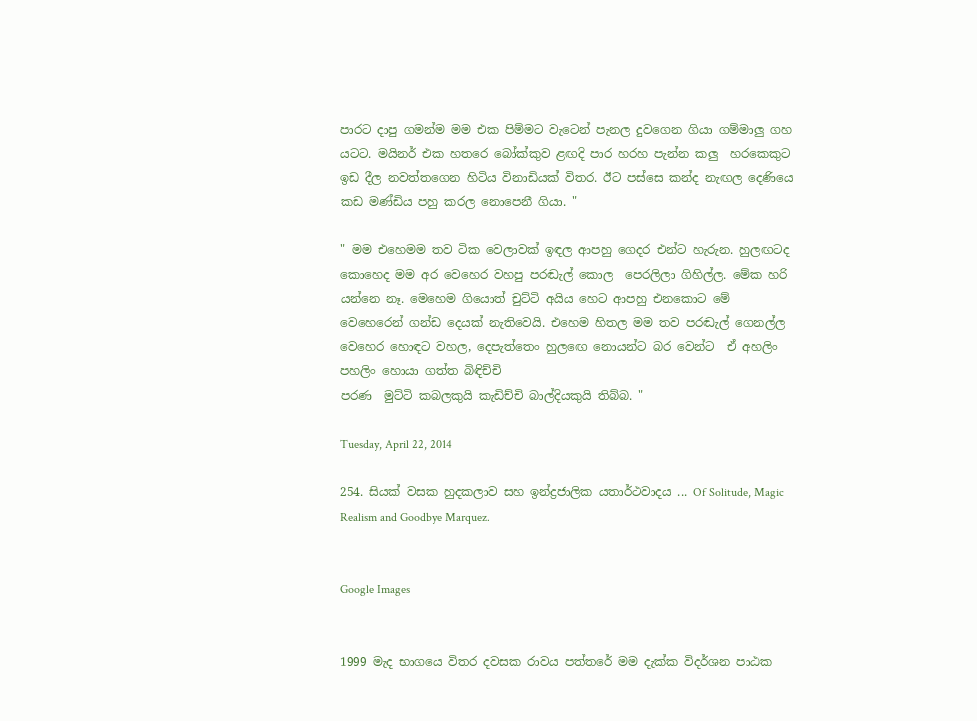පාරට දාපු ගමන්ම මම එක පිම්මට වැටෙන් පැනල දුවගෙන ගියා ගම්මාලු ගහ යටට. මයිනර් එක හතරෙ බෝක්කුව ළඟදි පාර හරහ පැන්න කලු  හරකෙකුට ඉඩ දීල නවත්තගෙන හිටිය විනාඩියක් විතර. ඊට පස්සෙ කන්ද නැඟල දෙණියෙ කඩ මණ්ඩිය පහු කරල නොපෙනී ගියා. "

" මම එහෙමම තව ටික වෙලාවක් ඉඳල ආපහු ගෙදර එන්ට හැරුන. හුලඟටද කොහෙද මම අර වෙහෙර වහපු පරඬැල් කොල  පෙරලිලා ගිහිල්ල. මේක හරි යන්නෙ නෑ. මෙහෙම ගියොත් චුට්ටි අයිය හෙට ආපහු එනකොට මේ වෙහෙරෙන් ගන්ඩ දෙයක් නැතිවෙයි. එහෙම හිතල මම තව පරඬැල් ගෙනල්ල වෙහෙර හොඳට වහල, දෙපැත්තෙං හුලඟෙ නොයන්ට බර වෙන්ට  ඒ අහලිං පහලිං හොයා ගත්ත බිඳිච්චි
පරණ  මුට්ටි කබලකුයි කැඩිච්චි බාල්දියකුයි තිබ්බ. "

Tuesday, April 22, 2014

254. සියක් වසක හුදකලාව සහ ඉන්ද්‍රජාලික යතාර්ථවාදය ... Of Solitude, Magic Realism and Goodbye Marquez.


Google Images


1999 මැද භාගයෙ විතර දවසක රාවය පත්තරේ මම දැක්ක විදර්ශන පාඨක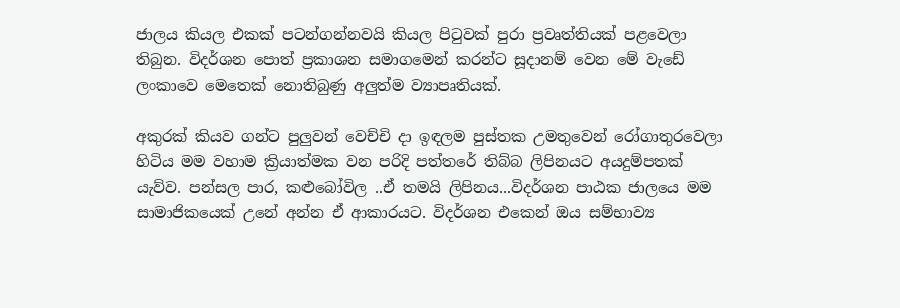ජාලය කියල එකක් පටන්ගන්නවයි කියල පිටුවක් පුරා ප්‍රවෘත්තියක් පළවෙලා තිබුන. විදර්ශන පොත් ප්‍රකාශන සමාගමෙන් කරන්ට සූදානම් වෙන මේ වැඩේ ලංකාවෙ මෙතෙක් නොතිබුණු අලුත්ම ව්‍යාපෘතියක්.

අකුරක් කියව ගන්ට පුලුවන් වෙච්චි දා ඉඳලම පුස්තක උමතුවෙන් රෝගාතුරවෙලා හිටිය මම වහාම ක්‍රියාත්මක වන පරිදි පත්තරේ තිබ්බ ලිපිනයට අයදුම්පතක් යැව්ව. පන්සල පාර, කළුබෝවිල ..ඒ තමයි ලිපිනය...විදර්ශන පාඨක ජාලයෙ මම සාමාජිකයෙක් උනේ අන්න ඒ ආකාරයට. විදර්ශන එකෙන් ඔය සම්භාව්‍ය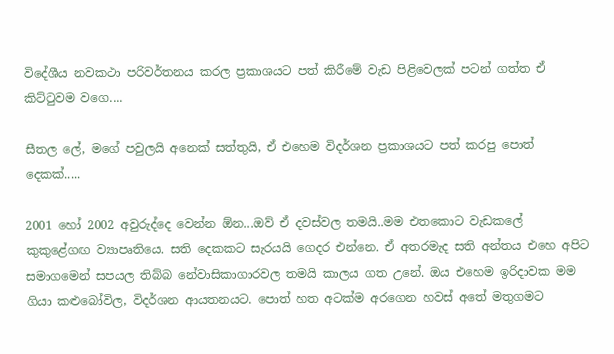විදේශීය නවකථා පරිවර්තනය කරල ප්‍රකාශයට පත් කිරීමේ වැඩ පිළිවෙලක් පටන් ගත්ත ඒ කිට්ටුවම වගෙ....

සීතල ලේ, මගේ පවුලයි අනෙක් සත්තුයි, ඒ එහෙම විදර්ශන ප්‍රකාශයට පත් කරපු පොත් දෙකක්.....

2001 හෝ 2002 අවුරුද්දෙ වෙන්න ඕන...ඔව් ඒ දවස්වල තමයි..මම එතකොට වැඩකලේ කුකුළේගඟ ව්‍යාපෘතියෙ. සති දෙකකට සැරයයි ගෙදර එන්නෙ. ඒ අතරමැද සති අන්තය එහෙ අපිට සමාගමෙන් සපයල තිබ්බ නේවාසිකාගාරවල තමයි කාලය ගත උනේ. ඔය එහෙම ඉරිදාවක මම ගියා කළුබෝවිල, විදර්ශන ආයතනයට. පොත් හත අටක්ම අරගෙන හවස් අතේ මතුගමට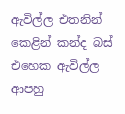ඇවිල්ල එතනින් කෙළින් කන්ද බස් එහෙක ඇවිල්ල ආපහු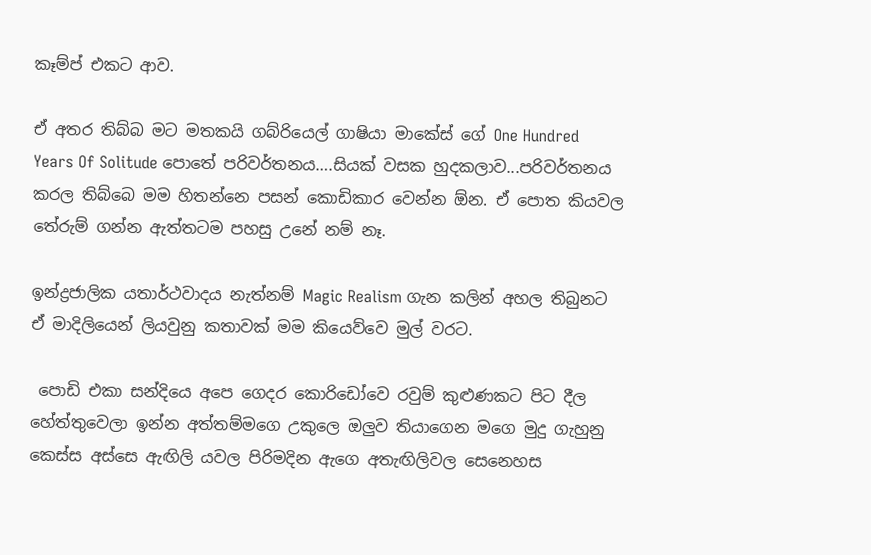කෑම්ප් එකට ආව.

ඒ අතර තිබ්බ මට මතකයි ගබ්රියෙල් ගාෂියා මාකේස් ගේ One Hundred Years Of Solitude පොතේ පරිවර්තනය….සියක් වසක හුදකලාව...පරිවර්තනය කරල තිබ්බෙ මම හිතන්නෙ පසන් කොඩිකාර වෙන්න ඕන. ඒ පොත කියවල තේරුම් ගන්න ඇත්තටම පහසු උනේ නම් නෑ.

ඉන්ද්‍රජාලික යතාර්ථවාදය නැත්නම් Magic Realism ගැන කලින් අහල තිබුනට ඒ මාදිලියෙන් ලියවුනු කතාවක් මම කියෙව්වෙ මුල් වරට.

 පොඩි එකා සන්දියෙ අපෙ ගෙදර කොරිඩෝවෙ රවුම් කුළුණකට පිට දීල හේත්තුවෙලා ඉන්න අත්තම්මගෙ උකුලෙ ඔලුව තියාගෙන මගෙ මුදු ගැහුනු කෙස්ස අස්සෙ ඇඟිලි යවල පිරිමදින ඇගෙ අතැඟිලිවල සෙනෙහස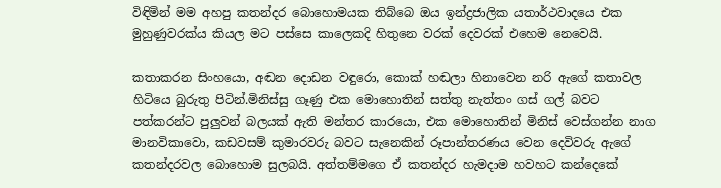විඳිමින් මම අහපු කතන්දර බොහොමයක තිබ්බෙ ඔය ඉන්ද්‍රජාලික යතාර්ථවාදයෙ එක මුහුණුවරක්ය කියල මට පස්සෙ කාලෙකදි හිතුනෙ වරක් දෙවරක් එහෙම නෙවෙයි.

කතාකරන සිංහයො, අඬන දොඩන වඳුරො, කොක් හඬලා හිනාවෙන නරි ඇගේ කතාවල හිටියෙ බුරුතු පිටින්.මිනිස්සු ගෑණු එක මොහොතින් සත්තු නැත්තං ගස් ගල් බවට පත්කරන්ට පුලුවන් බලයක් ඇති මන්තර කාරයො, එක මොහොතින් මිනිස් වෙස්ගන්න නාග මානවිකාවො, කඩවසම් කුමාරවරු බවට සැනෙකින් රූපාන්තරණය වෙන දෙවිවරු ඇගේ කතන්දරවල බොහොම සුලබයි. අත්තම්මගෙ ඒ කතන්දර හැමදාම හවහට කන්දෙකේ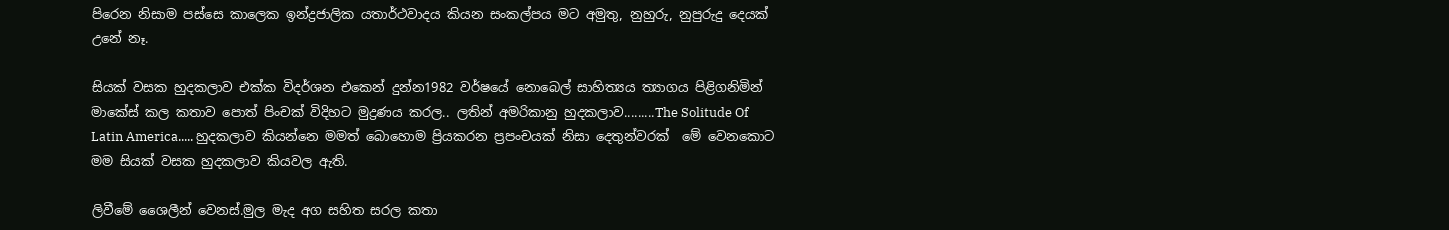පිරෙන නිසාම පස්සෙ කාලෙක ඉන්ද්‍රජාලික යතාර්ථවාදය කියන සංකල්පය මට අමුතු, නුහුරු, නුපුරුදු දෙයක් උනේ නෑ.

සියක් වසක හුදකලාව එක්ක විදර්ශන එකෙන් දුන්න1982 වර්ෂයේ නොබෙල් සාහිත්‍යය ත්‍යාගය පිළිගනිමින් මාකේස් කල කතාව පොත් පිංචක් විදිහට මුද්‍රණය කරල.. ලතින් අමරිකානු හුදකලාව.........The Solitude Of Latin America..... හුදකලාව කියන්නෙ මමත් බොහොම ප්‍රියකරන ප්‍රපංචයක් නිසා දෙතුන්වරක්  මේ වෙනකොට මම සියක් වසක හුදකලාව කියවල ඇති.

ලිවීමේ ශෛලීන් වෙනස්.මුල මැද අග සහිත සරල කතා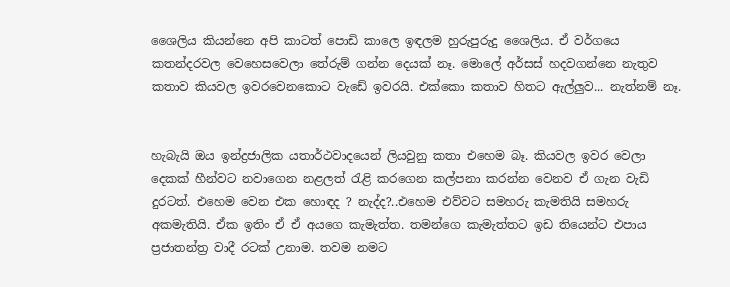ශෛලිය කියන්නෙ අපි කාටත් පොඩි කාලෙ ඉඳලම හුරුපුරුදු ශෛලිය. ඒ වර්ගයෙ කතන්දරවල වෙහෙසවෙලා තේරුම් ගන්න දෙයක් නෑ. මොලේ අර්සස් හදවගන්නෙ නැතුව කතාව කියවල ඉවරවෙනකොට වැඩේ ඉවරයි. එක්කො කතාව හිතට ඇල්ලුව... නැත්නම් නෑ.


හැබැයි ඔය ඉන්ද්‍රජාලික යතාර්ථවාදයෙන් ලියවුනු කතා එහෙම බෑ. කියවල ඉවර වෙලා දෙකක් හීන්වට නවාගෙන නළලත් රැළි කරගෙන කල්පනා කරන්න වෙනව ඒ ගැන වැඩි දුරටත්. එහෙම වෙන එක හොඳද ? නැද්ද?..එහෙම එව්වට සමහරු කැමතියි සමහරු අකමැතියි. ඒක ඉතිං ඒ ඒ අයගෙ කැමැත්ත. තමන්ගෙ කැමැත්තට ඉඩ තියෙන්ට එපාය ප්‍රජාතන්ත්‍ර වාදී රටක් උනාම. තවම නමට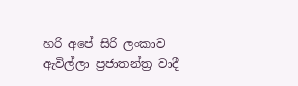හරි අපේ සිරි ලංකාව ඇවිල්ලා ප්‍රජාතන්ත්‍ර වාදී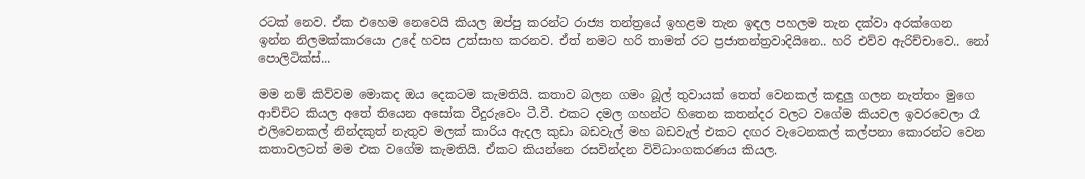රටක් නෙව. ඒක එහෙම නෙවෙයි කියල ඔප්පු කරන්ට රාජ්‍ය තන්ත්‍රයේ ඉහළම තැන ඉඳල පහලම තැන දක්වා අරක්ගෙන ඉන්න නිලමක්කාරයො උදේ හවස උත්සාහ කරනව. ඒත් නමට හරි තාමත් රට ප්‍රජාතන්ත්‍රවාදියිනෙ.. හරි එව්ව ඇරිච්චාවෙ.. නෝ පොලිටික්ස්...

මම නම් කිව්වම මොකද ඔය දෙකටම කැමතියි. කතාව බලන ගමං බූල් තුවායක් තෙත් වෙනකල් කඳුලු ගලන නැත්තං මුගෙ ආච්චිට කියල අතේ තියෙන අසෝක වීදුරුවෙං ටී.වී. එකට දමල ගහන්ට හිතෙන කතන්දර වලට වගේම කියවල ඉවරවෙලා රෑ එලිවෙනකල් නින්දකුත් නැතුව මලක් කාරිය ඇදල කුඩා බඩවැල් මහ බඩවැල් එකට දඟර වැටෙනකල් කල්පනා කොරන්ට වෙන කතාවලටත් මම එක වගේම කැමතියි. ඒකට කියන්නෙ රසවින්දන විවිධාංගකරණය කියල.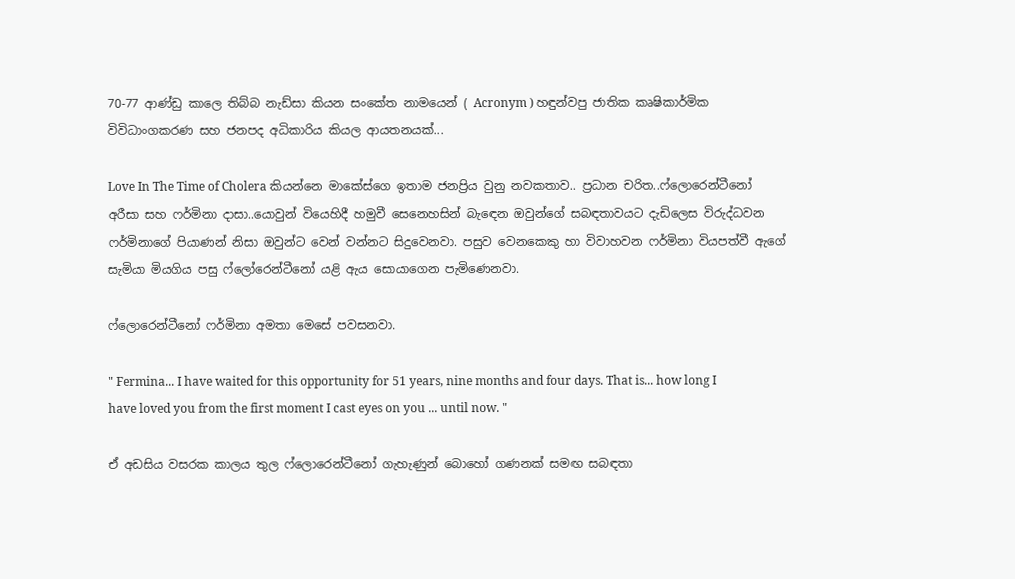70-77 ආණ්ඩු කාලෙ තිබ්බ නැඩ්සා කියන සංකේත නාමයෙන් ( Acronym ) හඳුන්වපු ජාතික කෘෂිකාර්මික විවිධාංගකරණ සහ ජනපද අධිකාරිය කියල ආයතනයක්...

Love In The Time of Cholera කියන්නෙ මාකේස්ගෙ ඉතාම ජනප්‍රිය වුනු නවකතාව.. ප්‍රධාන චරිත..ෆ්ලොරෙන්ටීනෝ අරීසා සහ ෆර්මිනා දාසා..යොවුන් වියෙහිදී හමුවී සෙනෙහසින් බැඳෙන ඔවුන්ගේ සබඳතාවයට දැඩිලෙස විරුද්ධවන ෆර්මිනාගේ පියාණන් නිසා ඔවුන්ට වෙන් වන්නට සිදුවෙනවා. පසුව වෙනකෙකු හා විවාහවන ෆර්මිනා වියපත්වී ඇගේ සැමියා මියගිය පසු ෆ්ලෝරෙන්ටීනෝ යළි ඇය සොයාගෙන පැමිණෙනවා.

ෆ්ලොරෙන්ටීනෝ ෆර්මිනා අමතා මෙසේ පවසනවා.

" Fermina... I have waited for this opportunity for 51 years, nine months and four days. That is... how long I have loved you from the first moment I cast eyes on you ... until now. "

ඒ අඩසිය වසරක කාලය තුල ෆ්ලොරෙන්ටීනෝ ගැහැණුන් බොහෝ ගණනක් සමඟ සබඳතා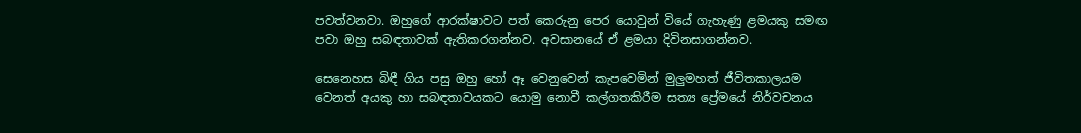පවත්වනවා. ඔහුගේ ආරක්ෂාවට පත් කෙරුනු පෙර යොවුන් වියේ ගැහැණු ළමයකු සමඟ පවා ඔහු සබඳතාවක් ඇතිකරගන්නව. අවසානයේ ඒ ළමයා දිවිනසාගන්නව.

සෙනෙහස බිඳී ගිය පසු ඔහු හෝ ඈ වෙනුවෙන් කැපවෙමින් මුලුමහත් ජීවිතකාලයම වෙනත් අයකු හා සබඳතාවයකට යොමු නොවී කල්ගතකිරීම සත්‍ය ප්‍රේමයේ නිර්වචනය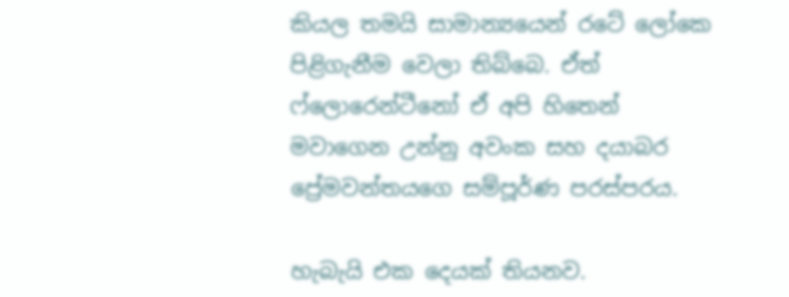කියල තමයි සාමාන්‍යයෙන් රටේ ලෝකෙ පිළිගැනීම වෙලා තිබ්බෙ. ඒත් ෆ්ලොරෙන්ටීනෝ ඒ අපි හිතෙන් මවාගෙන උන්නු අවංක සහ දයාබර ප්‍රේමවන්තයගෙ සම්පූර්ණ පරස්පරය.

හැබැයි එක දෙයක් තියනව.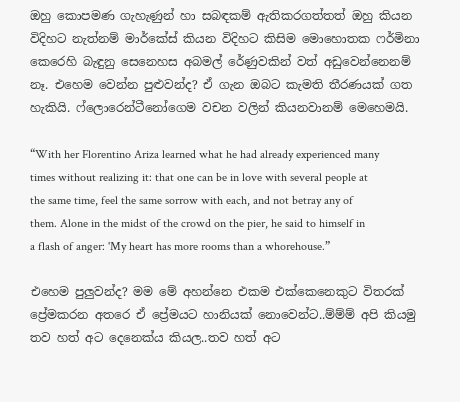ඔහු කොපමණ ගැහැණුන් හා සබඳකම් ඇතිකරගත්තත් ඔහු කියන විදිහට නැත්නම් මාර්කේස් කියන විදිහට කිසිම මොහොතක ෆර්මිනා කෙරෙහි බැඳුනු සෙනෙහස අබමල් රේණුවකින් වත් අඩුවෙන්නෙනම් නෑ. එහෙම වෙන්න පුළුවන්ද? ඒ ගැන ඔබට කැමති තීරණයක් ගත හැකියි. ෆ්ලොරෙන්ටීනෝගෙම වචන වලින් කියනවානම් මෙහෙමයි.

“With her Florentino Ariza learned what he had already experienced many times without realizing it: that one can be in love with several people at the same time, feel the same sorrow with each, and not betray any of them. Alone in the midst of the crowd on the pier, he said to himself in a flash of anger: 'My heart has more rooms than a whorehouse.”

එහෙම පුලුවන්ද? මම මේ අහන්නෙ එකම එක්කෙනෙකුට විතරක් ප්‍රේමකරන අතරෙ ඒ ප්‍රේමයට හානියක් නොවෙන්ට..ම්ම්ම් අපි කියමු තව හත් අට දෙනෙක්ය කියල..තව හත් අට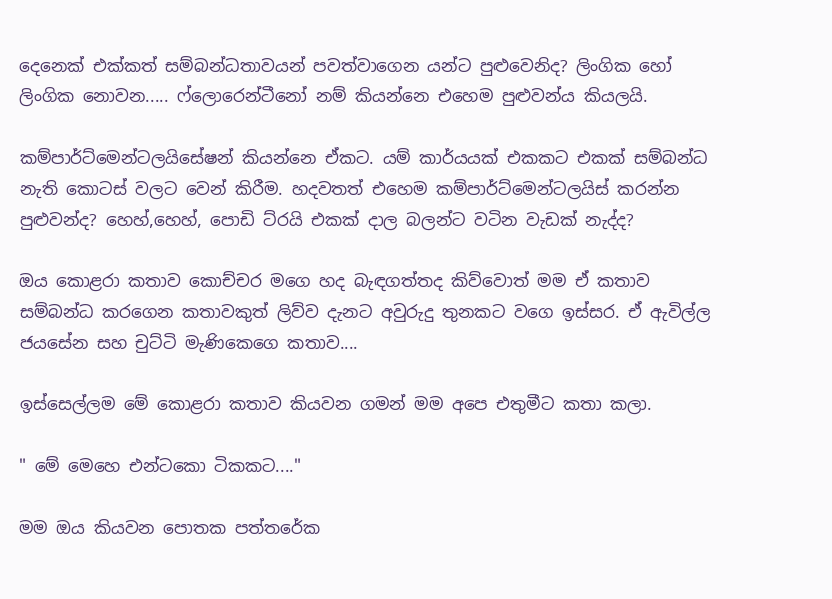දෙනෙක් එක්කත් සම්බන්ධතාවයන් පවත්වාගෙන යන්ට පුළුවෙනිද? ලිංගික හෝ ලිංගික නොවන..... ෆ්ලොරෙන්ටීනෝ නම් කියන්නෙ එහෙම පුළුවන්ය කියලයි.

කම්පාර්ට්මෙන්ටලයිසේෂන් කියන්නෙ ඒකට. යම් කාර්යයක් එකකට එකක් සම්බන්ධ නැති කොටස් වලට වෙන් කිරීම. හදවතත් එහෙම කම්පාර්ට්මෙන්ටලයිස් කරන්න පුළුවන්ද? හෙහ්,හෙහ්, පොඩි ට්රයි එකක් දාල බලන්ට වටින වැඩක් නැද්ද?

ඔය කොළරා කතාව කොච්චර මගෙ හද බැඳගත්තද කිව්වොත් මම ඒ කතාව සම්බන්ධ කරගෙන කතාවකුත් ලිව්ව දැනට අවුරුදු තුනකට වගෙ ඉස්සර. ඒ ඇවිල්ල ජයසේන සහ චුට්ටි මැණිකෙගෙ කතාව....

ඉස්සෙල්ලම මේ කොළරා කතාව කියවන ගමන් මම අපෙ එතුමීට කතා කලා.

" මේ මෙහෙ එන්ටකො ටිකකට...."

මම ඔය කියවන පොතක පත්තරේක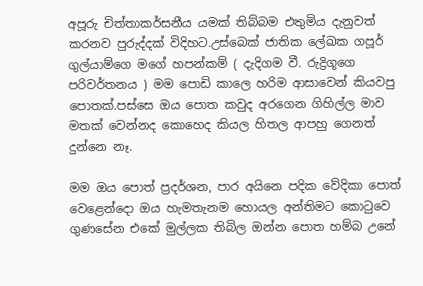අපූරු චිත්තාකර්සනීය යමක් තිබ්බම එතුමිය දැනුවත් කරනව පුරුද්දක් විදිහට.උස්බෙක් ජාතික ලේඛක ගපූර් ගුල්යාම්ගෙ මගේ හපන්කම් ( දැදිගම වී. රුද්‍රිගූගෙ පරිවර්තනය ) මම පොඩි කාලෙ හරිම ආසාවෙන් කියවපු පොතක්.පස්සෙ ඔය පොත කවුද අරගෙන ගිහිල්ල මාව මතක් වෙන්නද කොහෙද කියල හිතල ආපහු ගෙනත් දුන්නෙ නෑ.

මම ඔය පොත් ප්‍රදර්ශන, පාර අයිනෙ පදික වේදිකා පොත් වෙළෙන්දො ඔය හැමතැනම හොයල අන්තිමට කොටුවෙ ගුණසේන එකේ මුල්ලක තිබිල ඔන්න පොත හම්බ උනේ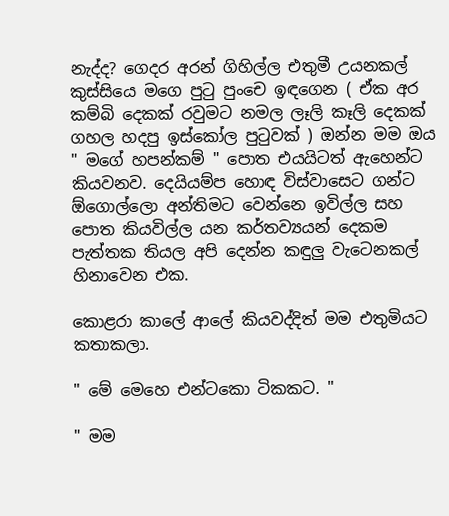නැද්ද? ගෙදර අරන් ගිහිල්ල එතුමී උයනකල් කුස්සියෙ මගෙ පුටු පුංචෙ ඉඳගෙන ( ඒක අර කම්බි දෙකක් රවුමට නමල ලෑලි කෑලි දෙකක් ගහල හදපු ඉස්කෝල පුටුවක් ) ඔන්න මම ඔය " මගේ හපන්කම් " පොත එයයිටත් ඇහෙන්ට කියවනව. දෙයියම්ප හොඳ විස්වාසෙට ගන්ට ඕගොල්ලො අන්තිමට වෙන්නෙ ඉවිල්ල සහ පොත කියවිල්ල යන කර්තව්‍යයන් දෙකම පැත්තක තියල අපි දෙන්න කඳුලු වැටෙනකල් හිනාවෙන එක.

කොළරා කාලේ ආලේ කියවද්දිත් මම එතුමියට කතාකලා.

" මේ මෙහෙ එන්ටකො ටිකකට. "

" මම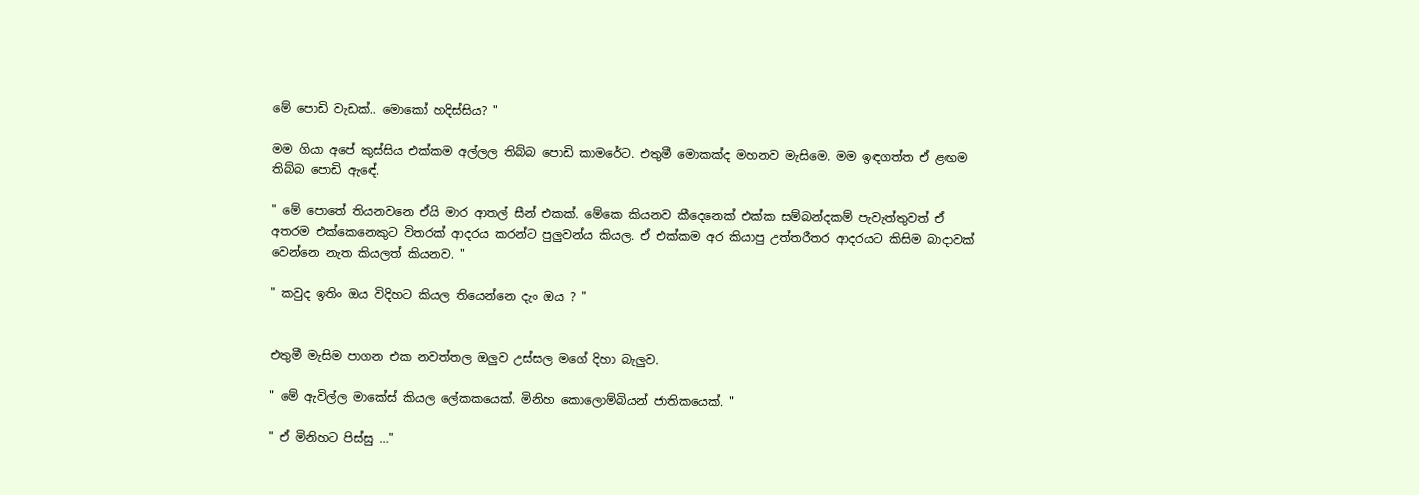මේ පොඩි වැඩක්.. මොකෝ හදිස්සිය? "

මම ගියා අපේ කුස්සිය එක්කම අල්ලල තිබ්බ පොඩි කාමරේට. එතුමී මොකක්ද මහනව මැසිමෙ. මම ඉඳගත්ත ඒ ළඟම තිබ්බ පොඩි ඇඳේ.

" මේ පොතේ තියනවනෙ ඒයි මාර ආතල් සීන් එකක්. මේකෙ කියනව කීදෙනෙක් එක්ක සම්බන්දකම් පැවැත්තුවත් ඒ අතරම එක්කෙනෙකුට විතරක් ආදරය කරන්ට පුලුවන්ය කියල. ඒ එක්කම අර කියාපු උත්තරීතර ආදරයට කිසිම බාදාවක් වෙන්නෙ නැත කියලත් කියනව. "

" කවුද ඉතිං ඔය විදිහට කියල තියෙන්නෙ දැං ඔය ? "


එතුමී මැසිම පාගන එක නවත්තල ඔලුව උස්සල මගේ දිහා බැලුව.

" මේ ඇවිල්ල මාකේස් කියල ලේකකයෙක්. මිනිහ කොලොම්බියන් ජාතිකයෙක්. "

" ඒ මිනිහට පිස්සු …"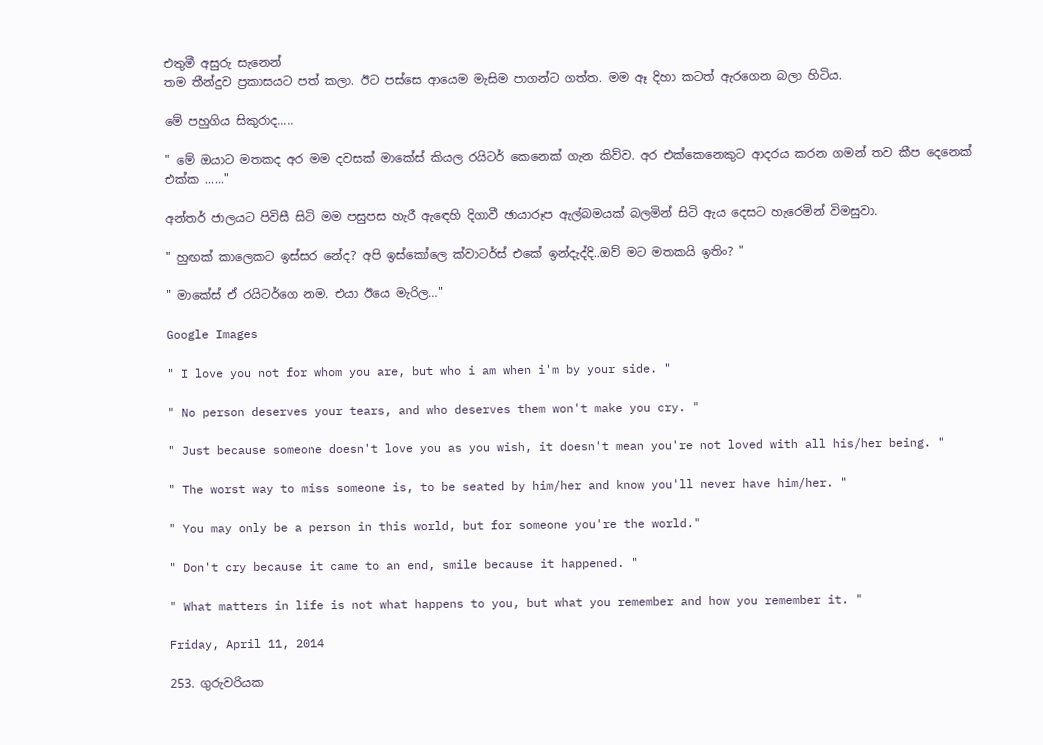එතුමී අසුරු සැනෙන්
තම තීන්දුව ප්‍රකාසයට පත් කලා. ඊට පස්සෙ ආයෙම මැසිම පාගන්ට ගත්ත. මම ඈ දිහා කටත් ඇරගෙන බලා හිටිය.

මේ පහුගිය සිකුරාද.....

" මේ ඔයාට මතකද අර මම දවසක් මාකේස් කියල රයිටර් කෙනෙක් ගැන කිව්ව. අර එක්කෙනෙකුට ආදරය කරන ගමන් තව කීප දෙනෙක් එක්ක ......"

අන්තර් ජාලයට පිවිසී සිටි මම පසුපස හැරී ඇඳෙහි දිගාවී ඡායාරූප ඇල්බමයක් බලමින් සිටි ඇය දෙසට හැරෙමින් විමසුවා.

" හුඟක් කාලෙකට ඉස්සර නේද? අපි ඉස්කෝලෙ ක්වාටර්ස් එකේ ඉන්දැද්දි..ඔව් මට මතකයි ඉතිං? "

" මාකේස් ඒ රයිටර්ගෙ නම. එයා ඊයෙ මැරිල…"

Google Images

" I love you not for whom you are, but who i am when i'm by your side. "

" No person deserves your tears, and who deserves them won't make you cry. "

" Just because someone doesn't love you as you wish, it doesn't mean you're not loved with all his/her being. "

" The worst way to miss someone is, to be seated by him/her and know you'll never have him/her. "

" You may only be a person in this world, but for someone you're the world."

" Don't cry because it came to an end, smile because it happened. "

" What matters in life is not what happens to you, but what you remember and how you remember it. "

Friday, April 11, 2014

253. ගුරුවරියක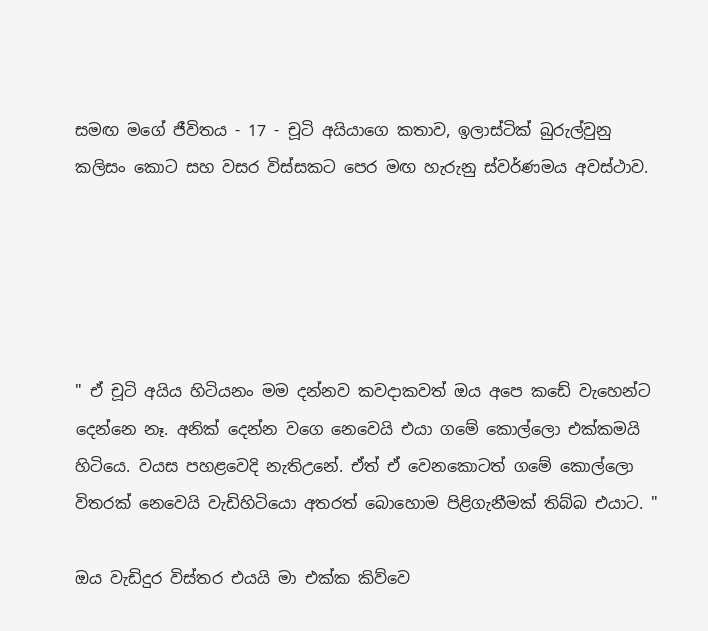සමඟ මගේ ජීවිතය - 17 - චූටි අයියාගෙ කතාව, ඉලාස්ටික් බුරුල්වුනු කලිසං කොට සහ වසර විස්සකට පෙර මඟ හැරුනු ස්වර්ණමය අවස්ථාව.





" ඒ චූටි අයිය හිටියනං මම දන්නව කවදාකවත් ඔය අපෙ කඩේ වැහෙන්ට දෙන්නෙ නෑ. අනික් දෙන්න වගෙ නෙවෙයි එයා ගමේ කොල්ලො එක්කමයි හිටියෙ. වයස පහළවෙදි නැතිඋනේ. ඒත් ඒ වෙනකොටත් ගමේ කොල්ලො විතරක් නෙවෙයි වැඩිහිටියො අතරත් බොහොම පිළිගැනීමක් තිබ්බ එයාට. "

ඔය වැඩිදුර විස්තර එයයි මා එක්ක කිව්වෙ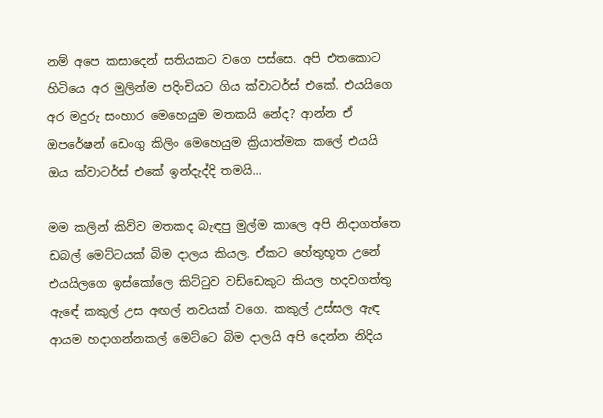නම් අපෙ කසාදෙන් සතියකට වගෙ පස්සෙ. අපි එතකොට හිටියෙ අර මුලින්ම පදිංචියට ගිය ක්වාටර්ස් එකේ. එයයිගෙ අර මදුරු සංහාර මෙහෙයුම මතකයි නේද? ආන්න ඒ ඔපරේෂන් ඩෙංගු කිලිං මෙහෙයුම ක්‍රියාත්මක කලේ එයයි ඔය ක්වාටර්ස් එකේ ඉන්දැද්දි තමයි...

මම කලින් කිව්ව මතකද බැඳපු මුල්ම කාලෙ අපි නිදාගත්තෙ ඩබල් මෙට්ටයක් බිම දාලය කියල. ඒකට හේතුභූත උනේ එයයිලගෙ ඉස්කෝලෙ කිට්ටුව වඩ්ඩෙකුට කියල හදවගත්තු ඇඳේ කකුල් උස අඟල් නවයක් වගෙ. කකුල් උස්සල ඇඳ ආයම හදාගන්නකල් මෙට්ටෙ බිම දාලයි අපි දෙන්න නිදිය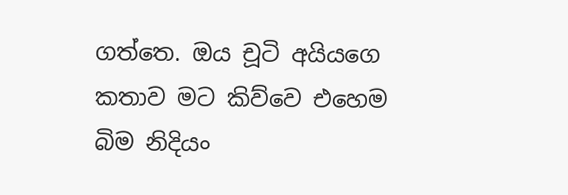ගත්තෙ. ඔය චූටි අයියගෙ කතාව මට කිව්වෙ එහෙම බිම නිදියං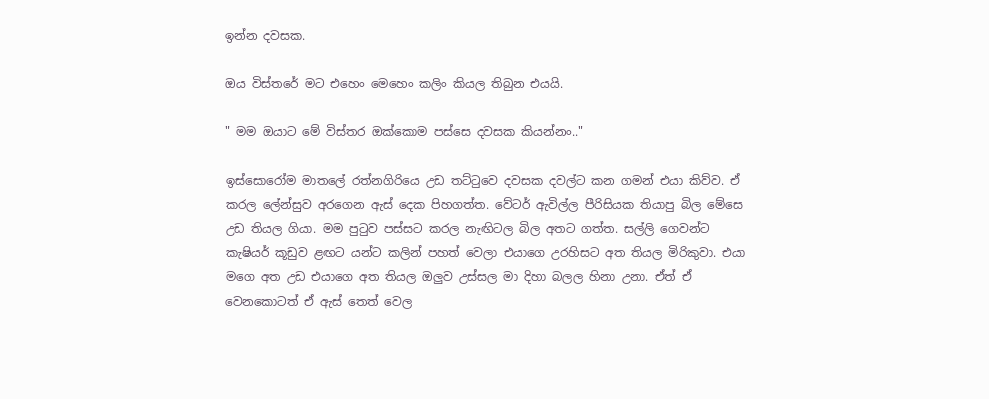ඉන්න දවසක.

ඔය විස්තරේ මට එහෙං මෙහෙං කලිං කියල තිබුන එයයි.

" මම ඔයාට මේ විස්තර ඔක්කොම පස්සෙ දවසක කියන්නං.."

ඉස්සොරෝම මාතලේ රත්නගිරියෙ උඩ තට්ටුවෙ දවසක දවල්ට කන ගමන් එයා කිව්ව. ඒ කරල ලේන්සුව අරගෙන ඇස් දෙක පිහගත්ත. වේටර් ඇවිල්ල පීරිසියක තියාපු බිල මේසෙ උඩ තියල ගියා. මම පුටුව පස්සට කරල නැඟිටල බිල අතට ගත්ත. සල්ලි ගෙවන්ට කැෂියර් කූඩුව ළඟට යන්ට කලින් පහත් වෙලා එයාගෙ උරහිසට අත තියල මිරිකුවා. එයා මගෙ අත උඩ එයාගෙ අත තියල ඔලුව උස්සල මා දිහා බලල හිනා උනා. ඒත් ඒ වෙනකොටත් ඒ ඇස් තෙත් වෙල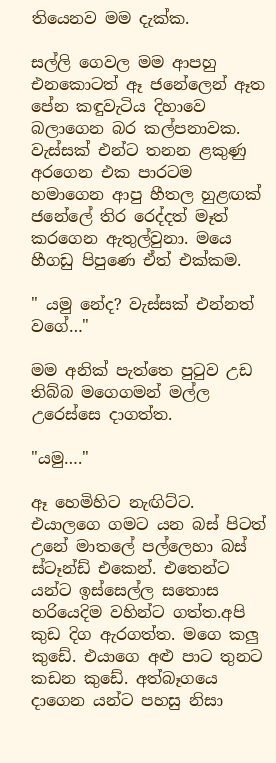තියෙනව මම දැක්ක.

සල්ලි ගෙවල මම ආපහු එනකොටත් ඈ ජනේලෙන් ඈත පේන කඳුවැටිය දිහාවෙ බලාගෙන බර කල්පනාවක. වැස්සක් එන්ට තනන ළකුණු අරගෙන එක පාරටම හමාගෙන ආපු හීතල හුළඟක් ජනේලේ තිර රෙද්දත් මෑත් කරගෙන ඇතුල්වුනා. මයෙ හීගඩු පිපුණෙ ඒත් එක්කම.

" යමු නේද? වැස්සක් එන්නත් වගේ…"

මම අනික් පැත්තෙ පුටුව උඩ තිබ්බ මගෙගමන් මල්ල උරෙස්සෙ දාගත්ත.

"යමු…."

ඈ හෙමිහිට නැඟිට්ට. එයාලගෙ ගමට යන බස් පිටත් උනේ මාතලේ පල්ලෙහා බස් ස්ටෑන්ඩ් එකෙන්. එතෙන්ට යන්ට ඉස්සෙල්ල සතොස හරියෙදිම වහින්ට ගත්ත.අපි කුඩ දිග ඇරගත්ත. මගෙ කලු කුඩේ. එයාගෙ අළු පාට තුනට කඩන කුඩේ. අත්බෑගයෙ දාගෙන යන්ට පහසු නිසා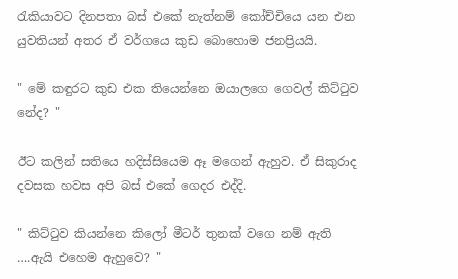රැකියාවට දිනපතා බස් එකේ නැත්නම් කෝච්චියෙ යන එන යුවතියන් අතර ඒ වර්ගයෙ කුඩ බොහොම ජනප්‍රියයි.

" මේ කඳුරට කුඩ එක තියෙන්නෙ ඔයාලගෙ ගෙවල් කිට්ටුව නේද? "

ඊට කලින් සතියෙ හදිස්සියෙම ඈ මගෙන් ඇහුව. ඒ සිකුරාද දවසක හවස අපි බස් එකේ ගෙදර එද්දි.

" කිට්ටුව කියන්නෙ කිලෝ මීටර් තුනක් වගෙ නම් ඇති ….ඇයි එහෙම ඇහුවෙ? "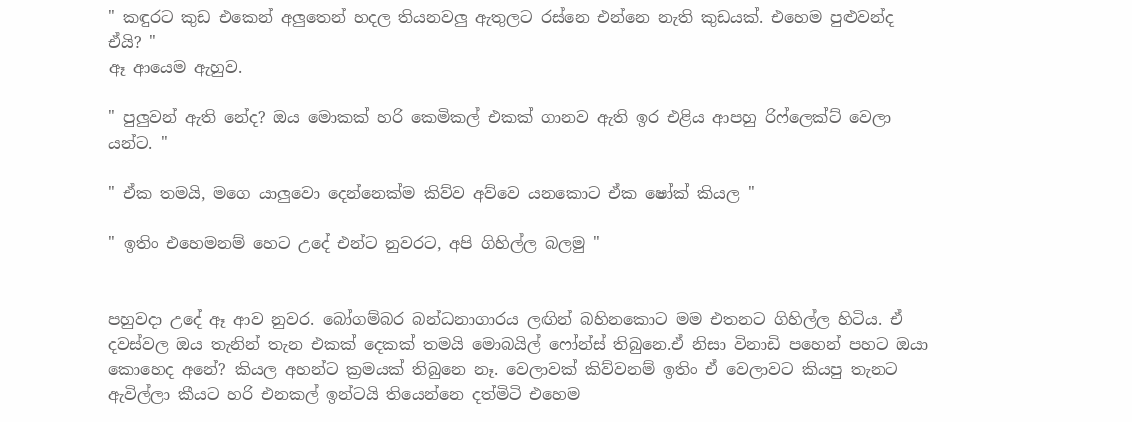" කඳුරට කුඩ එකෙන් අලුතෙන් හදල තියනවලු ඇතුලට රස්නෙ එන්නෙ නැති කුඩයක්. එහෙම පුළුවන්ද ඒයි? "
ඈ ආයෙම ඇහුව.

" පුලුවන් ඇති නේද? ඔය මොකක් හරි කෙමිකල් එකක් ගානව ඇති ඉර එළිය ආපහු රිෆ්ලෙක්ට් වෙලා යන්ට. "

" ඒක තමයි, මගෙ යාලුවො දෙන්නෙක්ම කිව්ව අව්වෙ යනකොට ඒක ෂෝක් කියල "

" ඉතිං එහෙමනම් හෙට උදේ එන්ට නුවරට, අපි ගිහිල්ල බලමු "


පහුවදා උදේ ඈ ආව නුවර. බෝගම්බර බන්ධනාගාරය ලඟින් බහිනකොට මම එතනට ගිහිල්ල හිටිය. ඒ දවස්වල ඔය තැනින් තැන එකක් දෙකක් තමයි මොබයිල් ෆෝන්ස් තිබුනෙ.ඒ නිසා විනාඩි පහෙන් පහට ඔයා කොහෙද අනේ? කියල අහන්ට ක්‍රමයක් තිබුනෙ නෑ. වෙලාවක් කිව්වනම් ඉතිං ඒ වෙලාවට කියපු තැනට ඇවිල්ලා කීයට හරි එනකල් ඉන්ටයි තියෙන්නෙ දත්මිටි එහෙම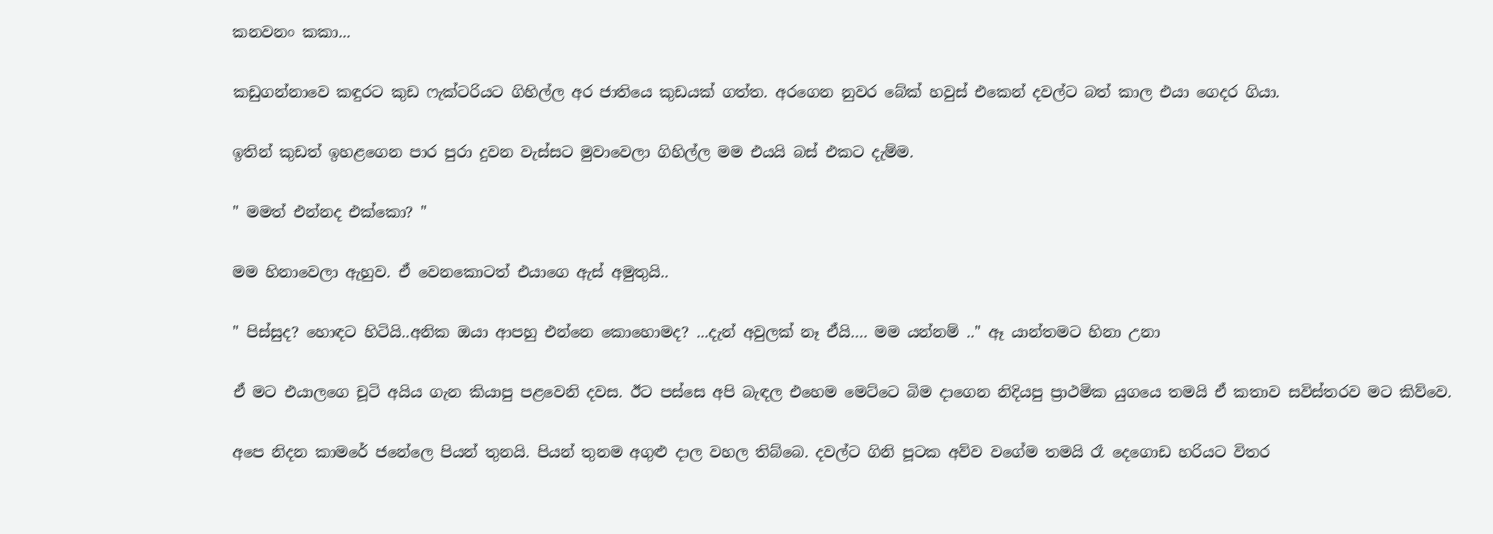කනවනං කකා...

කඩුගන්නාවෙ කඳුරට කුඩ ෆැක්ටරියට ගිහිල්ල අර ජාතියෙ කුඩයක් ගත්ත. අරගෙන නුවර බේක් හවුස් එකෙන් දවල්ට බත් කාල එයා ගෙදර ගියා.

ඉතින් කුඩත් ඉහළගෙන පාර පුරා දුවන වැස්සට මුවාවෙලා ගිහිල්ල මම එයයි බස් එකට දැම්ම.

" මමත් එන්නද එක්කො? "

මම හිනාවෙලා ඇහුව. ඒ වෙනකොටත් එයාගෙ ඇස් අමුතුයි..

" පිස්සුද? හොඳට හිටියි..අනික ඔයා ආපහු එන්නෙ කොහොමද? ...දැන් අවුලක් නෑ ඒයි…. මම යන්නම් .." ඈ යාන්තමට හිනා උනා

ඒ මට එයාලගෙ චූටි අයිය ගැන කියාපු පළවෙනි දවස. ඊට පස්සෙ අපි බැඳල එහෙම මෙට්ටෙ බිම දාගෙන නිදියපු ප්‍රාථමික යුගයෙ තමයි ඒ කතාව සවිස්තරව මට කිව්වෙ.

අපෙ නිදන කාමරේ ජනේලෙ පියන් තුනයි. පියන් තුනම අගුළු දාල වහල තිබ්බෙ. දවල්ට ගිනි පූටක අව්ව වගේම තමයි රෑ දෙගොඩ හරියට විතර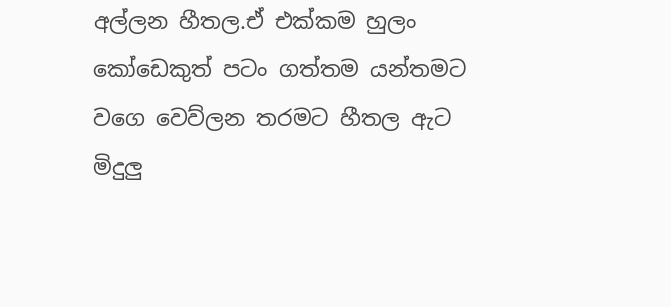අල්ලන හීතල.ඒ එක්කම හුලං කෝඩෙකුත් පටං ගත්තම යන්තමට වගෙ වෙව්ලන තරමට හීතල ඇට මිදුලු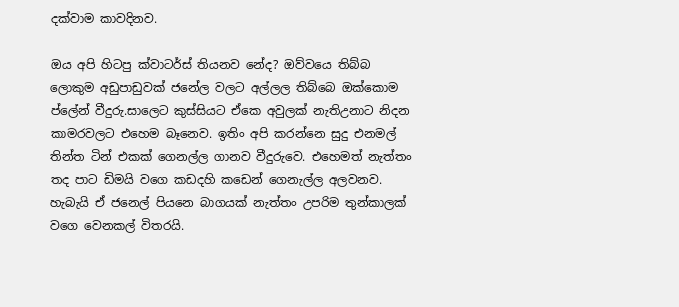දක්වාම කාවදිනව.

ඔය අපි හිටපු ක්වාටර්ස් තියනව නේද? ඔව්වයෙ තිබ්බ ලොකුම අඩුපාඩුවක් ජනේල වලට අල්ලල තිබ්බෙ ඔක්කොම ප්ලේන් වීදුරු.සාලෙට කුස්සියට ඒකෙ අවුලක් නැතිඋනාට නිදන කාමරවලට එහෙම බෑනෙව. ඉතිං අපි කරන්නෙ සුදු එනමල් තින්ත ටින් එකක් ගෙනල්ල ගානව වීදුරුවෙ. එහෙමත් නැත්තං තද පාට ඩිමයි වගෙ කඩදහි කඩෙන් ගෙනැල්ල අලවනව. හැබැයි ඒ ජනෙල් පියනෙ බාගයක් නැත්තං උපරිම තුන්කාලක් වගෙ වෙනකල් විතරයි.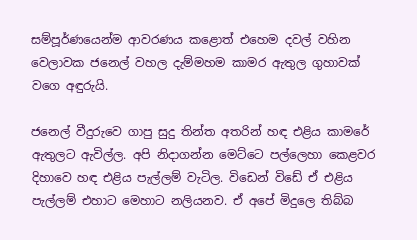සම්පූර්ණයෙන්ම ආවරණය කළොත් එහෙම දවල් වහින වෙලාවක ජනෙල් වහල දැම්මහම කාමර ඇතුල ගුහාවක් වගෙ අඳුරුයි.

ජනෙල් වීදුරුවෙ ගාපු සුදු තින්ත අතරින් හඳ එළිය කාමරේ ඇතුලට ඇවිල්ල. අපි නිදාගන්න මෙට්ටෙ පල්ලෙහා කෙළවර දිහාවෙ හඳ එළිය පැල්ලම් වැටිල. විඩෙන් විඩේ ඒ එළිය පැල්ලම් එහාට මෙහාට නලියනව. ඒ අපේ මිදුලෙ තිබ්බ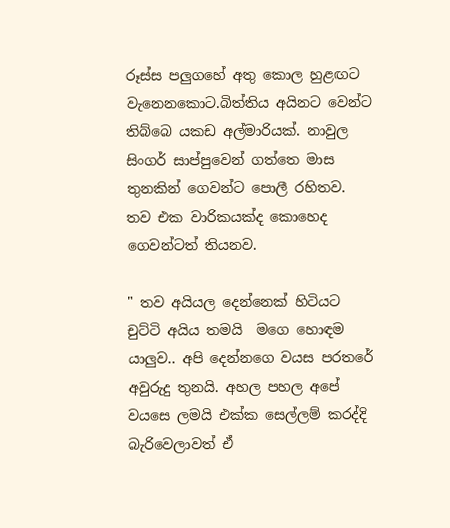රූස්ස පලුගහේ අතු කොල හුළඟට වැනෙනකොට.බිත්තිය අයිනට වෙන්ට තිබ්බෙ යකඩ අල්මාරියක්. නාවුල සිංගර් සාප්පුවෙන් ගත්තෙ මාස තුනකින් ගෙවන්ට පොලී රහිතව. තව එක වාරිකයක්ද කොහෙද ගෙවන්ටත් තියනව.

" තව අයියල දෙන්නෙක් හිටියට චුට්ටි අයිය තමයි  මගෙ හොඳම යාලුව.. අපි දෙන්නගෙ වයස පරතරේ අවුරුදු තුනයි. අහල පහල අපේ වයසෙ ලමයි එක්ක සෙල්ලම් කරද්දි බැරිවෙලාවත් ඒ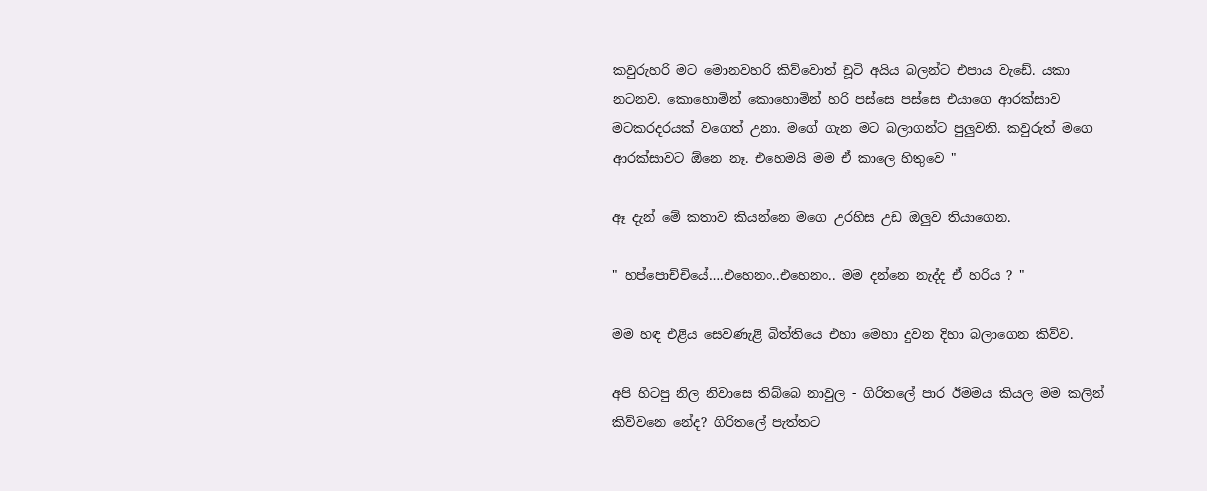කවුරුහරි මට මොනවහරි කිව්වොත් චූටි අයිය බලන්ට එපාය වැඩේ. යකා නටනව. කොහොමින් කොහොමින් හරි පස්සෙ පස්සෙ එයාගෙ ආරක්සාව මටකරදරයක් වගෙත් උනා. මගේ ගැන මට බලාගන්ට පුලුවනි. කවුරුත් මගෙ ආරක්සාවට ඕනෙ නෑ. එහෙමයි මම ඒ කාලෙ හිතුවෙ "

ඈ දැන් මේ කතාව කියන්නෙ මගෙ උරහිස උඩ ඔලුව තියාගෙන.

" හප්පොච්චියේ….එහෙනං..එහෙනං.. මම දන්නෙ නැද්ද ඒ හරිය ? "

මම හඳ එළිය සෙවණැළි බිත්තියෙ එහා මෙහා දුවන දිහා බලාගෙන කිව්ව.

අපි හිටපු නිල නිවාසෙ තිබ්බෙ නාවුල - ගිරිතලේ පාර ඊමමය කියල මම කලින් කිව්වනෙ නේද? ගිරිතලේ පැත්තට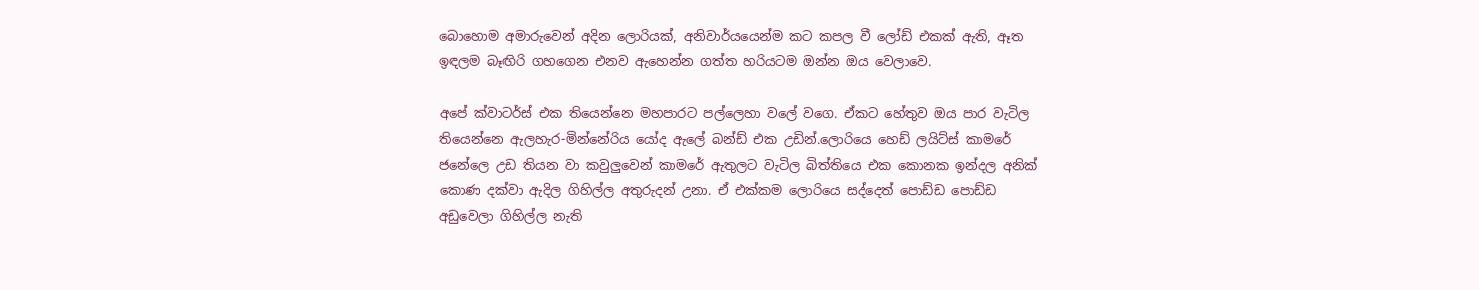බොහොම අමාරුවෙන් අදින ලොරියක්, අනිවාර්යයෙන්ම කට කපල වී ලෝඩ් එකක් ඇති, ඈත ඉඳලම බෑඟිරි ගහගෙන එනව ඇහෙන්න ගත්ත හරියටම ඔන්න ඔය වෙලාවෙ.

අපේ ක්වාටර්ස් එක තියෙන්නෙ මහපාරට පල්ලෙහා වලේ වගෙ. ඒකට හේතුව ඔය පාර වැටිල තියෙන්නෙ ඇලහැර-මින්නේරිය යෝද ඇලේ බන්ඩ් එක උඩින්.ලොරියෙ හෙඩ් ලයිට්ස් කාමරේ ජනේලෙ උඩ තියන වා කවුලුවෙන් කාමරේ ඇතුලට වැටිල බිත්තියෙ එක කොනක ඉන්දල අනික් කොණ දක්වා ඇදිල ගිහිල්ල අතුරුදන් උනා. ඒ එක්කම ලොරියෙ සද්දෙත් පොඩ්ඩ පොඩ්ඩ අඩුවෙලා ගිහිල්ල නැති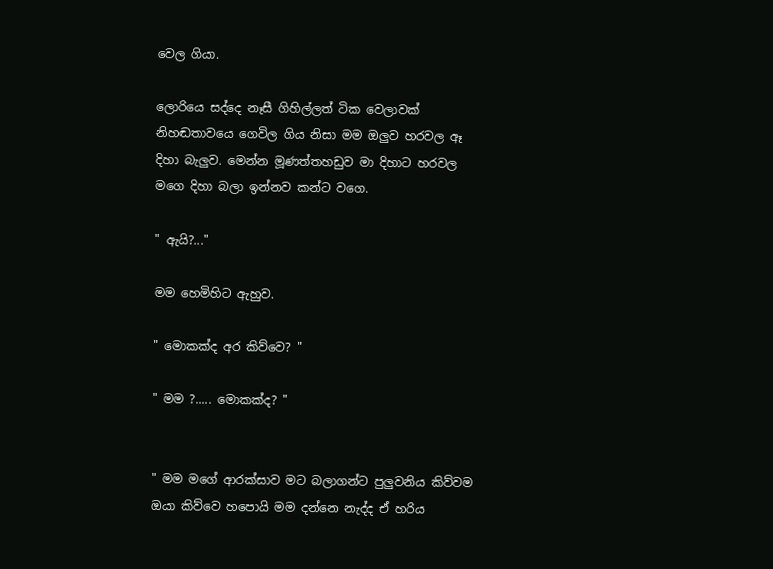වෙල ගියා.

ලොරියෙ සද්දෙ නෑසී ගිහිල්ලත් ටික වෙලාවක් නිහඬතාවයෙ ගෙවිල ගිය නිසා මම ඔලුව හරවල ඈ දිහා බැලුව. මෙන්න මූණත්තහඩුව මා දිහාට හරවල මගෙ දිහා බලා ඉන්නව කන්ට වගෙ.

" ඇයි?..."

මම හෙමිහිට ඇහුව.

" මොකක්ද අර කිව්වෙ? "

" මම ?..... මොකක්ද? "


" මම මගේ ආරක්සාව මට බලාගන්ට පුලුවනිය කිව්වම ඔයා කිව්වෙ හපොයි මම දන්නෙ නැද්ද ඒ හරිය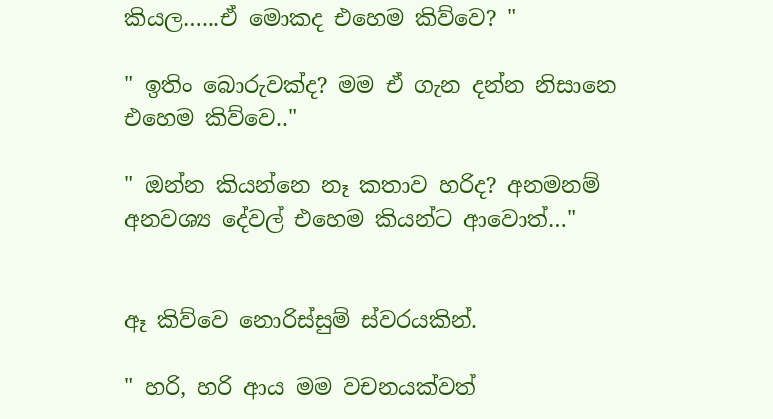කියල…...ඒ මොකද එහෙම කිව්වෙ? "

" ඉතිං බොරුවක්ද? මම ඒ ගැන දන්න නිසානෙ එහෙම කිව්වෙ.."

" ඔන්න කියන්නෙ නෑ කතාව හරිද? අනමනම් අනවශ්‍ය දේවල් එහෙම කියන්ට ආවොත්…"


ඈ කිව්වෙ නොරිස්සුම් ස්වරයකින්.

" හරි, හරි ආය මම වචනයක්වත්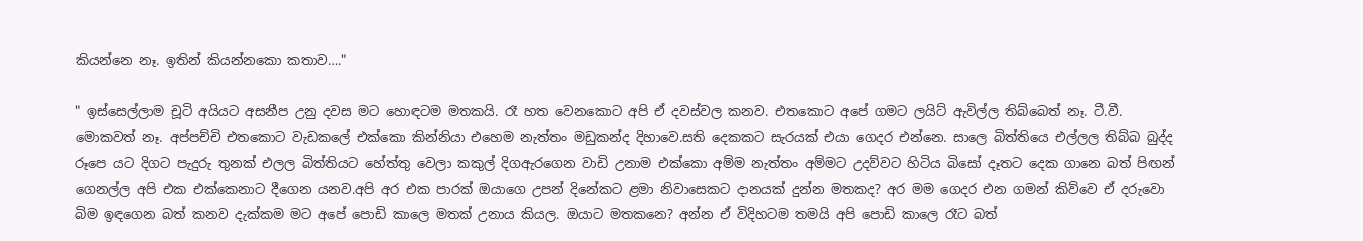කියන්නෙ නෑ. ඉතින් කියන්නකො කතාව…."

" ඉස්සෙල්ලාම චූටි අයියට අසනීප උනු දවස මට හොඳටම මතකයි. රෑ හත වෙනකොට අපි ඒ දවස්වල කනව. එතකොට අපේ ගමට ලයිට් ඇවිල්ල තිබ්බෙත් නෑ. ටී.වී. මොකවත් නෑ. අප්පච්චි එතකොට වැඩකලේ එක්කො කින්නියා එහෙම නැත්තං මඩුකන්ද දිහාවෙ.සති දෙකකට සැරයක් එයා ගෙදර එන්නෙ. සාලෙ බිත්තියෙ එල්ලල තිබ්බ බුද්ද රූපෙ යට දිගට පැදුරු තුනක් එලල බිත්තියට හේත්තු වෙලා කකුල් දිගඇරගෙන වාඩි උනාම එක්කො අම්ම නැත්තං අම්මට උදව්වට හිටිය බිසෝ දෑතට දෙක ගානෙ බත් පිඟන් ගෙනල්ල අපි එක එක්කෙනාට දීගෙන යනව.අපි අර එක පාරක් ඔයාගෙ උපන් දිනේකට ළමා නිවාසෙකට දානයක් දුන්න මතකද? අර මම ගෙදර එන ගමන් කිව්වෙ ඒ දරුවො බිම ඉඳගෙන බත් කනව දැක්කම මට අපේ පොඩි කාලෙ මතක් උනාය කියල. ඔයාට මතකනෙ? අන්න ඒ විදිහටම තමයි අපි පොඩි කාලෙ රෑට බත්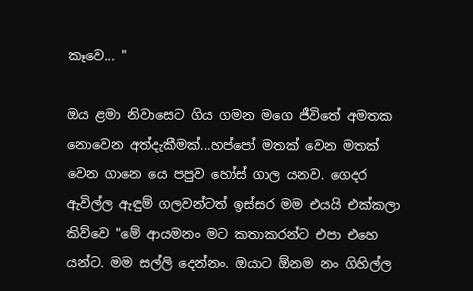කෑවෙ... "

ඔය ළමා නිවාසෙට ගිය ගමන මගෙ ජීවිතේ අමතක නොවෙන අත්දැකීමක්...හප්පෝ මතක් වෙන මතක් වෙන ගානෙ යෙ පපුව හෝස් ගාල යනව. ගෙදර ඇවිල්ල ඇඳුම් ගලවන්ටත් ඉස්සර මම එයයි එක්කලා කිව්වෙ "මේ ආයමනං මට කතාකරන්ට එපා එහෙ යන්ට. මම සල්ලි දෙන්නං. ඔයාට ඕනම නං ගිහිල්ල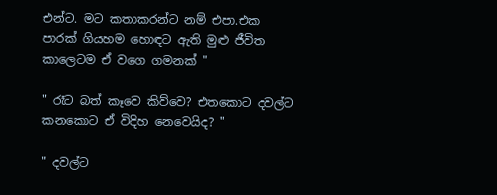එන්ට. මට කතාකරන්ට නම් එපා.එක පාරක් ගියහම හොඳට ඇති මුළු ජීවිත කාලෙටම ඒ වගෙ ගමනක් "

" රෑට බත් කෑවෙ කිව්වෙ? එතකොට දවල්ට කනකොට ඒ විදිහ නෙවෙයිද? "

" දවල්ට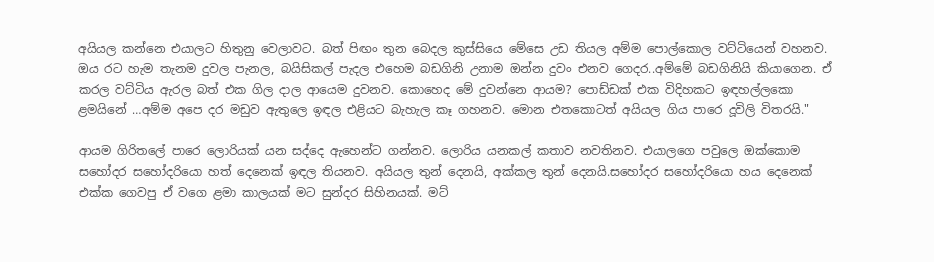අයියල කන්නෙ එයාලට හිතුනු වෙලාවට. බත් පිඟං තුන බෙදල කුස්සියෙ මේසෙ උඩ තියල අම්ම පොල්කොල වට්ටියෙන් වහනව. ඔය රට හැම තැනම දුවල පැනල, බයිසිකල් පැදල එහෙම බඩගිනි උනාම ඔන්න දුවං එනව ගෙදර..අම්මේ බඩගිනියි කියාගෙන. ඒ කරල වට්ටිය ඇරල බත් එක ගිල දාල ආයෙම දුවනව. කොහෙද මේ දුවන්නෙ ආයම? පොඩ්ඩක් එක විදිහකට ඉඳහල්ලකො ළමයිනේ …අම්ම අපෙ දර මඩුව ඇතුලෙ ඉඳල එළියට බැහැල කෑ ගහනව. මොන එතකොටත් අයියල ගිය පාරෙ දූවිලි විතරයි."

ආයම ගිරිතලේ පාරෙ ලොරියක් යන සද්දෙ ඇහෙන්ට ගන්නව. ලොරිය යනකල් කතාව නවතිනව. එයාලගෙ පවුලෙ ඔක්කොම සහෝදර සහෝදරියො හත් දෙනෙක් ඉඳල තියනව. අයියල තුන් දෙනයි, අක්කල තුන් දෙනයි.සහෝදර සහෝදරියො හය දෙනෙක් එක්ක ගෙවපු ඒ වගෙ ළමා කාලයක් මට සුන්දර සිහිනයක්. මට්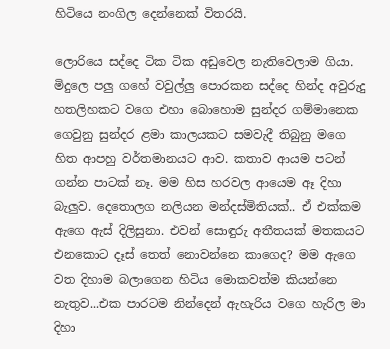හිටියෙ නංගිල දෙන්නෙක් විතරයි.

ලොරියෙ සද්දෙ ටික ටික අඩුවෙල නැතිවෙලාම ගියා. මිදුලෙ පලු ගහේ වවුල්ලු පොරකන සද්දෙ හින්ද අවුරුදු හතලිහකට වගෙ එහා බොහොම සුන්දර ගම්මානෙක ගෙවුනු සුන්දර ළමා කාලයකට සමවැදී තිබුනු මගෙ හිත ආපහු වර්තමානයට ආව. කතාව ආයම පටන් ගන්න පාටක් නෑ. මම හිස හරවල ආයෙම ඈ දිහා බැලුව. දෙතොලග නලියන මන්දස්මිතියක්.. ඒ එක්කම ඇගෙ ඇස් දිලිසුනා. එවන් සොඳුරු අතීතයක් මතකයට එනකොට දෑස් තෙත් නොවන්නෙ කාගෙද? මම ඇගෙ වත දිහාම බලාගෙන හිටිය මොකවත්ම කියන්නෙ නැතුව...එක පාරටම නින්දෙන් ඇහැරිය වගෙ හැරිල මා දිහා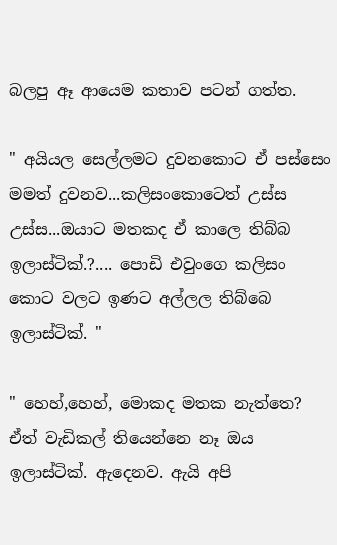බලපු ඈ ආයෙම කතාව පටන් ගත්ත.

" අයියල සෙල්ලමට දුවනකොට ඒ පස්සෙං මමත් දුවනව...කලිසංකොටෙත් උස්ස උස්ස...ඔයාට මතකද ඒ කාලෙ තිබ්බ ඉලාස්ටික්.?.... පොඩි එවුංගෙ කලිසං කොට වලට ඉණට අල්ලල තිබ්බෙ ඉලාස්ටික්. "

" හෙහ්,හෙහ්, මොකද මතක නැත්තෙ? ඒත් වැඩිකල් තියෙන්නෙ නෑ ඔය ඉලාස්ටික්. ඇදෙනව. ඇයි අපි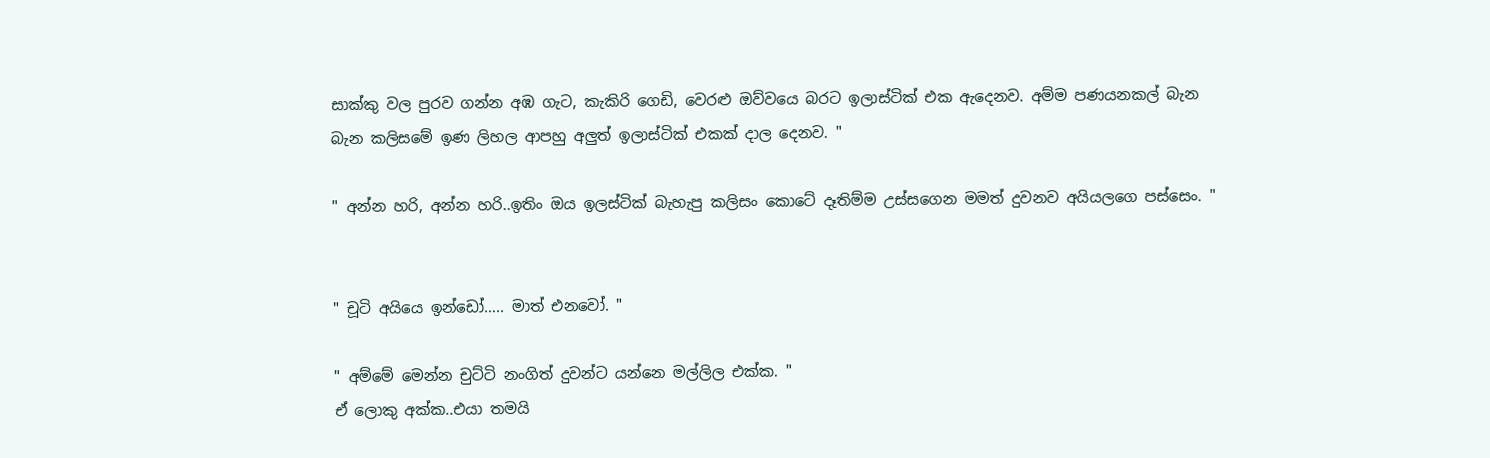සාක්කු වල පුරව ගන්න අඹ ගැට, කැකිරි ගෙඩි, වෙරළු ඔව්වයෙ බරට ඉලාස්ටික් එක ඇදෙනව. අම්ම පණයනකල් බැන
බැන කලිසමේ ඉණ ලිහල ආපහු අලුත් ඉලාස්ටික් එකක් දාල දෙනව. "

" අන්න හරි, අන්න හරි..ඉතිං ඔය ඉලස්ටික් බැහැපු කලිසං කොටේ දෑතිම්ම උස්සගෙන මමත් දුවනව අයියලගෙ පස්සෙං. "


" චූටි අයියෙ ඉන්ඩෝ….. මාත් එනවෝ. "

" අම්මේ මෙන්න චුට්ටි නංගිත් දුවන්ට යන්නෙ මල්ලිල එක්ක. "
ඒ ලොකු අක්ක..එයා තමයි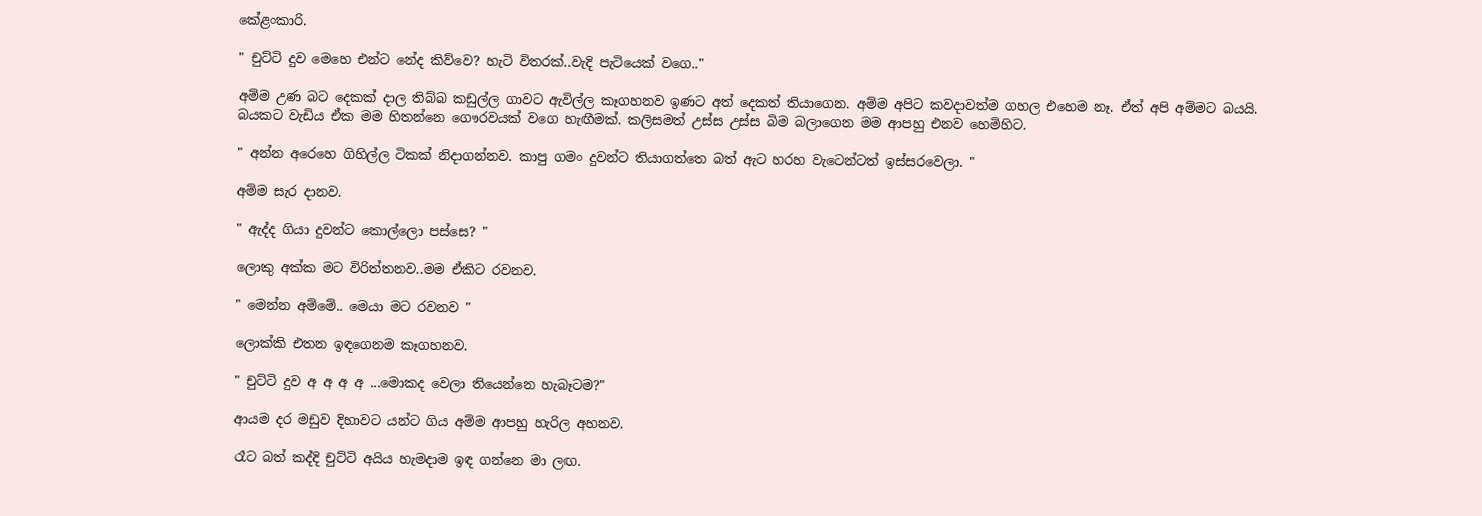කේළංකාරි.

" චුට්ටි දුව මෙහෙ එන්ට නේද කිව්වෙ? හැටි විතරක්..වැදි පැටියෙක් වගෙ.."

අම්ම උණ බට දෙකක් දාල තිබ්බ කඩුල්ල ගාවට ඇවිල්ල කෑගහනව ඉණට අත් දෙකත් තියාගෙන. අම්ම අපිට කවදාවත්ම ගහල එහෙම නෑ. ඒත් අපි අම්මට බයයි. බයකට වැඩිය ඒක මම හිතන්නෙ ගෞරවයක් වගෙ හැඟීමක්. කලිසමත් උස්ස උස්ස බිම බලාගෙන මම ආපහු එනව හෙමිහිට.

" අන්න අරෙහෙ ගිහිල්ල ටිකක් නිදාගන්නව. කාපු ගමං දුවන්ට තියාගත්තෙ බත් ඇට හරහ වැටෙන්ටත් ඉස්සරවෙලා. "

අම්ම සැර දානව.

" ඇද්ද ගියා දුවන්ට කොල්ලො පස්සෙ? "

ලොකු අක්ක මට විරිත්තනව..මම ඒකිට රවනව.

" මෙන්න අම්මේ.. මෙයා මට රවනව "

ලොක්කි එතන ඉඳගෙනම කෑගහනව.

" චුට්ටි දුව අ අ අ අ ...මොකද වෙලා තියෙන්නෙ හැබෑටම?"

ආයම දර මඩුව දිහාවට යන්ට ගිය අම්ම ආපහු හැරිල අහනව.

රෑට බත් කද්දි චුට්ටි අයිය හැමදාම ඉඳ ගන්නෙ මා ලඟ.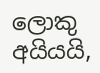ලොකු අයියයි,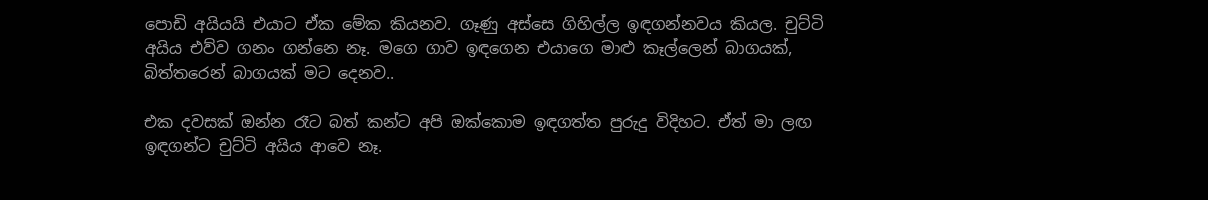පොඩි අයියයි එයාට ඒක මේක කියනව. ගෑණු අස්සෙ ගිහිල්ල ඉඳගන්නවය කියල. චුට්ටි අයිය එව්ව ගනං ගන්නෙ නෑ. මගෙ ගාව ඉඳගෙන එයාගෙ මාළු කෑල්ලෙන් බාගයක්, බිත්තරෙන් බාගයක් මට දෙනව..

එක දවසක් ඔන්න රෑට බත් කන්ට අපි ඔක්කොම ඉඳගත්ත පුරුදු විදිහට. ඒත් මා ලඟ ඉඳගන්ට චුට්ටි අයිය ආවෙ නෑ.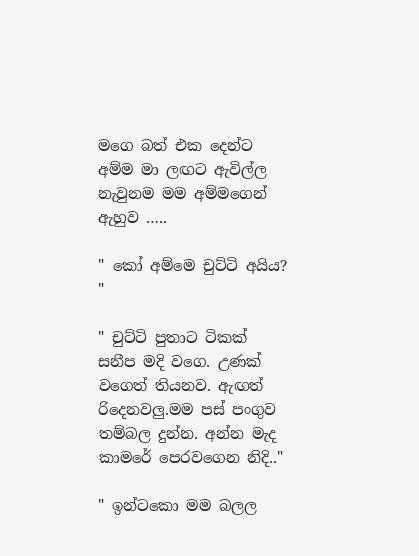මගෙ බත් එක දෙන්ට අම්ම මා ලඟට ඇවිල්ල නැවුනම මම අම්මගෙන් ඇහුව …..

" කෝ අම්මෙ චුට්ටි අයිය? "

" චුට්ටි පුතාට ටිකක් සනීප මදි වගෙ. උණක් වගෙත් තියනව. ඇඟත් රිදෙනවලු.මම පස් පංගුව තම්බල දුන්න. අන්න මැද කාමරේ පෙරවගෙන නිදි.."

" ඉන්ටකො මම බලල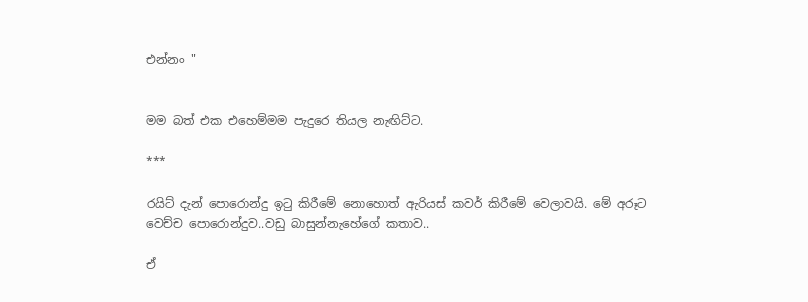එන්නං "


මම බත් එක එහෙම්මම පැදුරෙ තියල නැඟිට්ට.

***

රයිට් දැන් පොරොන්දු ඉටු කිරීමේ නොහොත් ඇරියස් කවර් කිරීමේ වෙලාවයි. මේ අරූට වෙච්ච පොරොන්දුව..වඩු බාසුන්නැහේගේ කතාව..

ඒ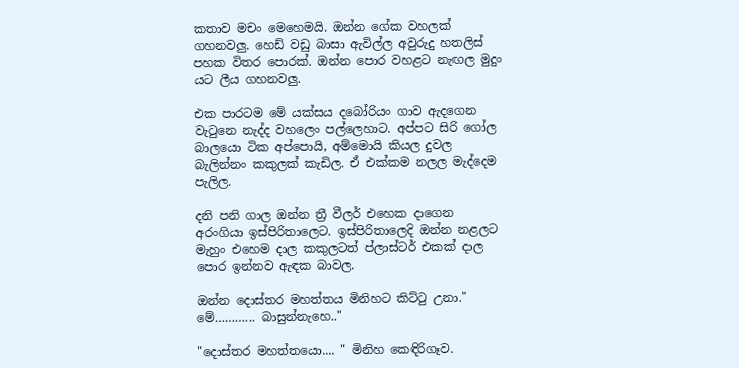කතාව මචං මෙහෙමයි. ඔන්න ගේක වහලක් ගහනවලු. හෙඩ් වඩු බාසා ඇවිල්ල අවුරුදු හතලිස් පහක විතර පොරක්. ඔන්න පොර වහළට නැඟල මුදුං යට ලීය ගහනවලු.

එක පාරටම මේ යක්සය දබෝරියං ගාව ඇදගෙන වැටුනෙ නැද්ද වහලෙං පල්ලෙහාට. අප්පට සිරි ගෝල බාලයො ටික අප්පොයි, අම්මොයි කියල දුවල බැලින්නං කකුලක් කැඩිල. ඒ එක්කම නලල මැද්දෙම පැලිල.

දනි පනි ගාල ඔන්න ත්‍රී වීලර් එහෙක දාගෙන අරංගියා ඉස්පිරිතාලෙට. ඉස්පිරිතාලෙදි ඔන්න නළලට මැහුං එහෙම දාල කකුලටත් ප්ලාස්ටර් එකක් දාල පොර ඉන්නව ඇඳක බාවල.

ඔන්න දොස්තර මහත්තය මිනිහට කිට්ටු උනා." මේ………... බාසුන්නැහෙ.."

"දොස්තර මහත්තයො.... " මිනිහ කෙඳිරිගෑව.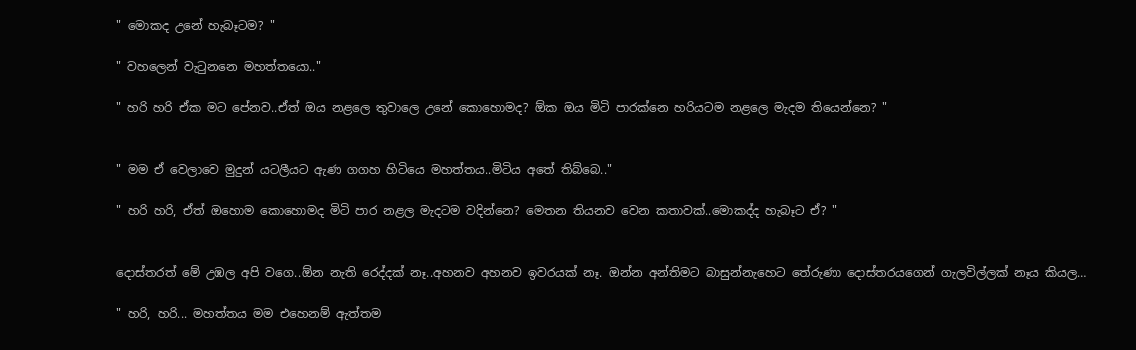" මොකද උනේ හැබෑටම? "

" වහලෙන් වැටුනනෙ මහත්තයො.."

" හරි හරි ඒක මට පේනව..ඒත් ඔය නළලෙ තුවාලෙ උනේ කොහොමද? ඕක ඔය මිටි පාරක්නෙ හරියටම නළලෙ මැදම තියෙන්නෙ? "


" මම ඒ වෙලාවෙ මුදුන් යටලීයට ඇණ ගගහ හිටියෙ මහත්තය..මිටිය අතේ තිබ්බෙ.."

" හරි හරි, ඒත් ඔහොම කොහොමද මිටි පාර නළල මැදටම වදින්නෙ? මෙතන තියනව වෙන කතාවක්..මොකද්ද හැබෑට ඒ? "


දොස්තරත් මේ උඹල අපි වගෙ..ඕන නැති රෙද්දක් නෑ..අහනව අහනව ඉවරයක් නෑ. ඔන්න අන්තිමට බාසුන්නැහෙට තේරුණා දොස්තරයගෙන් ගැලවිල්ලක් නෑය කියල…

" හරි, හරි... මහත්තය මම එහෙනම් ඇත්තම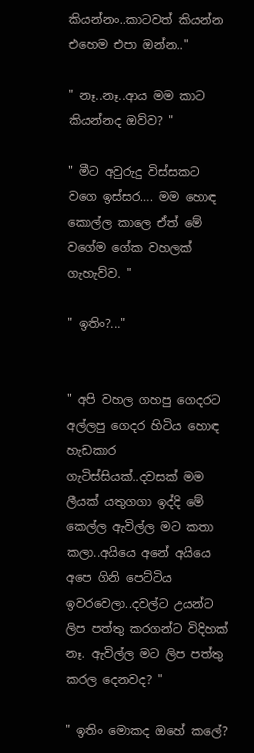කියන්නං..කාටවත් කියන්න එහෙම එපා ඔන්න.."

" නෑ..නෑ..ආය මම කාට කියන්නද ඔව්ව? "

" මීට අවුරුදු විස්සකට වගෙ ඉස්සර…. මම හොඳ කොල්ල කාලෙ ඒත් මේ වගේම ගේක වහලක් ගැහැව්ව. "

" ඉතිං?..."


" අපි වහල ගහපු ගෙදරට අල්ලපු ගෙදර හිටිය හොඳ හැඩකාර ගැටිස්සියක්..දවසක් මම ලීයක් යතුගගා ඉද්දි මේ කෙල්ල ඇවිල්ල මට කතා කලා..අයියෙ අනේ අයියෙ අපෙ ගිනි පෙට්ටිය ඉවරවෙලා..දවල්ට උයන්ට ලිප පත්තු කරගන්ට විදිහක් නෑ. ඇවිල්ල මට ලිප පත්තු කරල දෙනවද? "

" ඉතිං මොකද ඔහේ කලේ?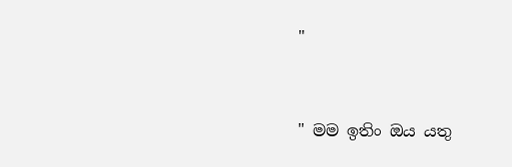"


" මම ඉතිං ඔය යතු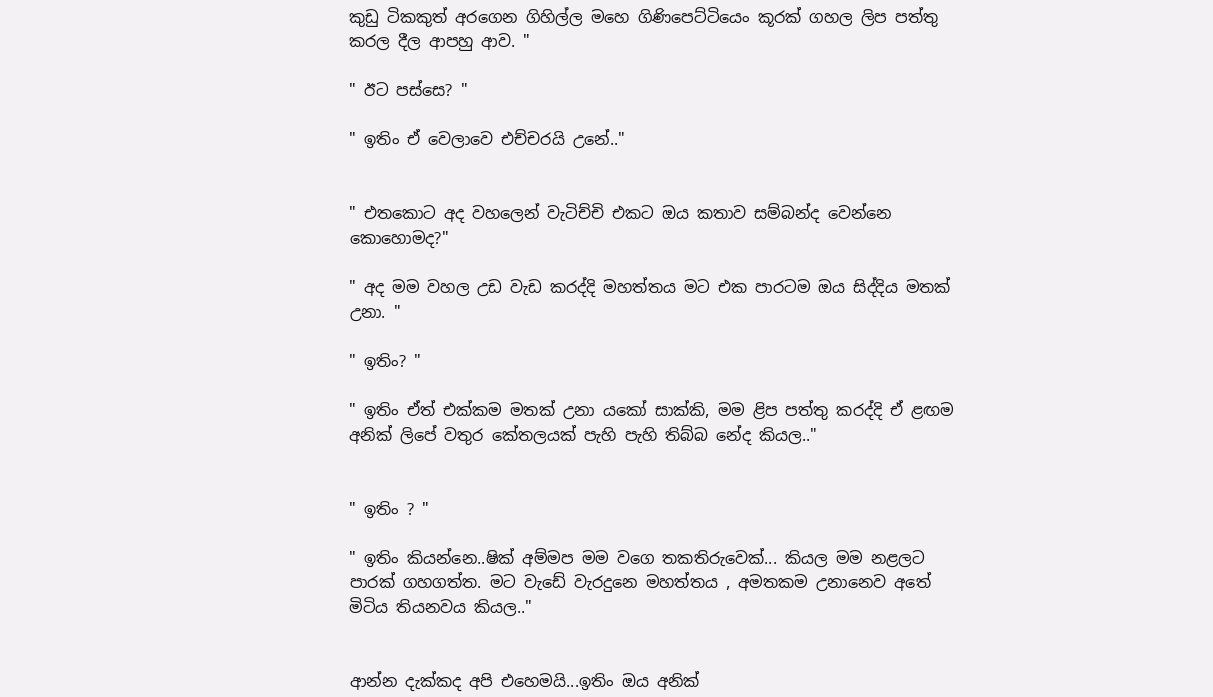කුඩු ටිකකුත් අරගෙන ගිහිල්ල මහෙ ගිණිපෙට්ටියෙං කූරක් ගහල ලිප පත්තු කරල දීල ආපහු ආව. "

" ඊට පස්සෙ? "

" ඉතිං ඒ වෙලාවෙ එච්චරයි උනේ.."


" එතකොට අද වහලෙන් වැටිච්චි එකට ඔය කතාව සම්බන්ද වෙන්නෙ කොහොමද?"

" අද මම වහල උඩ වැඩ කරද්දි මහත්තය මට එක පාරටම ඔය සිද්දිය මතක් උනා. "

" ඉතිං? "

" ඉතිං ඒත් එක්කම මතක් උනා යකෝ සාක්කි, මම ළිප පත්තු කරද්දි ඒ ළඟම අනික් ලිපේ වතුර කේතලයක් පැහි පැහි තිබ්බ නේද කියල.."


" ඉතිං ? "

" ඉතිං කියන්නෙ..ෂික් අම්මප මම වගෙ තකතිරුවෙක්... කියල මම නළලට පාරක් ගහගත්ත. මට වැඩේ වැරදුනෙ මහත්තය , අමතකම උනානෙව අතේ මිටිය තියනවය කියල.."


ආන්න දැක්කද අපි එහෙමයි...ඉතිං ඔය අනික්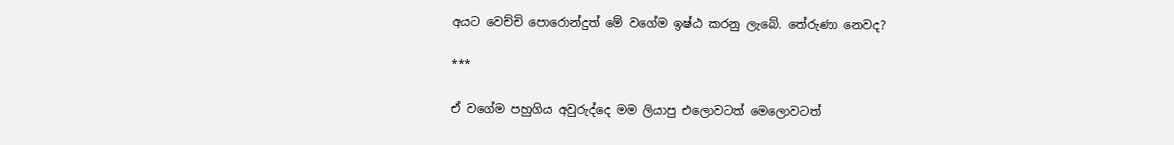අයට වෙච්චි පොරොන්දුත් මේ වගේම ඉෂ්ඨ කරනු ලැබේ. තේරුණා නෙවද?

***

ඒ වගේම පහුගිය අවුරුද්දෙ මම ලියාපු එලොවටත් මෙලොවටත්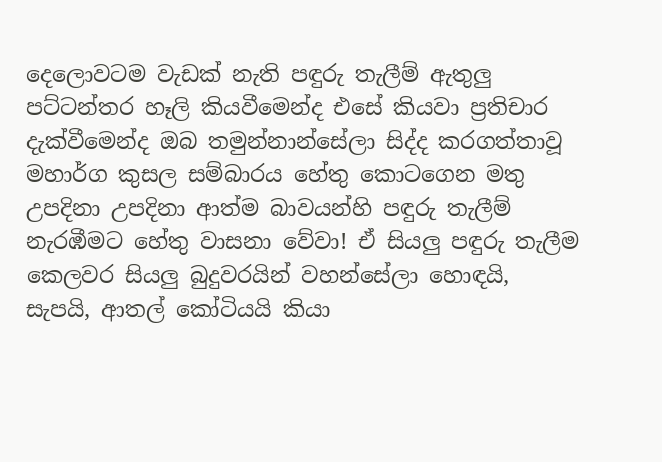දෙලොවටම වැඩක් නැති පඳුරු තැලීම් ඇතුලු පට්ටන්තර හෑලි කියවීමෙන්ද එසේ කියවා ප්‍රතිචාර දැක්වීමෙන්ද ඔබ තමුන්නාන්සේලා සිද්ද කරගත්තාවූ මහාර්ග කුසල සම්බාරය හේතු කොටගෙන මතු උපදිනා උපදිනා ආත්ම බාවයන්හි පඳුරු තැලීම් නැරඹීමට හේතු වාසනා වේවා! ඒ සියලු පඳුරු තැලීම කෙලවර සියලු බුදුවරයින් වහන්සේලා හොඳයි, සැපයි, ආතල් කෝටියයි කියා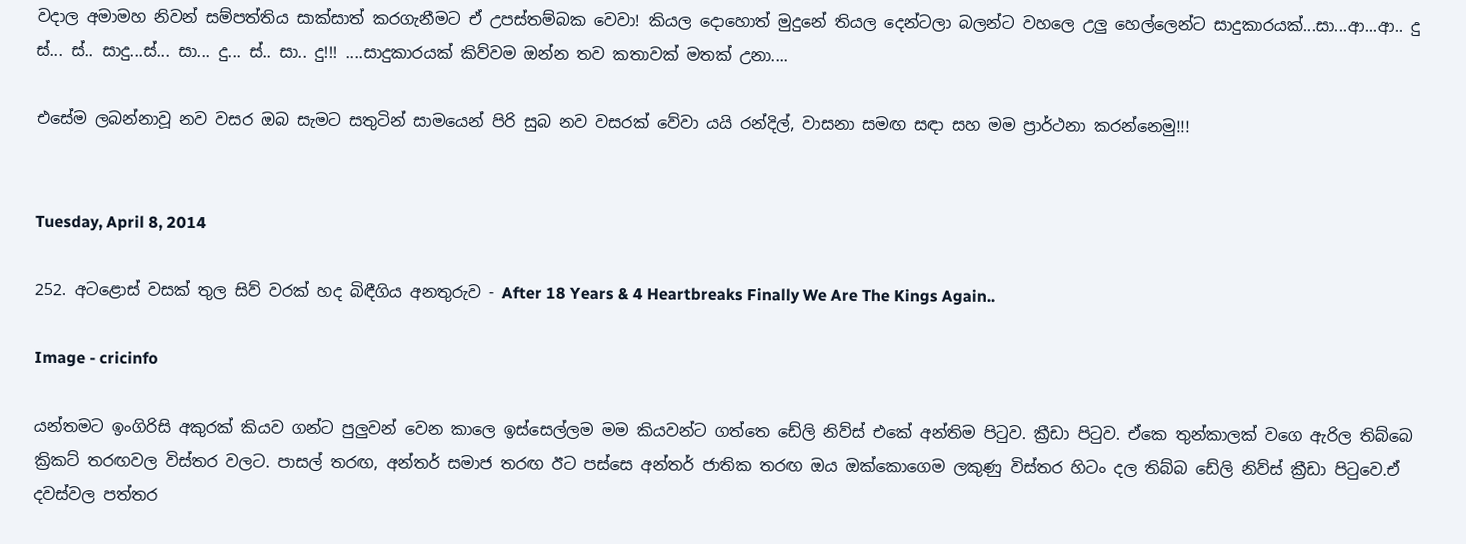වදාල අමාමහ නිවන් සම්පත්තිය සාක්සාත් කරගැනීමට ඒ උපස්තම්බක වෙවා! කියල දොහොත් මුදුනේ තියල දෙන්ටලා බලන්ට වහලෙ උලු හෙල්ලෙන්ට සාදුකාරයක්...සා...ආ...ආ.. දු ස්... ස්.. සාදු...ස්... සා... දු... ස්.. සා.. දු!!! ....සාදුකාරයක් කිව්වම ඔන්න තව කතාවක් මතක් උනා....

එසේම ලබන්නාවූ නව වසර ඔබ සැමට සතුටින් සාමයෙන් පිරි සුබ නව වසරක් වේවා යයි රන්දිල්, වාසනා සමඟ සඳා සහ මම ප්‍රාර්ථනා කරන්නෙමු!!!


Tuesday, April 8, 2014

252. අටළොස් වසක් තුල සිව් වරක් හද බිඳීගිය අනතුරුව - After 18 Years & 4 Heartbreaks Finally We Are The Kings Again..

Image - cricinfo

යන්තමට ඉංගිරිසි අකුරක් කියව ගන්ට පුලුවන් වෙන කාලෙ ඉස්සෙල්ලම මම කියවන්ට ගත්තෙ ඩේලි නිව්ස් එකේ අන්තිම පිටුව. ක්‍රීඩා පිටුව. ඒකෙ තුන්කාලක් වගෙ ඇරිල තිබ්බෙ ක්‍රිකට් තරඟවල විස්තර වලට. පාසල් තරඟ, අන්තර් සමාජ තරඟ ඊට පස්සෙ අන්තර් ජාතික තරඟ ඔය ඔක්කොගෙම ලකුණු විස්තර හිටං දල තිබ්බ ඩේලි නිව්ස් ක්‍රීඩා පිටුවෙ.ඒ දවස්වල පත්තර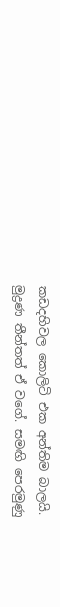කඩදහිවල කොලිටි එක අන්තිම බාලයි. මුද්‍රණ තීන්තත් ඒ වගේ. සමඟි පෙරමුණු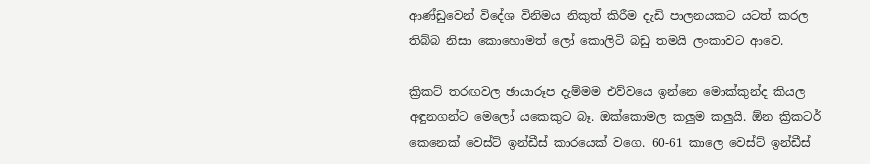ආණ්ඩුවෙන් විදේශ විනිමය නිකුත් කිරීම දැඩි පාලනයකට යටත් කරල තිබ්බ නිසා කොහොමත් ලෝ කොලිටි බඩු තමයි ලංකාවට ආවෙ.

ක්‍රිකට් තරඟවල ඡායාරූප දැම්මම එව්වයෙ ඉන්නෙ මොක්කුන්ද කියල අඳුනගන්ට මෙලෝ යකෙකුට බෑ. ඔක්කොමල කලුම කලුයි. ඕන ක්‍රිකටර් කෙනෙක් වෙස්ට් ඉන්ඩීස් කාරයෙක් වගෙ. 60-61 කාලෙ වෙස්ට් ඉන්ඩීස්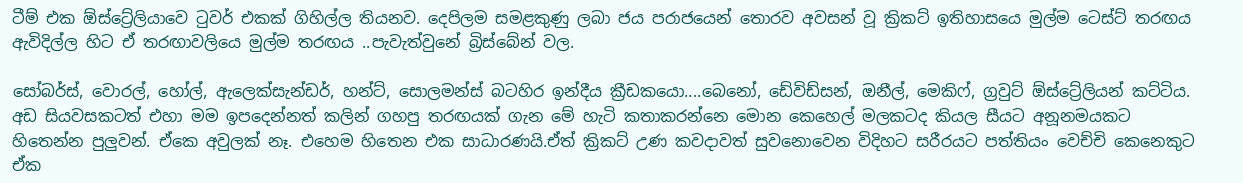ටීම් එක ඕස්ට්‍රේලියාවෙ ටුවර් එකක් ගිහිල්ල තියනව. දෙපිලම සමළකුණු ලබා ජය පරාජයෙන් තොරව අවසන් වූ ක්‍රිකට් ඉතිහාසයෙ මුල්ම ටෙස්ට් තරඟය ඇවිදිල්ල හිට ඒ තරඟාවලියෙ මුල්ම තරඟය ..පැවැත්වුනේ බ්‍රිස්බේන් වල.

සෝබර්ස්, වොරල්, හෝල්, ඇලෙක්සැන්ඩර්, හන්ට්, සොලමන්ස් බටහිර ඉන්දීය ක්‍රීඩකයො....බෙනෝ, ඩේවිඩ්සන්, ඔනීල්, මෙකිෆ්, ග්‍රවුට් ඕස්ට්‍රේලියන් කට්ටිය. අඩ සියවසකටත් එහා මම ඉපදෙන්නත් කලින් ගහපු තරඟයක් ගැන මේ හැටි කතාකරන්නෙ මොන කෙහෙල් මලකටද කියල සීයට අනූනමයකට හිතෙන්න පුලුවන්. ඒකෙ අවුලක් නෑ. එහෙම හිතෙන එක සාධාරණයි.ඒත් ක්‍රිකට් උණ කවදාවත් සුවනොවෙන විදිහට සරීරයට පත්තියං වෙච්චි කෙනෙකුට ඒක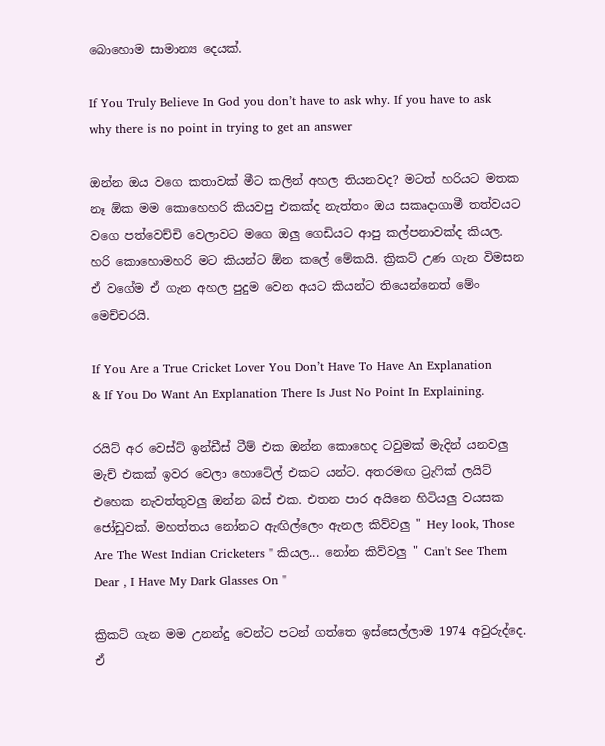බොහොම සාමාන්‍ය දෙයක්.

If You Truly Believe In God you don’t have to ask why. If you have to ask why there is no point in trying to get an answer

ඔන්න ඔය වගෙ කතාවක් මීට කලින් අහල තියනවද? මටත් හරියට මතක නෑ ඕක මම කොහෙහරි කියවපු එකක්ද නැත්තං ඔය සකෘදාගාමී තත්වයට වගෙ පත්වෙච්චි වෙලාවට මගෙ ඔලු ගෙඩියට ආපු කල්පනාවක්ද කියල. හරි කොහොමහරි මට කියන්ට ඕන කලේ මේකයි. ක්‍රිකට් උණ ගැන විමසන ඒ වගේම ඒ ගැන අහල පුදුම වෙන අයට කියන්ට තියෙන්නෙත් මේං මෙච්චරයි.

If You Are a True Cricket Lover You Don’t Have To Have An Explanation & If You Do Want An Explanation There Is Just No Point In Explaining.

රයිට් අර වෙස්ට් ඉන්ඩීස් ටීම් එක ඔන්න කොහෙද ටවුමක් මැදින් යනවලු මැච් එකක් ඉවර වෙලා හොටේල් එකට යන්ට. අතරමඟ ට්‍රැෆික් ලයිට් එහෙක නැවත්තුවලු ඔන්න බස් එක. එතන පාර අයිනෙ හිටියලු වයසක ජෝඩුවක්. මහත්තය නෝනට ඇඟිල්ලෙං ඇනල කිව්වලු " Hey look, Those Are The West Indian Cricketers " කියල... නෝන කිව්වලු " Can't See Them Dear , I Have My Dark Glasses On "

ක්‍රිකට් ගැන මම උනන්දු වෙන්ට පටන් ගත්තෙ ඉස්සෙල්ලාම 1974 අවුරුද්දෙ. ඒ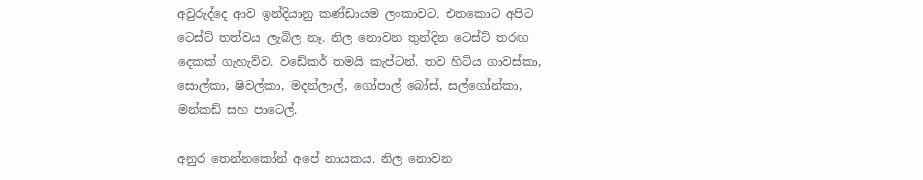අවුරුද්දෙ ආව ඉන්දියානු කණ්ඩායම ලංකාවට. එතකොට අපිට ටෙස්ට් තත්වය ලැබිල නෑ. නිල නොවන තුන්දින ටෙස්ට් තරඟ දෙකක් ගැහැව්ව. වඩේකර් තමයි කැප්ටන්. තව හිටිය ගාවස්කා, සොල්කා, ෂිවල්කා, මදන්ලාල්, ගෝපාල් බෝස්, සල්ගෝන්කා, මන්කඩ් සහ පාටෙල්.

අනුර තෙන්නකෝන් අපේ නායකය. නිල නොවන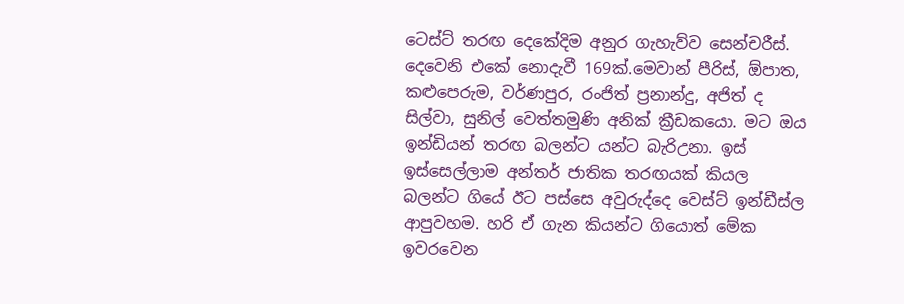ටෙස්ට් තරඟ දෙකේදිම අනුර ගැහැව්ව සෙන්චරීස්. දෙවෙනි එකේ නොදැවී 169ක්.මෙවාන් පීරිස්, ඕපාත, කළුපෙරුම, වර්ණපුර, රංජිත් ප්‍රනාන්දු, අජිත් ද සිල්වා, සුනිල් වෙත්තමුණි අනික් ක්‍රීඩකයො. මට ඔය ඉන්ඩියන් තරඟ බලන්ට යන්ට බැරිඋනා. ඉස් ඉස්සෙල්ලාම අන්තර් ජාතික තරඟයක් කියල බලන්ට ගියේ ඊට පස්සෙ අවුරුද්දෙ වෙස්ට් ඉන්ඩීස්ල ආපුවහම. හරි ඒ ගැන කියන්ට ගියොත් මේක ඉවරවෙන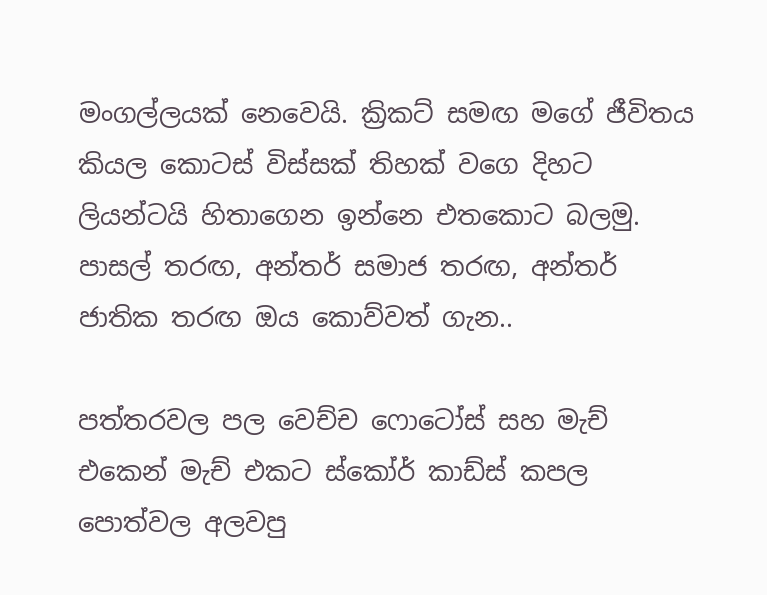මංගල්ලයක් නෙවෙයි. ක්‍රිකට් සමඟ මගේ ජීවිතය කියල කොටස් විස්සක් තිහක් වගෙ දිහට ලියන්ටයි හිතාගෙන ඉන්නෙ එතකොට බලමු. පාසල් තරඟ, අන්තර් සමාජ තරඟ, අන්තර් ජාතික තරඟ ඔය කොව්වත් ගැන..

පත්තරවල පල වෙච්ච ෆොටෝස් සහ මැච් එකෙන් මැච් එකට ස්කෝර් කාඩ්ස් කපල පොත්වල අලවපු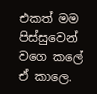එකත් මම පිස්සුවෙන් වගෙ කලේ ඒ කාලෙ.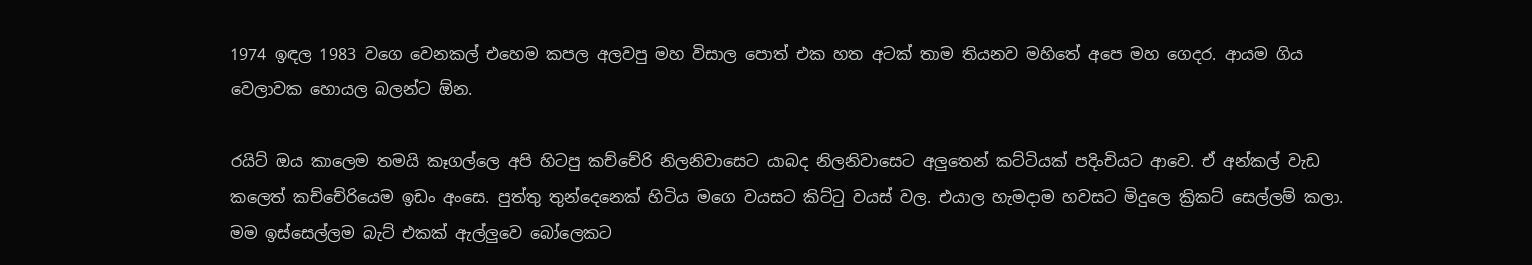1974 ඉඳල 1983 වගෙ වෙනකල් එහෙම කපල අලවපු මහ විසාල පොත් එක හත අටක් තාම තියනව මහිතේ අපෙ මහ ගෙදර. ආයම ගිය වෙලාවක හොයල බලන්ට ඕන.

රයිට් ඔය කාලෙම තමයි කෑගල්ලෙ අපි හිටපු කච්චේරි නිලනිවාසෙට යාබද නිලනිවාසෙට අලුතෙන් කට්ටියක් පදිංචියට ආවෙ. ඒ අන්කල් වැඩ කලෙත් කච්චේරියෙම ඉඩං අංසෙ. පුත්තු තුන්දෙනෙක් හිටිය මගෙ වයසට කිට්ටු වයස් වල. එයාල හැමදාම හවසට මිදුලෙ ක්‍රිකට් සෙල්ලම් කලා. මම ඉස්සෙල්ලම බැට් එකක් ඇල්ලුවෙ බෝලෙකට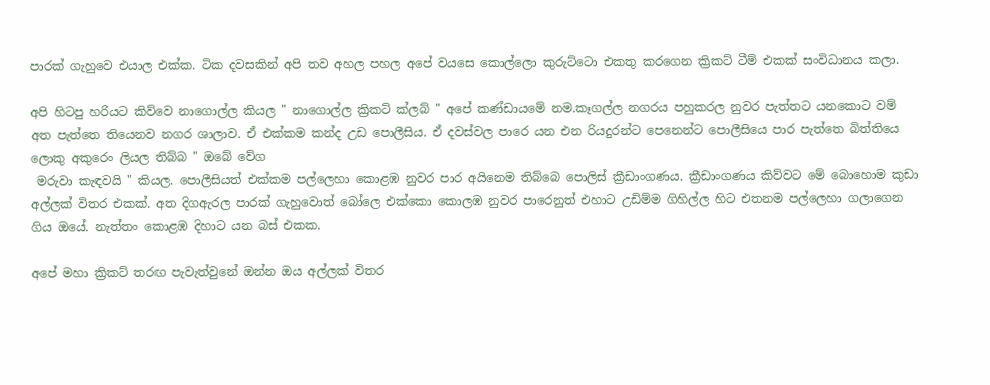පාරක් ගැහුවෙ එයාල එක්ක. ටික දවසකින් අපි තව අහල පහල අපේ වයසෙ කොල්ලො කුරුට්ටො එකතු කරගෙන ක්‍රිකට් ටීම් එකක් සංවිධානය කලා.

අපි හිටපු හරියට කිව්වෙ නාගොල්ල කියල " නාගොල්ල ක්‍රිකට් ක්ලබ් " අපේ කණ්ඩායමේ නම.කෑගල්ල නගරය පහුකරල නුවර පැත්තට යනකොට වම් අත පැත්තෙ තියෙනව නගර ශාලාව. ඒ එක්කම කන්ද උඩ පොලීසිය. ඒ දවස්වල පාරෙ යන එන රියදුරන්ට පෙනෙන්ට පොලීසියෙ පාර පැත්තෙ බිත්තියෙ ලොකු අකුරෙං ලියල තිබ්බ " ඔබේ වේග
 මරුවා කැඳවයි " කියල. පොලීසියත් එක්කම පල්ලෙහා කොළඹ නුවර පාර අයිනෙම තිබ්බෙ පොලිස් ක්‍රීඩාංගණය. ක්‍රීඩාංගණය කිව්වට මේ බොහොම කුඩා අල්ලක් විතර එකක්. අත දිගඇරල පාරක් ගැහුවොත් බෝලෙ එක්කො කොලඹ නුවර පාරෙනුත් එහාට උඩිම්ම ගිහිල්ල හිට එතනම පල්ලෙහා ගලාගෙන ගිය ඔයේ. නැත්තං කොළඹ දිහාට යන බස් එකක.

අපේ මහා ක්‍රිකට් තරඟ පැවැත්වුනේ ඔන්න ඔය අල්ලක් විතර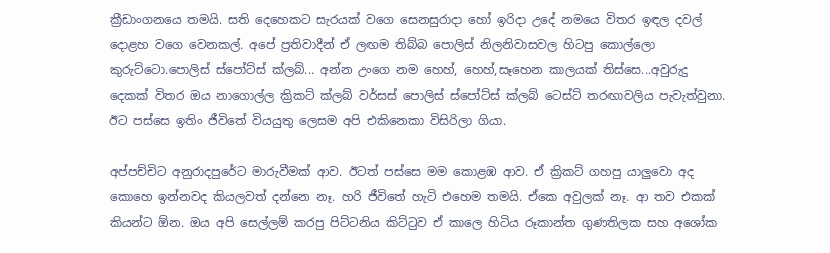ක්‍රීඩාංගනයෙ තමයි. සති දෙහෙකට සැරයක් වගෙ සෙනසුරාදා හෝ ඉරිදා උදේ නමයෙ විතර ඉඳල දවල් දොළහ වගෙ වෙනකල්. අපේ ප්‍රතිවාදීන් ඒ ලඟම තිබ්බ පොලිස් නිලනිවාසවල හිටපු කොල්ලො කුරුට්ටො.පොලිස් ස්පෝට්ස් ක්ලබ්... අන්න උංගෙ නම හෙහ්, හෙහ්,සෑහෙන කාලයක් තිස්සෙ...අවුරුදු දෙකක් විතර ඔය නාගොල්ල ක්‍රිකට් ක්ලබ් වර්සස් පොලිස් ස්පෝට්ස් ක්ලබ් ටෙස්ට් තරඟාවලිය පැවැත්වුනා. ඊට පස්සෙ ඉතිං ජීවිතේ වියයුතු ලෙසම අපි එකිනෙකා විසිරිලා ගියා.

අප්පච්චිට අනුරාදපුරේට මාරුවීමක් ආව. ඊටත් පස්සෙ මම කොළඹ ආව. ඒ ක්‍රිකට් ගහපු යාලුවො අද කොහෙ ඉන්නවද කියලවත් දන්නෙ නෑ. හරි ජීවිතේ හැටි එහෙම තමයි. ඒකෙ අවුලක් නෑ. ආ තව එකක් කියන්ට ඕන. ඔය අපි සෙල්ලම් කරපු පිට්ටනිය කිට්ටුව ඒ කාලෙ හිටිය රූකාන්ත ගුණතිලක සහ අශෝක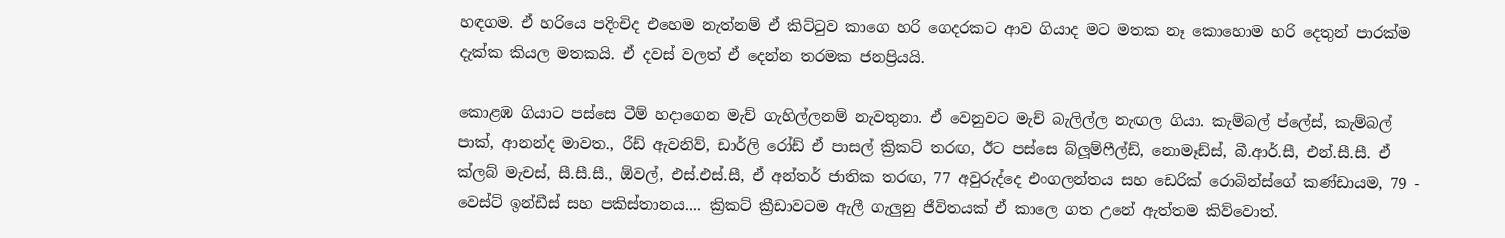හඳගම. ඒ හරියෙ පදිංචිද එහෙම නැත්නම් ඒ කිට්ටුව කාගෙ හරි ගෙදරකට ආව ගියාද මට මතක නෑ කොහොම හරි දෙතුන් පාරක්ම දැක්ක කියල මතකයි. ඒ දවස් වලත් ඒ දෙන්න තරමක ජනප්‍රියයි.

කොළඹ ගියාට පස්සෙ ටීම් හදාගෙන මැච් ගැහිල්ලනම් නැවතුනා. ඒ වෙනුවට මැච් බැලිල්ල නැඟල ගියා. කැම්බල් ප්ලේස්, කැම්බල් පාක්, ආනන්ද මාවත., රීඩ් ඇවනිව්, ඩාර්ලි රෝඩ් ඒ පාසල් ක්‍රිකට් තරඟ, ඊට පස්සෙ බ්ලූම්ෆීල්ඩ්, නොමෑඩ්ස්, බී.ආර්.සී, එන්.සී.සී. ඒ ක්ලබ් මැචස්, සී.සී.සී., ඕවල්, එස්.එස්.සී, ඒ අන්තර් ජාතික තරඟ, 77 අවුරුද්දෙ එංගලන්තය සහ ඩෙරික් රොබින්ස්ගේ කණ්ඩායම, 79 - වෙස්ට් ඉන්ඩීස් සහ පකිස්තානය.... ක්‍රිකට් ක්‍රීඩාවටම ඇලී ගැලුනු ජීවිතයක් ඒ කාලෙ ගත උනේ ඇත්තම කිව්වොත්.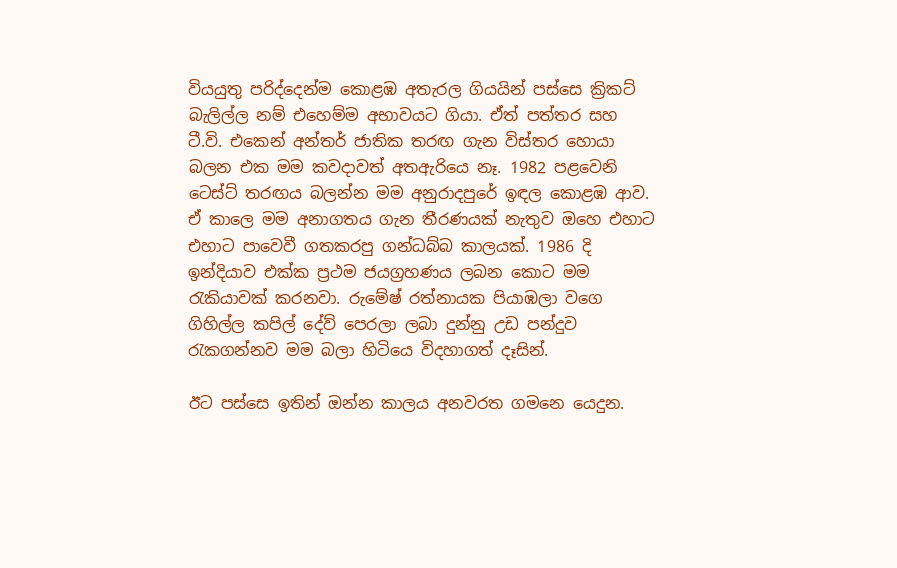වියයුතු පරිද්දෙන්ම කොළඹ අතැරල ගියයින් පස්සෙ ක්‍රිකට් බැලිල්ල නම් එහෙම්ම අභාවයට ගියා. ඒත් පත්තර සහ ටී.වි. එකෙන් අන්තර් ජාතික තරඟ ගැන විස්තර හොයා බලන එක මම කවදාවත් අතඇරියෙ නෑ. 1982 පළවෙනි ටෙස්ට් තරඟය බලන්න මම අනුරාදපුරේ ඉඳල කොළඹ ආව. ඒ කාලෙ මම අනාගතය ගැන තීරණයක් නැතුව ඔහෙ එහාට එහාට පාවෙවී ගතකරපු ගන්ධබ්බ කාලයක්. 1986 දි ඉන්දියාව එක්ක ප්‍රථම ජයග්‍රහණය ලබන කොට මම රැකියාවක් කරනවා. රුමේෂ් රත්නායක පියාඹලා වගෙ ගිහිල්ල කපිල් දේව් පෙරලා ලබා දුන්නු උඩ පන්දුව රැකගන්නව මම බලා හිටියෙ විදහාගත් දෑසින්.

ඊට පස්සෙ ඉතින් ඔන්න කාලය අනවරත ගමනෙ යෙදුන.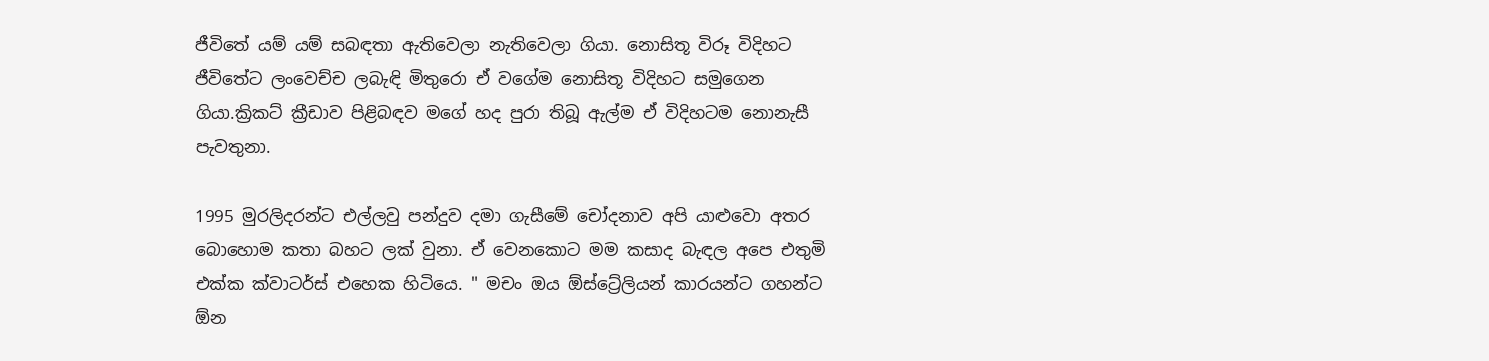ජීවිතේ යම් යම් සබඳතා ඇතිවෙලා නැතිවෙලා ගියා. නොසිතූ විරූ විදිහට ජීවිතේට ලංවෙච්ච ලබැඳි මිතුරො ඒ වගේම නොසිතූ විදිහට සමුගෙන ගියා.ක්‍රිකට් ක්‍රීඩාව පිළිබඳව මගේ හද පුරා තිබූ ඇල්ම ඒ විදිහටම නොනැසී පැවතුනා.

1995 මුරලිදරන්ට එල්ලවු පන්දුව දමා ගැසීමේ චෝදනාව අපි යාළුවො අතර බොහොම කතා බහට ලක් වුනා. ඒ වෙනකොට මම කසාද බැඳල අපෙ එතුමි එක්ක ක්වාටර්ස් එහෙක හිටියෙ. " මචං ඔය ඕස්ට්‍රේලියන් කාරයන්ට ගහන්ට ඕන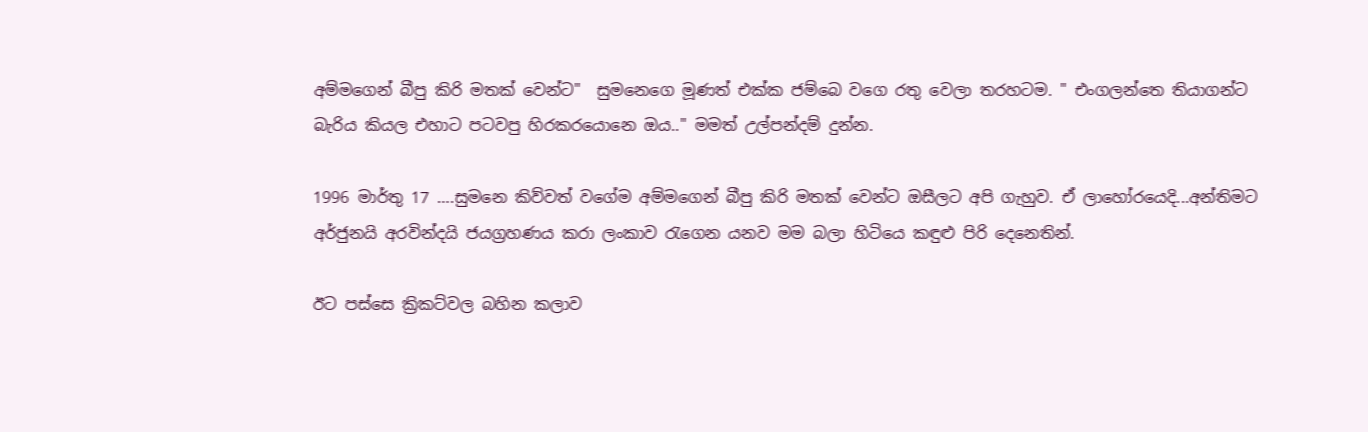අම්මගෙන් බීපු කිරි මතක් වෙන්ට"  සුමනෙගෙ මූණත් එක්ක ජම්බෙ වගෙ රතු වෙලා තරහටම. " එංගලන්තෙ තියාගන්ට බැරිය කියල එහාට පටවපු හිරකරයොනෙ ඔය.." මමත් උල්පන්දම් දුන්න.

1996 මාර්තු 17 ….සුමනෙ කිව්වත් වගේම අම්මගෙන් බීපු කිරි මතක් වෙන්ට ඔසීලට අපි ගැහුව. ඒ ලාහෝරයෙදි...අන්තිමට අර්ජුනයි අරවින්දයි ජයග්‍රහණය කරා ලංකාව රැගෙන යනව මම බලා හිටියෙ කඳුළු පිරි දෙනෙතින්.

ඊට පස්සෙ ක්‍රිකට්වල බහින කලාව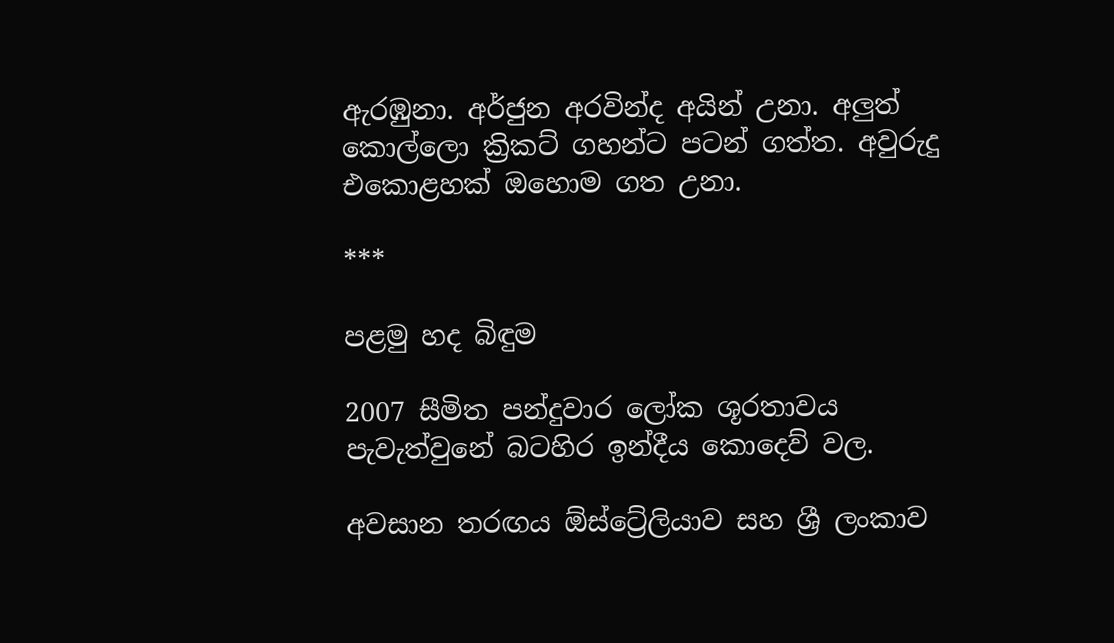ඇරඹුනා. අර්ජුන අරවින්ද අයින් උනා. අලුත් කොල්ලො ක්‍රිකට් ගහන්ට පටන් ගත්ත. අවුරුදු එකොළහක් ඔහොම ගත උනා.

***

පළමු හද බිඳුම

2007 සීමිත පන්දුවාර ලෝක ශූරතාවය පැවැත්වුනේ බටහිර ඉන්දීය කොදෙව් වල.

අවසාන තරඟය ඕස්ට්‍රේලියාව සහ ශ්‍රී ලංකාව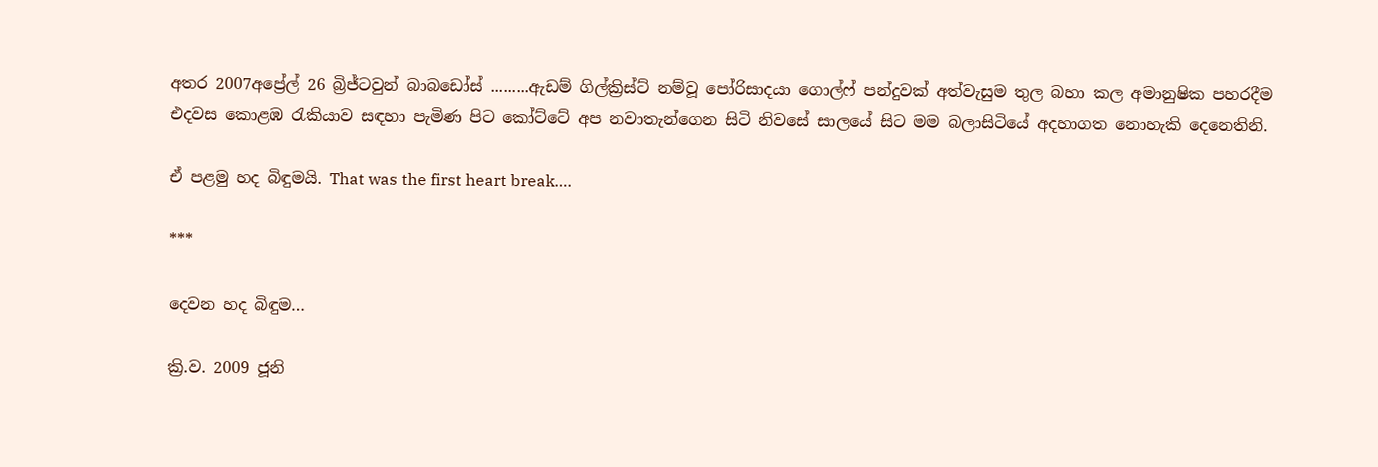අතර 2007අප්‍රේල් 26 බ්‍රිජ්ටවුන් බාබඩෝස් .........ඇඩම් ගිල්ක්‍රිස්ට් නම්වූ පෝරිසාදයා ගොල්ෆ් පන්දුවක් අත්වැසුම තුල බහා කල අමානුෂික පහරදීම එදවස කොළඹ රැකියාව සඳහා පැමිණ පිට කෝට්ටේ අප නවාතැන්ගෙන සිටි නිවසේ සාලයේ සිට මම බලාසිටියේ අදහාගත නොහැකි දෙනෙතිනි.

ඒ පළමු හද බිඳුමයි. That was the first heart break….

***

දෙවන හද බිඳුම…

ක්‍රි.ව. 2009 ජූනි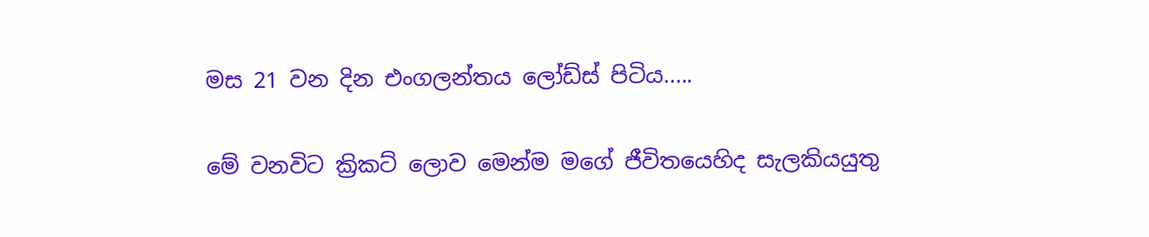මස 21 වන දින එංගලන්තය ලෝඩ්ස් පිටිය.....

මේ වනවිට ක්‍රිකට් ලොව මෙන්ම මගේ ජීවිතයෙහිද සැලකියයුතු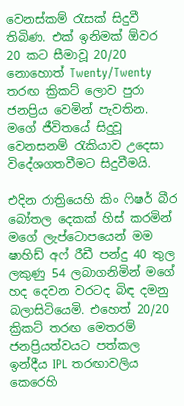වෙනස්කම් රැසක් සිදුවී තිබිණ. එක් ඉනිමක් ඕවර 20 කට සීමාවූ 20/20 නොහොත් Twenty/Twenty තරඟ ක්‍රිකට් ලොව පුරා ජනප්‍රිය වෙමින් පැවතින. මගේ ජීවිතයේ සිදුවූ වෙනසනම් රැකියාව උදෙසා විදේශගතවීමට සිදුවීමයි.

එදින රාත්‍රියෙහි කිං ෆිෂර් බීර බෝතල දෙකක් හිස් කරමින් මගේ ලැප්ටොපයෙන් මම ෂාහිඩ් අෆ් රීඩී පන්දු 40 තුල ලකුණු 54 ලබාගනිමින් මගේ හද දෙවන වරටද බිඳ දමනු බලාසිටියෙමි. එහෙත් 20/20 ක්‍රිකට් තරඟ මෙතරම් ජනප්‍රියත්වයට පත්කල ඉන්දීය IPL තරඟාවලිය කෙරෙහි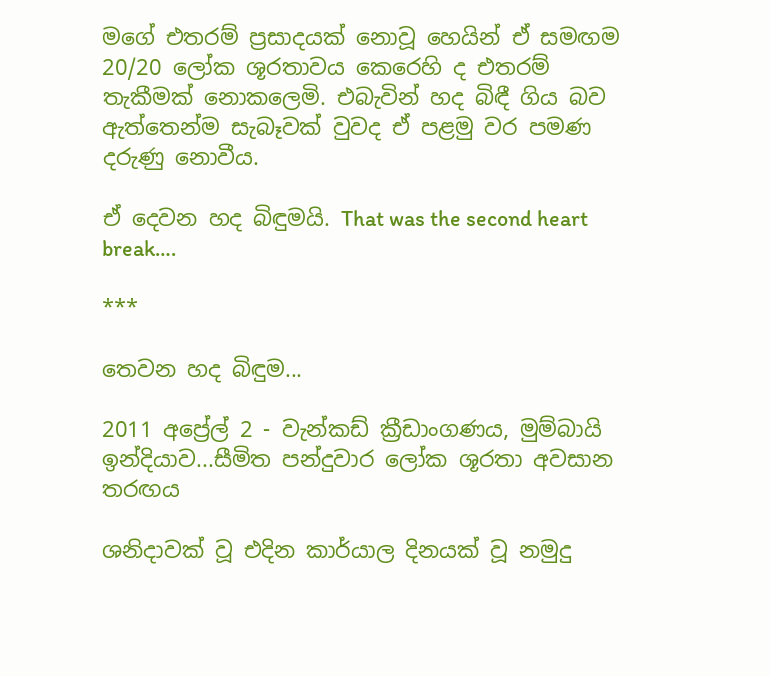මගේ එතරම් ප්‍රසාදයක් නොවූ හෙයින් ඒ සමඟම 20/20 ලෝක ශූරතාවය කෙරෙහි ද එතරම් තැකීමක් නොකලෙමි. එබැවින් හද බිඳී ගිය බව ඇත්තෙන්ම සැබෑවක් වුවද ඒ පළමු වර පමණ දරුණු නොවීය.

ඒ දෙවන හද බිඳුමයි. That was the second heart break….

***

තෙවන හද බිඳුම...

2011 අප්‍රේල් 2 - වැන්කඩ් ක්‍රීඩාංගණය, මුම්බායි ඉන්දියාව...සීමිත පන්දුවාර ලෝක ශූරතා අවසාන තරඟය

ශනිදාවක් වූ එදින කාර්යාල දිනයක් වූ නමුදු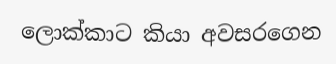ලොක්කාට කියා අවසරගෙන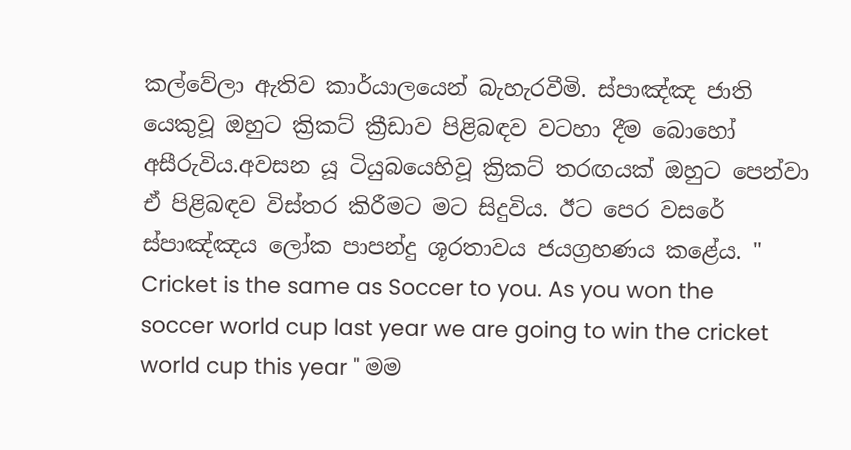කල්වේලා ඇතිව කාර්යාලයෙන් බැහැරවීමි. ස්පාඤ්ඤ ජාති
යෙකුවූ ඔහුට ක්‍රිකට් ක්‍රීඩාව පිළිබඳව වටහා දීම බොහෝ අසීරුවිය.අවසන යූ ටියුබයෙහිවූ ක්‍රිකට් තරඟයක් ඔහුට පෙන්වා ඒ පිළිබඳව විස්තර කිරීමට මට සිදුවිය. ඊට පෙර වසරේ ස්පාඤ්ඤය ලෝක පාපන්දු ශූරතාවය ජයග්‍රහණය කළේය. " Cricket is the same as Soccer to you. As you won the soccer world cup last year we are going to win the cricket world cup this year " මම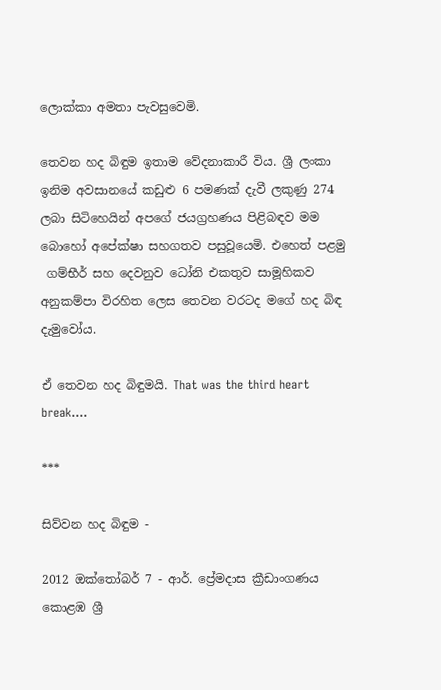ලොක්කා අමතා පැවසුවෙමි.

තෙවන හද බිඳුම ඉතාම වේදනාකාරී විය. ශ්‍රී ලංකා ඉනිම අවසානයේ කඩුළු 6 පමණක් දැවී ලකුණු 274 ලබා සිටිහෙයින් අපගේ ජයග්‍රහණය පිළිබඳව මම බොහෝ අපේක්ෂා සහගතව පසුවූයෙමි. එහෙත් පළමු
 ගම්භීර් සහ දෙවනුව ධෝනි එකතුව සාමූහිකව අනුකම්පා විරහිත ලෙස තෙවන වරටද මගේ හද බිඳ දැමුවෝය.

ඒ තෙවන හද බිඳුමයි. That was the third heart break….

***

සිව්වන හද බිඳුම -

2012 ඔක්තෝබර් 7 - ආර්. ප්‍රේමදාස ක්‍රීඩාංගණය කොළඹ ශ්‍රී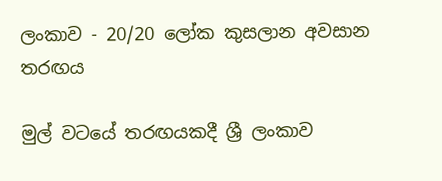ලංකාව - 20/20 ලෝක කුසලාන අවසාන තරඟය

මුල් වටයේ තරඟයකදී ශ්‍රී ලංකාව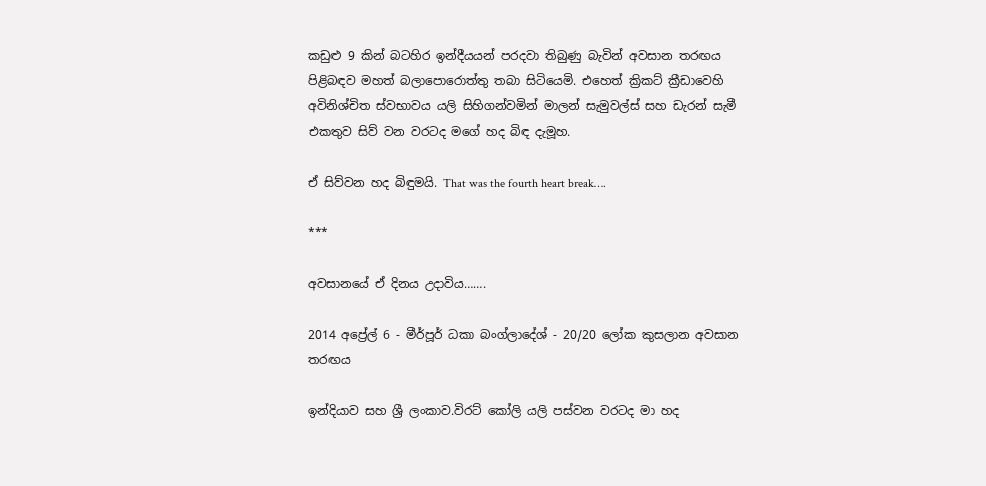කඩුළු 9 කින් බටහිර ඉන්දීයයන් පරදවා තිබුණු බැවින් අවසාන තරඟය පිළිබඳව මහත් බලාපොරොත්තු තබා සිටියෙමි. එහෙත් ක්‍රිකට් ක්‍රීඩාවෙහි අවිනිශ්චිත ස්වභාවය යලි සිහිගන්වමින් මාලන් සැමුවල්ස් සහ ඩැරන් සැමී එකතුව සිව් වන වරටද මගේ හද බිඳ දැමූහ.

ඒ සිව්වන හද බිඳුමයි. That was the fourth heart break….

***

අවසානයේ ඒ දිනය උදාවිය…….

2014 අප්‍රේල් 6 - මීර්පූර් ධකා බංග්ලාදේශ් - 20/20 ලෝක කුසලාන අවසාන තරඟය

ඉන්දියාව සහ ශ්‍රී ලංකාව.විරට් කෝලි යලි පස්වන වරටද මා හද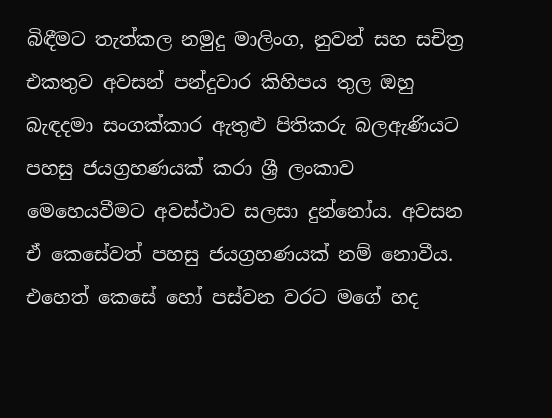බිඳීමට තැත්කල නමුදු මාලිංග, නුවන් සහ සචිත්‍ර එකතුව අවසන් පන්දුවාර කිහිපය තුල ඔහු බැඳදමා සංගක්කාර ඇතුළු පිතිකරු බලඇණියට පහසු ජයග්‍රහණයක් කරා ශ්‍රී ලංකාව මෙහෙයවීමට අවස්ථාව සලසා දුන්නෝය. අවසන ඒ කෙසේවත් පහසු ජයග්‍රහණයක් නම් නොවීය. එහෙත් කෙසේ හෝ පස්වන වරට මගේ හද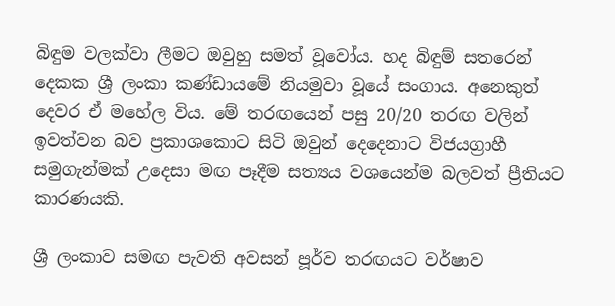බිඳුම වලක්වා ලීමට ඔවුහු සමත් වූවෝය. හද බිඳුම් සතරෙන් දෙකක ශ්‍රී ලංකා කණ්ඩායමේ නියමුවා වූයේ සංගාය. අනෙකුත් දෙවර ඒ මහේල විය. මේ තරඟයෙන් පසු 20/20 තරඟ වලින් ඉවත්වන බව ප්‍රකාශකොට සිටි ඔවුන් දෙදෙනාට විජයග්‍රාහී සමුගැන්මක් උදෙසා මඟ පෑදීම සත්‍යය වශයෙන්ම බලවත් ප්‍රීතියට කාරණයකි.

ශ්‍රී ලංකාව සමඟ පැවති අවසන් පූර්ව තරඟයට වර්ෂාව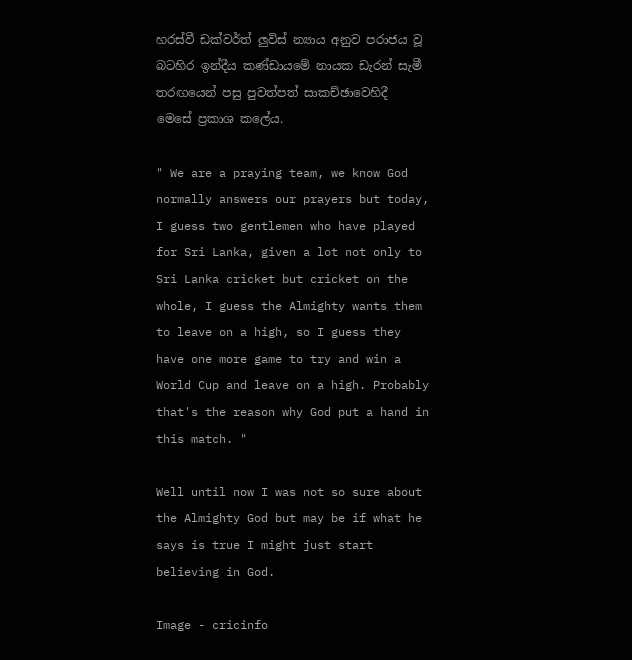හරස්වී ඩක්වර්ත් ලුවිස් න්‍යාය අනුව පරාජය වූ බටහිර ඉන්දීය කණ්ඩායමේ නායක ඩැරන් සැමී තරඟයෙන් පසු පුවත්පත් සාකච්ඡාවෙහිදී මෙසේ ප්‍රකාශ කලේය.

" We are a praying team, we know God normally answers our prayers but today, I guess two gentlemen who have played for Sri Lanka, given a lot not only to Sri Lanka cricket but cricket on the whole, I guess the Almighty wants them to leave on a high, so I guess they have one more game to try and win a World Cup and leave on a high. Probably that's the reason why God put a hand in this match. "

Well until now I was not so sure about the Almighty God but may be if what he says is true I might just start believing in God.

Image - cricinfo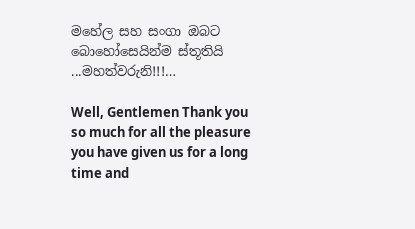මහේල සහ සංගා ඔබට බොහෝසෙයින්ම ස්තූතියි ...මහත්වරුනි!!!…

Well, Gentlemen Thank you so much for all the pleasure you have given us for a long time and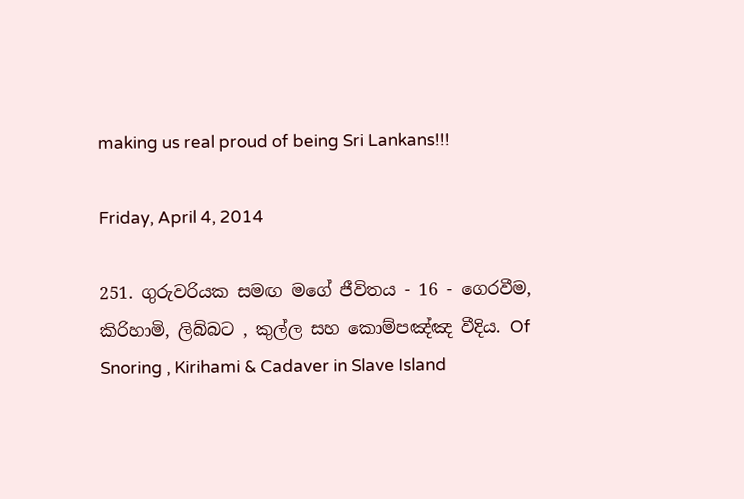making us real proud of being Sri Lankans!!!

Friday, April 4, 2014

251. ගුරුවරියක සමඟ මගේ ජීවිතය - 16 - ගෙරවීම, කිරිහාමි, ලිබ්බට , කුල්ල සහ කොම්පඤ්ඤ වීදිය. Of Snoring , Kirihami & Cadaver in Slave Island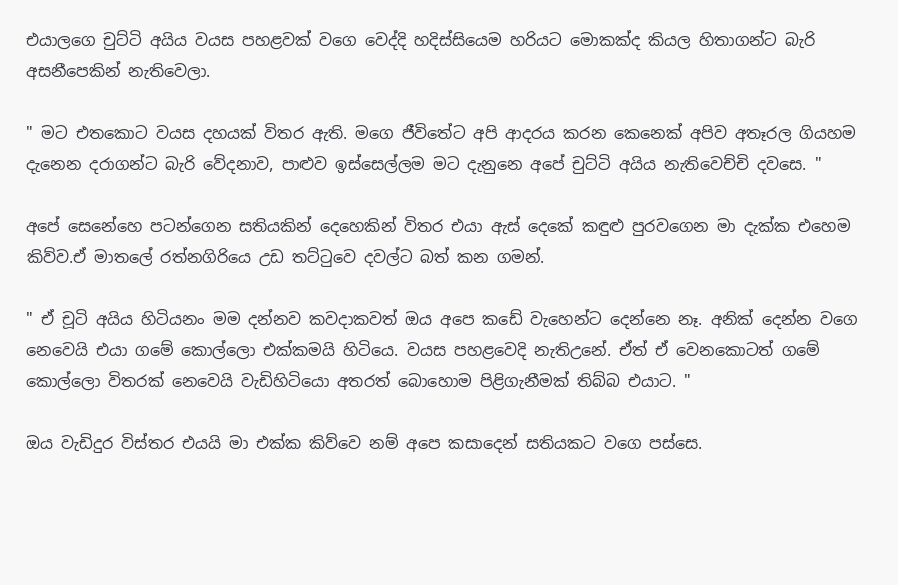එයාලගෙ චුට්ටි අයිය වයස පහළවක් වගෙ වෙද්දි හදිස්සියෙම හරියට මොකක්ද කියල හිතාගන්ට බැරි අසනීපෙකින් නැතිවෙලා.

" මට එතකොට වයස දහයක් විතර ඇති. මගෙ ජීවිතේට අපි ආදරය කරන කෙනෙක් අපිව අතෑරල ගියහම දැනෙන දරාගන්ට බැරි වේදනාව, පාළුව ඉස්සෙල්ලම මට දැනුනෙ අපේ චුට්ටි අයිය නැතිවෙච්චි දවසෙ. "

අපේ සෙනේහෙ පටන්ගෙන සතියකින් දෙහෙකින් විතර එයා ඇස් දෙකේ කඳුළු පුරවගෙන මා දැක්ක එහෙම කිව්ව.ඒ මාතලේ රත්නගිරියෙ උඩ තට්ටුවෙ දවල්ට බත් කන ගමන්.

" ඒ චූටි අයිය හිටියනං මම දන්නව කවදාකවත් ඔය අපෙ කඩේ වැහෙන්ට දෙන්නෙ නෑ. අනික් දෙන්න වගෙ නෙවෙයි එයා ගමේ කොල්ලො එක්කමයි හිටියෙ. වයස පහළවෙදි නැතිඋනේ. ඒත් ඒ වෙනකොටත් ගමේ කොල්ලො විතරක් නෙවෙයි වැඩිහිටියො අතරත් බොහොම පිළිගැනීමක් තිබ්බ එයාට. "

ඔය වැඩිදුර විස්තර එයයි මා එක්ක කිව්වෙ නම් අපෙ කසාදෙන් සතියකට වගෙ පස්සෙ.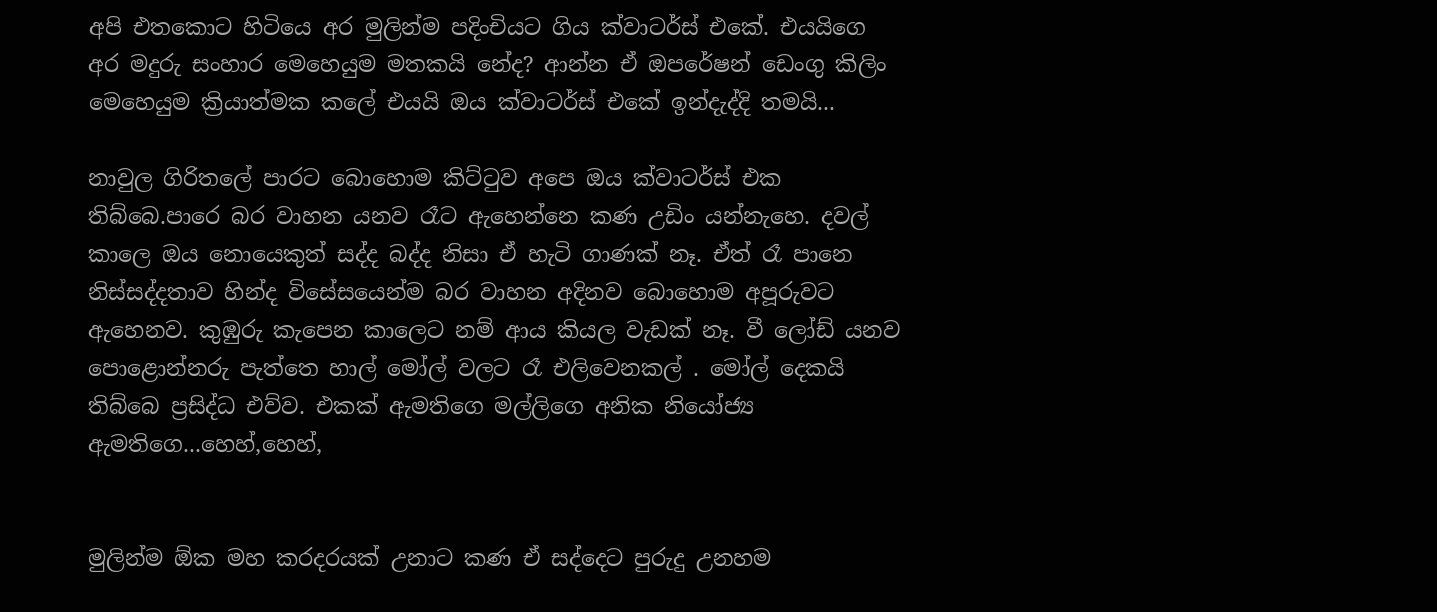අපි එතකොට හිටියෙ අර මුලින්ම පදිංචියට ගිය ක්වාටර්ස් එකේ. එයයිගෙ අර මදුරු සංහාර මෙහෙයුම මතකයි නේද? ආන්න ඒ ඔපරේෂන් ඩෙංගු කිලිං මෙහෙයුම ක්‍රියාත්මක කලේ එයයි ඔය ක්වාටර්ස් එකේ ඉන්දැද්දි තමයි...

නාවුල ගිරිතලේ පාරට බොහොම කිට්ටුව අපෙ ඔය ක්වාටර්ස් එක තිබ්බෙ.පාරෙ බර වාහන යනව රෑට ඇහෙන්නෙ කණ උඩිං යන්නැහෙ. දවල් කාලෙ ඔය නොයෙකුත් සද්ද බද්ද නිසා ඒ හැටි ගාණක් නෑ. ඒත් රෑ පානෙ නිස්සද්දතාව හින්ද විසේසයෙන්ම බර වාහන අදිනව බොහොම අපූරුවට ඇහෙනව. කුඹුරු කැපෙන කාලෙට නම් ආය කියල වැඩක් නෑ. වී ලෝඩ් යනව පොළොන්නරු පැත්තෙ හාල් මෝල් වලට රෑ එලිවෙනකල් . මෝල් දෙකයි තිබ්බෙ ප්‍රසිද්ධ එව්ව. එකක් ඇමතිගෙ මල්ලිගෙ අනික නියෝජ්‍ය ඇමතිගෙ...හෙහ්,හෙහ්,


මුලින්ම ඕක මහ කරදරයක් උනාට කණ ඒ සද්දෙට පුරුදු උනහම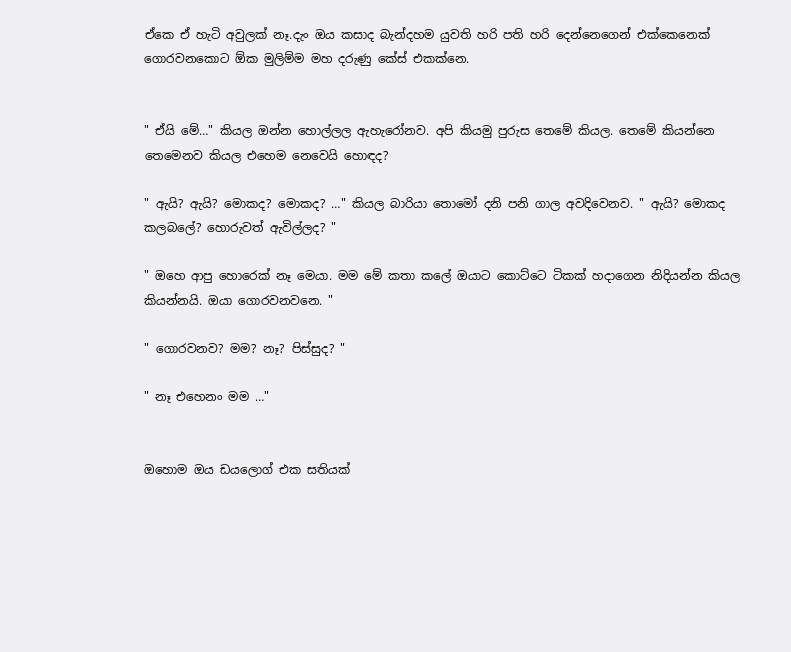ඒකෙ ඒ හැටි අවුලක් නෑ.දැං ඔය කසාද බැන්දහම යුවති හරි පති හරි දෙන්නෙගෙන් එක්කෙනෙක් ගොරවනකොට ඕක මුලිම්ම මහ දරුණු කේස් එකක්නෙ.


" ඒයි මේ…" කියල ඔන්න හොල්ලල ඇහැරෝනව. අපි කියමු පුරුස තෙමේ කියල. තෙමේ කියන්නෙ තෙමෙනව කියල එහෙම නෙවෙයි හොඳද?

" ඇයි? ඇයි? මොකද? මොකද? …" කියල බාරියා තොමෝ දනි පනි ගාල අවදිවෙනව. " ඇයි? මොකද කලබලේ? හොරුවත් ඇවිල්ලද? "

" ඔහෙ ආපු හොරෙක් නෑ මෙයා. මම මේ කතා කලේ ඔයාට කොට්ටෙ ටිකක් හදාගෙන නිදියන්න කියල කියන්නයි. ඔයා ගොරවනවනෙ. "

" ගොරවනව? මම? නෑ? පිස්සුද? "

" නෑ එහෙනං මම …"


ඔහොම ඔය ඩයලොග් එක සතියක්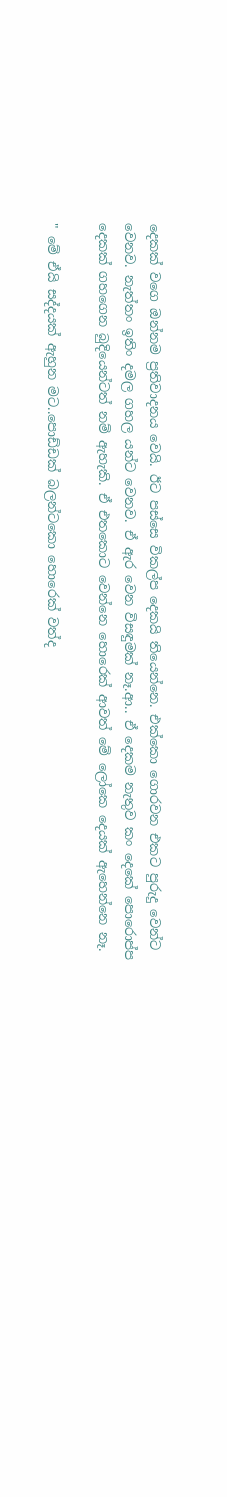දෙකක් වගෙ ඔන්නම ප්‍රතිවාදනය වෙයි. ඊට පස්සෙ විකල්ප දෙකයි තියෙන්නෙ. එක්කො ගොරවන එකට පුරුදු වෙන්ට වෙනව. නැත්තං ඉතිං දමල ගහල යන්ට වෙනව. ඒ ඇර වෙන විසඳුමක් නෑ.ආ.. ඒ දෙකම නැතුව කං දෙකේ පොරොප්ප දෙකක් ගහගෙන බුදියෙන්ටත් නම් ඇහැකි. ඒ එතකොට වෙන්නෙ හොරෙක් ආවත් මේ ලෝකෙ දෙයක් ඇහෙන්නෙ නෑ.

" මේ ඒයි සද්දයක් ඇහුන මට..පොඩ්ඩක් බලන්ටකො හොරෙක් වත්ද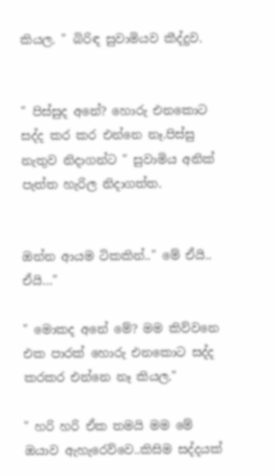කියල. " බිරිඳ සුවාමියව කීද්දුව.


" පිස්සුද අනේ? හොරු එනකොට සද්ද කර කර එන්නෙ නෑ.පිස්සු නැතුව නිදාගන්ට " සුවාමිය අනික් පැත්ත හැරිල නිදාගත්ත.


ඔන්න ආයම ටිකකින්.." මේ ඒයි.. ඒයි…"

" මොකද අනේ මේ? මම කිව්වනෙ එක පාරක් හොරු එනකොට සද්ද කරකර එන්නෙ නෑ කියල."

" හරි හරි ඒක තමයි මම මේ ඔයාව ඇහැරෙව්වෙ..කිසිම සද්දයක්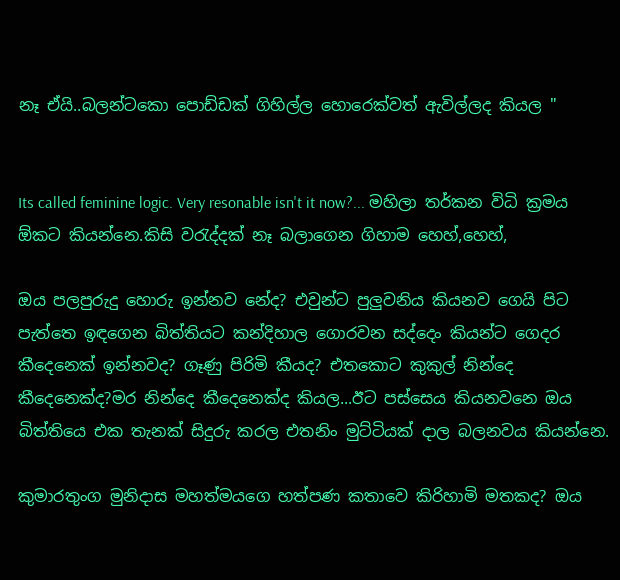නෑ ඒයි..බලන්ටකො පොඩ්ඩක් ගිහිල්ල හොරෙක්වත් ඇවිල්ලද කියල "


Its called feminine logic. Very resonable isn't it now?... මහිලා තර්කන විධි ක්‍රමය ඕකට කියන්නෙ.කිසි වරැද්දක් නෑ බලාගෙන ගිහාම හෙහ්,හෙහ්,

ඔය පලපුරුදු හොරු ඉන්නව නේද? එවුන්ට පුලුවනිය කියනව ගෙයි පිට පැත්තෙ ඉඳගෙන බිත්තියට කන්දිහාල ගොරවන සද්දෙං කියන්ට ගෙදර කීදෙනෙක් ඉන්නවද? ගෑණු පිරිමි කීයද? එතකොට කුකුල් නින්දෙ කීදෙනෙක්ද?මර නින්දෙ කීදෙනෙක්ද කියල...ඊට පස්සෙය කියනවනෙ ඔය බිත්තියෙ එක තැනක් සිදුරු කරල එතනිං මුට්ටියක් දාල බලනවය කියන්නෙ.

කුමාරතුංග මුනිදාස මහත්මයගෙ හත්පණ කතාවෙ කිරිහාමි මතකද? ඔය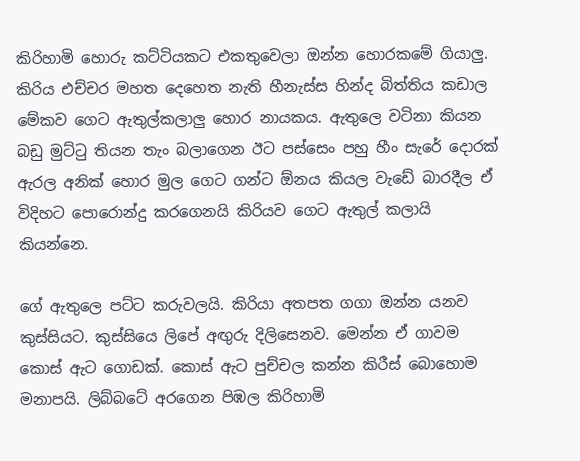කිරිහාමි හොරු කට්ටියකට එකතුවෙලා ඔන්න හොරකමේ ගියාලු. කිරිය එච්චර මහත දෙහෙත නැති හීනැස්ස හින්ද බිත්තිය කඩාල මේකව ගෙට ඇතුල්කලාලු හොර නායකය. ඇතුලෙ වටිනා කියන බඩු මුට්ටු තියන තැං බලාගෙන ඊට පස්සෙං පහු හීං සැරේ දොරක් ඇරල අනික් හොර මුල ගෙට ගන්ට ඕනය කියල වැඩේ බාරදීල ඒ විදිහට පොරොන්දු කරගෙනයි කිරියව ගෙට ඇතුල් කලායි කියන්නෙ.

ගේ ඇතුලෙ පට්ට කරුවලයි. කිරියා අතපත ගගා ඔන්න යනව කුස්සියට. කුස්සියෙ ලිපේ අඟුරු දිලිසෙනව. මෙන්න ඒ ගාවම කොස් ඇට ගොඩක්. කොස් ඇට පුච්චල කන්න කිරීස් බොහොම මනාපයි. ලිබ්බටේ අරගෙන පිඹල කිරිහාමි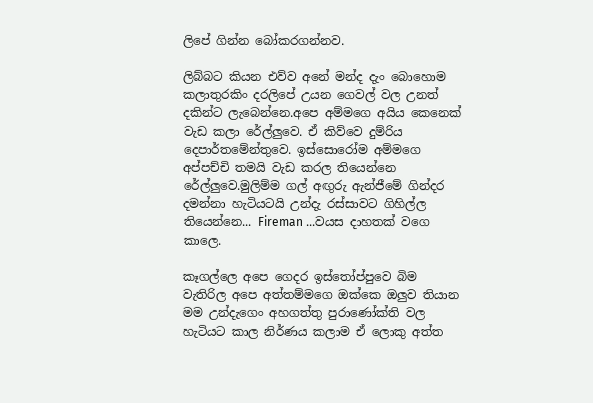ලිපේ ගින්න බෝකරගන්නව.

ලිබ්බට කියන එව්ව අනේ මන්ද දැං බොහොම කලාතුරකිං දරලිපේ උයන ගෙවල් වල උනත් දකින්ට ලැබෙන්නෙ.අපෙ අම්මගෙ අයිය කෙනෙක් වැඩ කලා රේල්ලුවෙ. ඒ කිව්වෙ දුම්රිය දෙපාර්තමේන්තුවෙ. ඉස්සොරෝම අම්මගෙ අප්පච්චි තමයි වැඩ කරල තියෙන්නෙ රේල්ලුවෙ.මුලිම්ම ගල් අඟුරු ඇන්ජීමේ ගින්දර දමන්නා හැටියටයි උන්දැ රස්සාවට ගිහිල්ල තියෙන්නෙ... Fireman ...වයස දාහතක් වගෙ කාලෙ.

කෑගල්ලෙ අපෙ ගෙදර ඉස්තෝප්පුවෙ බිම වැතිරිල අපෙ අත්තම්මගෙ ඔක්කෙ ඔලුව තියාන මම උන්දැගෙං අහගත්තු පුරාණෝක්ති වල හැටියට කාල නිර්ණය කලාම ඒ ලොකු අත්ත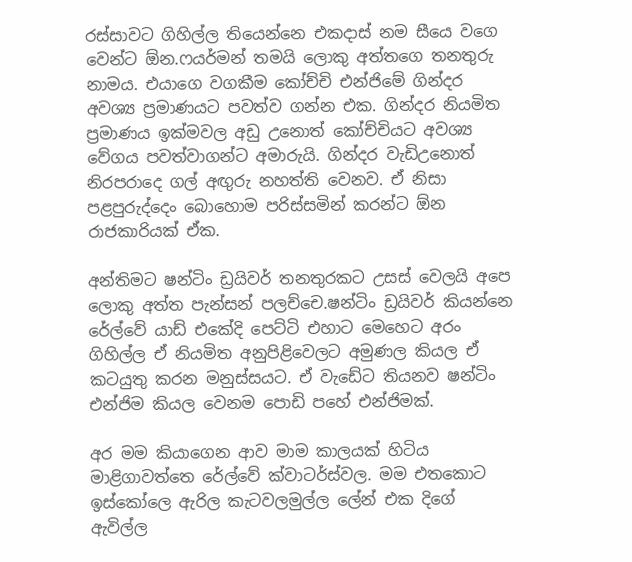රස්සාවට ගිහිල්ල තියෙන්නෙ එකදාස් නම සීයෙ වගෙ වෙන්ට ඕන.ෆයර්මන් තමයි ලොකු අත්තගෙ තනතුරු නාමය. එයාගෙ වගකීම කෝච්චි එන්ජිමේ ගින්දර අවශ්‍ය ප්‍රමාණයට පවත්ව ගන්න එක. ගින්දර නියමිත ප්‍රමාණය ඉක්මවල අඩු උනොත් කෝච්චියට අවශ්‍ය වේගය පවත්වාගන්ට අමාරුයි. ගින්දර වැඩිඋනොත් නිරපරාදෙ ගල් අඟුරු නහත්ති වෙනව. ඒ නිසා පළපුරුද්දෙං බොහොම පරිස්සමින් කරන්ට ඕන රාජකාරියක් ඒක.

අන්තිමට ෂන්ටිං ඩ්‍රයිවර් තනතුරකට උසස් වෙලයි අපෙ ලොකු අත්ත පැන්සන් පලච්චෙ.ෂන්ටිං ඩ්‍රයිවර් කියන්නෙ රේල්වේ යාඩ් එකේදි පෙට්ටි එහාට මෙහෙට අරං ගිහිල්ල ඒ නියමිත අනුපිළිවෙලට අමුණල කියල ඒ කටයුතු කරන මනුස්සයට. ඒ වැඩේට තියනව ෂන්ටිං එන්ජිම කියල වෙනම පොඩි පහේ එන්ජිමක්.

අර මම කියාගෙන ආව මාම කාලයක් හිටිය මාළිගාවත්තෙ රේල්වේ ක්වාටර්ස්වල. මම එතකොට ඉස්කෝලෙ ඇරිල කැටවලමුල්ල ලේන් එක දිගේ ඇවිල්ල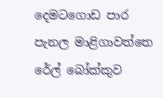දෙමටගොඩ පාර පැනල මාළිගාවත්තෙ රේල් බෝක්කුව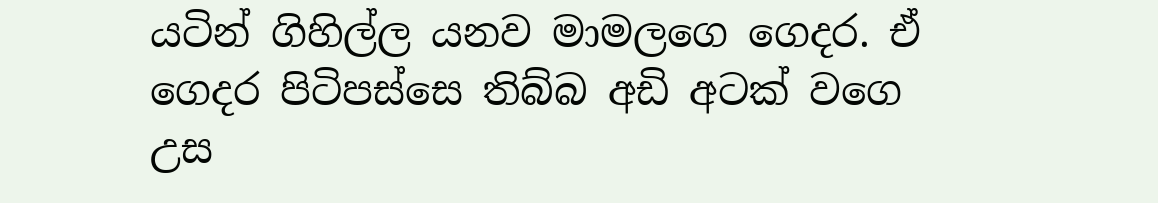යටින් ගිහිල්ල යනව මාමලගෙ ගෙදර. ඒ ගෙදර පිටිපස්සෙ තිබ්බ අඩි අටක් වගෙ උස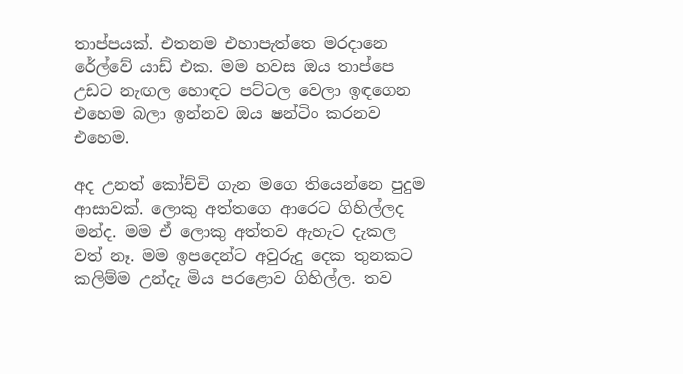තාප්පයක්. එතනම එහාපැත්තෙ මරදානෙ රේල්වේ යාඩ් එක. මම හවස ඔය තාප්පෙ උඩට නැඟල හොඳට පට්ටල වෙලා ඉඳගෙන එහෙම බලා ඉන්නව ඔය ෂන්ටිං කරනව එහෙම.

අද උනත් කෝච්චි ගැන මගෙ තියෙන්නෙ පුදුම ආසාවක්. ලොකු අත්තගෙ ආරෙට ගිහිල්ලද මන්ද. මම ඒ ලොකු අත්තව ඇහැට දැකල වත් නෑ. මම ඉපදෙන්ට අවුරුදු දෙක තුනකට කලිම්ම උන්දැ මිය පරළොව ගිහිල්ල. තව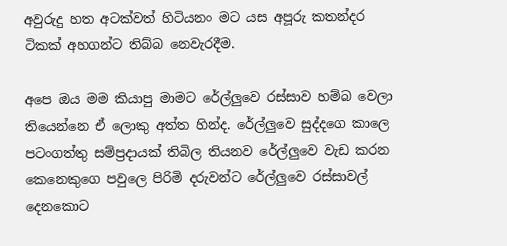අවුරුදු හත අටක්වත් හිටියනං මට යස අපූරු කතන්දර ටිකක් අහගන්ට තිබ්බ නෙවැරදීම.

අපෙ ඔය මම කියාපු මාමට රේල්ලුවෙ රස්සාව හම්බ වෙලා තියෙන්නෙ ඒ ලොකු අත්ත හින්ද. රේල්ලුවෙ සුද්දගෙ කාලෙ පටංගත්තු සම්ප්‍රදායක් තිබිල තියනව රේල්ලුවෙ වැඩ කරන කෙනෙකුගෙ පවුලෙ පිරිමි දරුවන්ට රේල්ලුවෙ රස්සාවල් දෙනකොට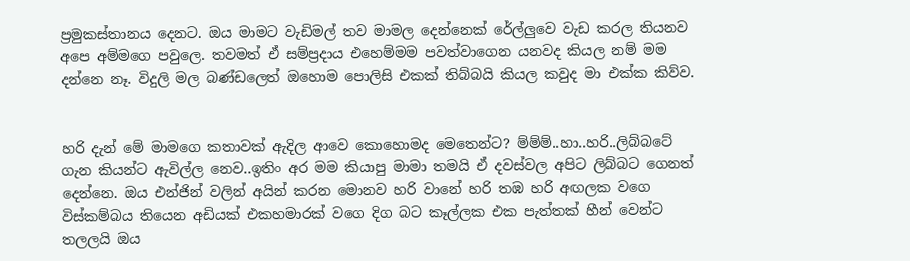ප්‍රමුකස්තානය දෙනට. ඔය මාමට වැඩිමල් තව මාමල දෙන්නෙක් රේල්ලුවෙ වැඩ කරල තියනව අපෙ අම්මගෙ පවුලෙ. තවමත් ඒ සම්ප්‍රදාය එහෙම්මම පවත්වාගෙන යනවද කියල නම් මම දන්නෙ නෑ. විදුලි මල බණ්ඩලෙත් ඔහොම පොලිසි එකක් තිබ්බයි කියල කවුද මා එක්ක කිව්ව.


හරි දැන් මේ මාමගෙ කතාවක් ඇදිල ආවෙ කොහොමද මෙතෙන්ට? ම්ම්ම්..හා..හරි..ලිබ්බටේ ගැන කියන්ට ඇවිල්ල නෙව..ඉතිං අර මම කියාපු මාමා තමයි ඒ දවස්වල අපිට ලිබ්බට ගෙනත් දෙන්නෙ. ඔය එන්ජින් වලින් අයින් කරන මොනව හරි වානේ හරි තඹ හරි අඟලක වගෙ විස්කම්බය තියෙන අඩියක් එකහමාරක් වගෙ දිග බට කෑල්ලක එක පැත්තක් හීන් වෙන්ට තලලයි ඔය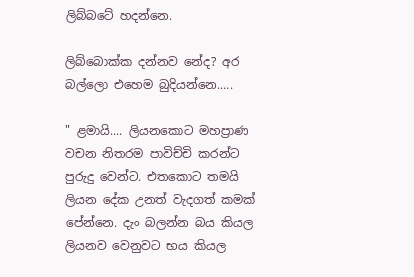ලිබ්බටේ හදන්නෙ.

ලිබ්බොක්ක දන්නව නේද? අර බල්ලො එහෙම බුදියන්නෙ.....

" ළමායි.... ලියනකොට මහප්‍රාණ වචන නිතරම පාවිච්චි කරන්ට පුරුදු වෙන්ට. එතකොට තමයි ලියන දේක උනත් වැදගත් කමක් පේන්නෙ. දැං බලන්න බය කියල ලියනව වෙනුවට භය කියල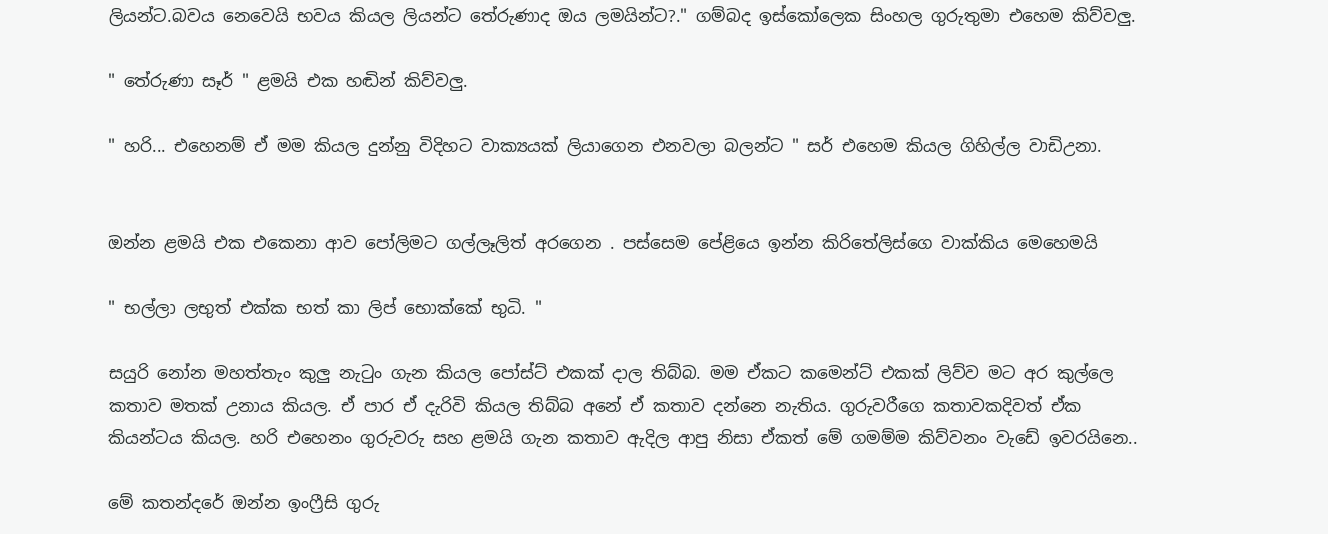ලියන්ට.බවය නෙවෙයි භවය කියල ලියන්ට තේරුණාද ඔය ලමයින්ට?." ගම්බද ඉස්කෝලෙක සිංහල ගුරුතුමා එහෙම කිව්වලු.

" තේරුණා සෑර් " ළමයි එක හඬින් කිව්වලු.

" හරි... එහෙනම් ඒ මම කියල දුන්නු විදිහට වාක්‍යයක් ලියාගෙන එනවලා බලන්ට " සර් එහෙම කියල ගිහිල්ල වාඩිඋනා.


ඔන්න ළමයි එක එකෙනා ආව පෝලිමට ගල්ලෑලිත් අරගෙන . පස්සෙම පේළියෙ ඉන්න කිරිතේලිස්ගෙ වාක්කිය මෙහෙමයි

" භල්ලා ලභුත් එක්ක භත් කා ලිප් භොක්කේ භුධි. "

සයුරි නෝන මහත්තැං කුලු නැටුං ගැන කියල පෝස්ට් එකක් දාල තිබ්බ. මම ඒකට කමෙන්ට් එකක් ලිව්ව මට අර කුල්ලෙ කතාව මතක් උනාය කියල. ඒ පාර ඒ දැරිවි කියල තිබ්බ අනේ ඒ කතාව දන්නෙ නැතිය. ගුරුවරීගෙ කතාවකදිවත් ඒක කියන්ටය කියල. හරි එහෙනං ගුරුවරු සහ ළමයි ගැන කතාව ඇදිල ආපු නිසා ඒකත් මේ ගමම්ම කිව්වනං වැඩේ ඉවරයිනෙ..

මේ කතන්දරේ ඔන්න ඉංෆ්‍රීසි ගුරු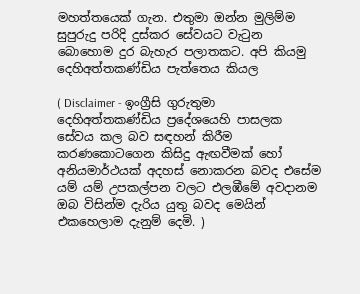මහත්තයෙක් ගැන. එතුමා ඔන්න මුලිම්ම සුපුරුදු පරිදි දුස්කර සේවයට වැටුන බොහොම දුර බැහැර පලාතකට. අපි කියමු දෙහිඅත්තකණ්ඩිය පැත්තෙය කියල

( Disclaimer - ඉංග්‍රීසි ගුරුතුමා දෙහිඅත්තකණ්ඩිය ප්‍රදේශයෙහි පාසලක සේවය කල බව සඳහන් කිරීම කරණකොටගෙන කිසිදු ඇඟවීමක් හෝ අනියමාර්ථයක් අදහස් නොකරන බවද එසේම යම් යම් උපකල්පන වලට එලඹීමේ අවදානම ඔබ විසින්ම දැරිය යුතු බවද මෙයින් එකහෙලාම දැනුම් දෙමි. )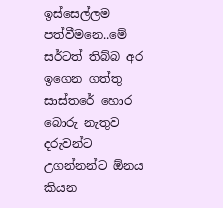ඉස්සෙල්ලම පත්වීමනෙ..මේ සර්ටත් තිබ්බ අර ඉගෙන ගත්තු සාස්තරේ හොර බොරු නැතුව දරුවන්ට උගන්නන්ට ඕනය කියන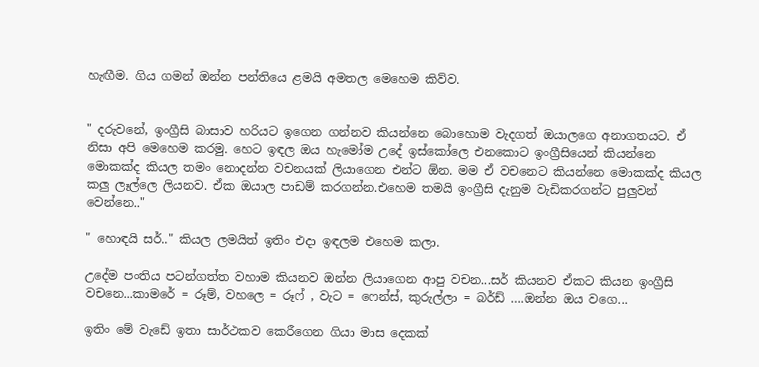හැඟීම. ගිය ගමන් ඔන්න පන්තියෙ ළමයි අමතල මෙහෙම කිව්ව.


" දරුවනේ, ඉංග්‍රීසි බාසාව හරියට ඉගෙන ගන්නව කියන්නෙ බොහොම වැදගත් ඔයාලගෙ අනාගතයට. ඒ නිසා අපි මෙහෙම කරමු. හෙට ඉඳල ඔය හැමෝම උදේ ඉස්කෝලෙ එනකොට ඉංග්‍රීසියෙන් කියන්නෙ මොකක්ද කියල තමං නොදන්න වචනයක් ලියාගෙන එන්ට ඕන. මම ඒ වචනෙට කියන්නෙ මොකක්ද කියල කලු ලෑල්ලෙ ලියනව. ඒක ඔයාල පාඩම් කරගන්න.එහෙම තමයි ඉංග්‍රීසි දැනුම වැඩිකරගන්ට පුලුවන් වෙන්නෙ.."

" හොඳයි සර්.." කියල ලමයිත් ඉතිං එදා ඉඳලම එහෙම කලා.

උදේම පංතිය පටන්ගත්ත වහාම කියනව ඔන්න ලියාගෙන ආපු වචන...සර් කියනව ඒකට කියන ඉංග්‍රීසි වචනෙ...කාමරේ = රූම්, වහලෙ = රූෆ් , වැට = ෆෙන්ස්, කුරුල්ලා = බර්ඩ් ….ඔන්න ඔය වගෙ...

ඉතිං මේ වැඩේ ඉතා සාර්ථකව කෙරීගෙන ගියා මාස දෙකක්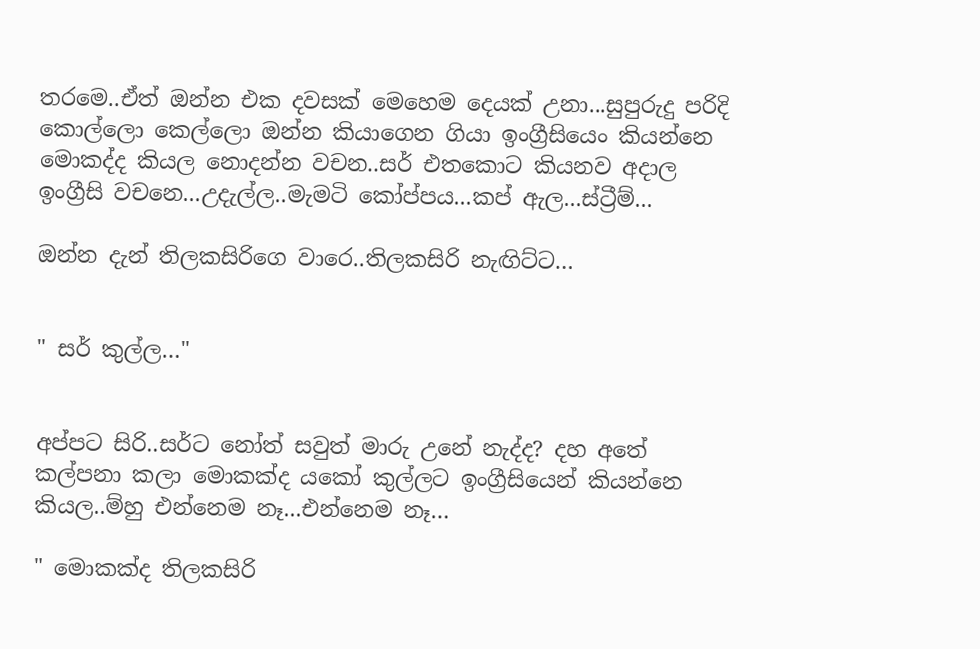තරමෙ..ඒත් ඔන්න එක දවසක් මෙහෙම දෙයක් උනා...සුපුරුදු පරිදි කොල්ලො කෙල්ලො ඔන්න කියාගෙන ගියා ඉංග්‍රීසියෙං කියන්නෙ මොකද්ද කියල නොදන්න වචන..සර් එතකොට කියනව අදාල ඉංග්‍රීසි වචනෙ...උදැල්ල..මැමටි කෝප්පය...කප් ඇල...ස්ට්‍රීම්...

ඔන්න දැන් තිලකසිරිගෙ වාරෙ..තිලකසිරි නැඟිට්ට…


" සර් කුල්ල…"


අප්පට සිරි..සර්ට නෝත් සවුත් මාරු උනේ නැද්ද? දහ අතේ කල්පනා කලා මොකක්ද යකෝ කුල්ලට ඉංග්‍රීසියෙන් කියන්නෙ කියල..ම්හු එන්නෙම නෑ...එන්නෙම නෑ…

" මොකක්ද තිලකසිරි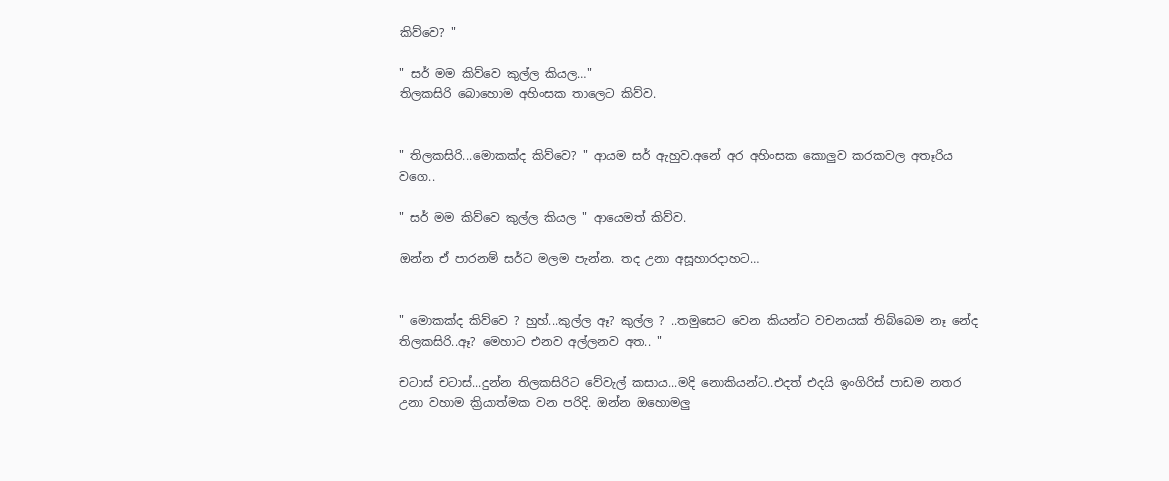කිව්වෙ? "

" සර් මම කිව්වෙ කුල්ල කියල…"
තිලකසිරි බොහොම අහිංසක තාලෙට කිව්ව.


" තිලකසිරි...මොකක්ද කිව්වෙ? " ආයම සර් ඇහුව.අනේ අර අහිංසක කොලුව කරකවල අතෑරිය වගෙ..

" සර් මම කිව්වෙ කුල්ල කියල " ආයෙමත් කිව්ව.

ඔන්න ඒ පාරනම් සර්ට මලම පැන්න. තද උනා අසූහාරදාහට…


" මොකක්ද කිව්වෙ ? හුහ්...කුල්ල ඈ? කුල්ල ? ..තමුසෙට වෙන කියන්ට වචනයක් තිබ්බෙම නෑ නේද තිලකසිරි..ඈ? මෙහාට එනව අල්ලනව අත.. "

චටාස් චටාස්...දුන්න තිලකසිරිට වේවැල් කසාය...මදි නොකියන්ට..එදත් එදයි ඉංගිරිස් පාඩම නතර උනා වහාම ක්‍රියාත්මක වන පරිදි. ඔන්න ඔහොමලු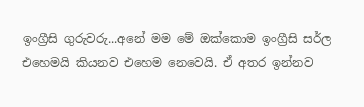ඉංග්‍රීසි ගුරුවරු...අනේ මම මේ ඔක්කොම ඉංග්‍රීසි සර්ල එහෙමයි කියනව එහෙම නෙවෙයි. ඒ අතර ඉන්නව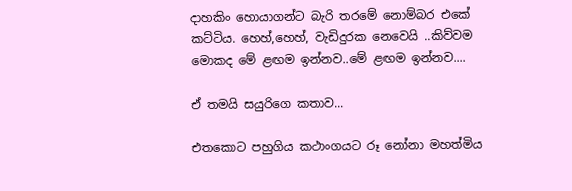දාහකිං හොයාගන්ට බැරි තරමේ නොම්බර එකේ කට්ටිය. හෙහ්,හෙහ්, වැඩිදුරක නෙවෙයි ..කිව්වම මොකද මේ ළඟම ඉන්නව..මේ ළඟම ඉන්නව....

ඒ තමයි සයුරිගෙ කතාව...

එතකොට පහුගිය කථාංගයට රූ නෝනා මහත්මිය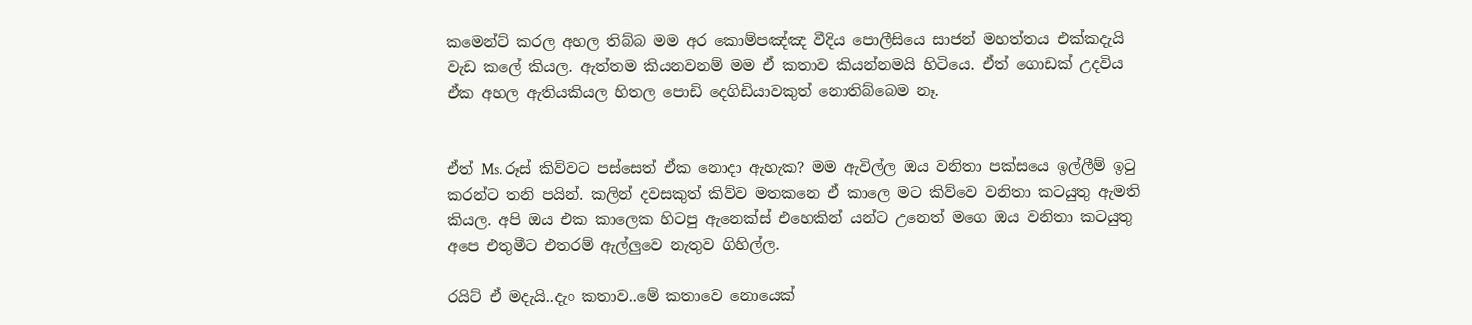කමෙන්ට් කරල අහල තිබ්බ මම අර කොම්පඤ්ඤ වීදිය පොලීසියෙ සාජන් මහත්තය එක්කදැයි වැඩ කලේ කියල. ඇත්තම කියනවනම් මම ඒ කතාව කියන්නමයි හිටියෙ. ඒත් ගොඩක් උදවිය ඒක අහල ඇතියකියල හිතල පොඩි දෙගිඩියාවකුත් නොතිබ්බෙම නෑ.


ඒත් Ms. රූස් කිව්වට පස්සෙත් ඒක නොදා ඇහැක? මම ඇවිල්ල ඔය වනිතා පක්සයෙ ඉල්ලීම් ඉටු කරන්ට තනි පයින්. කලින් දවසකුත් කිව්ව මතකනෙ ඒ කාලෙ මට කිව්වෙ වනිතා කටයුතු ඇමති කියල. අපි ඔය එක කාලෙක හිටපු ඇනෙක්ස් එහෙකින් යන්ට උනෙත් මගෙ ඔය වනිතා කටයුතු අපෙ එතුමීට එතරම් ඇල්ලුවෙ නැතුව ගිහිල්ල.

රයිට් ඒ මදැයි..දැං කතාව..මේ කතාවෙ නොයෙක්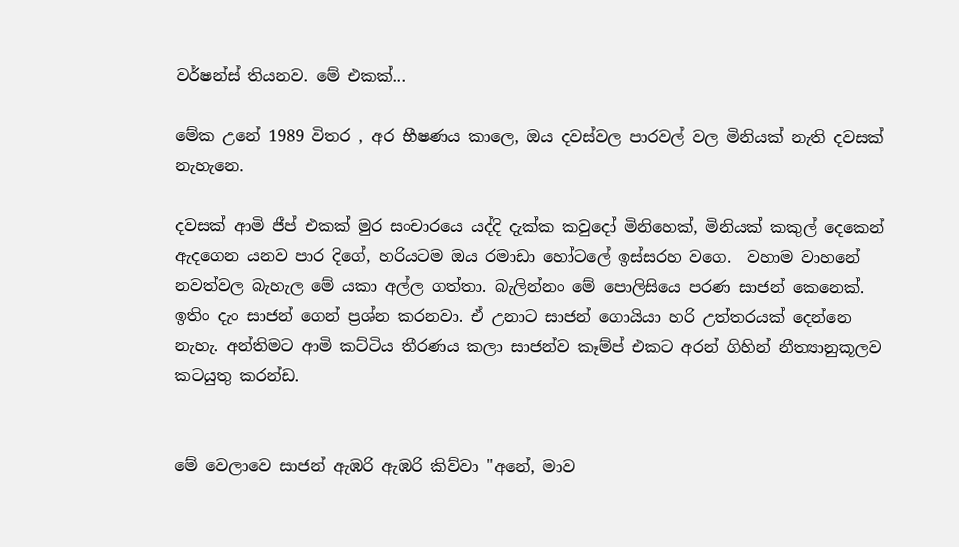වර්ෂන්ස් තියනව. මේ එකක්...

මේක උනේ 1989 විතර , අර භීෂණය කාලෙ, ඔය දවස්වල පාරවල් වල මිනියක් නැති දවසක් නැහැනෙ.

දවසක් ආමි ජීප් එකක් මුර සංචාරයෙ යද්දි දැක්ක කවුදෝ මිනිහෙක්, මිනියක් කකුල් දෙකෙන් ඇදගෙන යනව පාර දිගේ, හරියටම ඔය රමාඩා හෝටලේ ඉස්සරහ වගෙ.  වහාම වාහනේ නවත්වල බැහැල මේ යකා අල්ල ගත්තා. බැලින්නං මේ පොලිසියෙ පරණ සාජන් කෙනෙක්. ඉතිං දැං සාජන් ගෙන් ප්‍රශ්න කරනවා. ඒ උනාට සාජන් ගොයියා හරි උත්තරයක් දෙන්නෙ නැහැ. අන්තිමට ආමි කට්ටිය තීරණය කලා සාජන්ව කෑම්ප් එකට අරන් ගිහින් නීත්‍යානුකූලව කටයුතු කරන්ඩ.


මේ වෙලාවෙ සාජන් ඇඹරි ඇඹරි කිව්වා "අනේ, මාව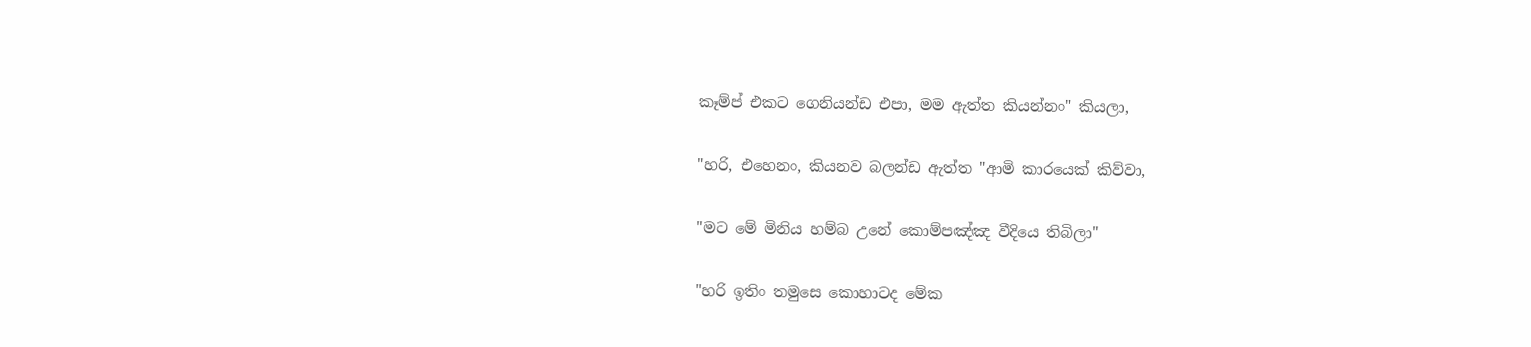කෑම්ප් එකට ගෙනියන්ඩ එපා, මම ඇත්ත කියන්නං" කියලා,

"හරි, එහෙනං, කියනව බලන්ඩ ඇත්ත "ආමි කාරයෙක් කිව්වා,

"මට මේ මිනිය හම්බ උනේ කොම්පඤ්ඤ වීදියෙ තිබිලා"

"හරි ඉතිං තමුසෙ කොහාටද මේක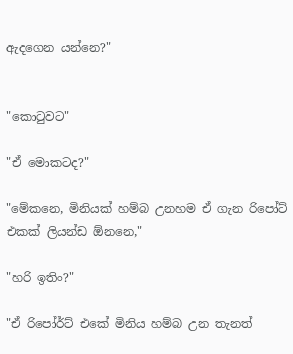ඇදගෙන යන්නෙ?"


"කොටුවට"

"ඒ මොකටද?"

"මේකනෙ, මිනියක් හම්බ උනහම ඒ ගැන රිපෝට් එකක් ලියන්ඩ ඕනනෙ,"

"හරි ඉතිං?"

"ඒ රිපෝර්ට් එකේ මිනිය හම්බ උන තැනත්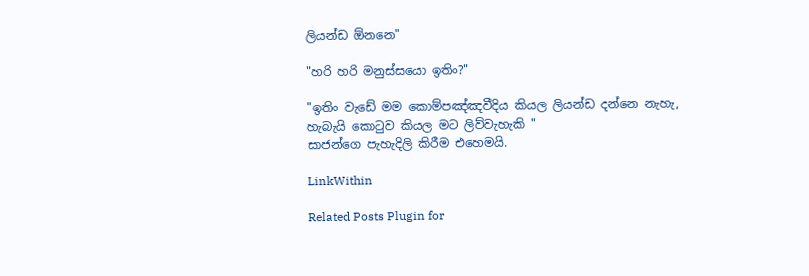ලියන්ඩ ඕනනෙ"

"හරි හරි මනුස්සයො ඉතිං?"

"ඉතිං වැඩේ මම කොම්පඤ්ඤවීදිය කියල ලියන්ඩ දන්නෙ නැහැ, හැබැයි කොටුව කියල මට ලිව්වැහැකි "
සාජන්ගෙ පැහැදිලි කිරීම එහෙමයි.

LinkWithin

Related Posts Plugin for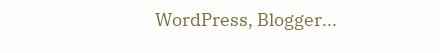WordPress, Blogger...